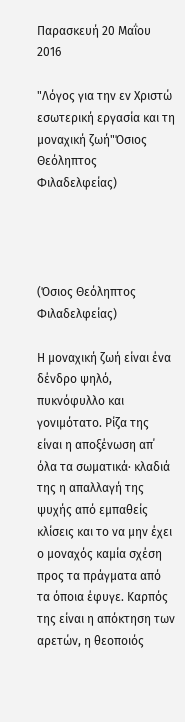Παρασκευή 20 Μαΐου 2016

"Λόγος για την εν Χριστώ εσωτερική εργασία και τη μοναχική ζωή"Όσιος Θεόληπτος Φιλαδελφείας)




(Όσιος Θεόληπτος Φιλαδελφείας)

Η μοναχική ζωή είναι ένα δένδρο ψηλό, πυκνόφυλλο και γονιμότατο. Ρίζα της είναι η αποξένωση απ΄ όλα τα σωματικά· κλαδιά της η απαλλαγή της ψυχής από εμπαθείς κλίσεις και το να μην έχει ο μοναχός καμία σχέση προς τα πράγματα από τα όποια έφυγε. Καρπός της είναι η απόκτηση των αρετών, η θεοποιός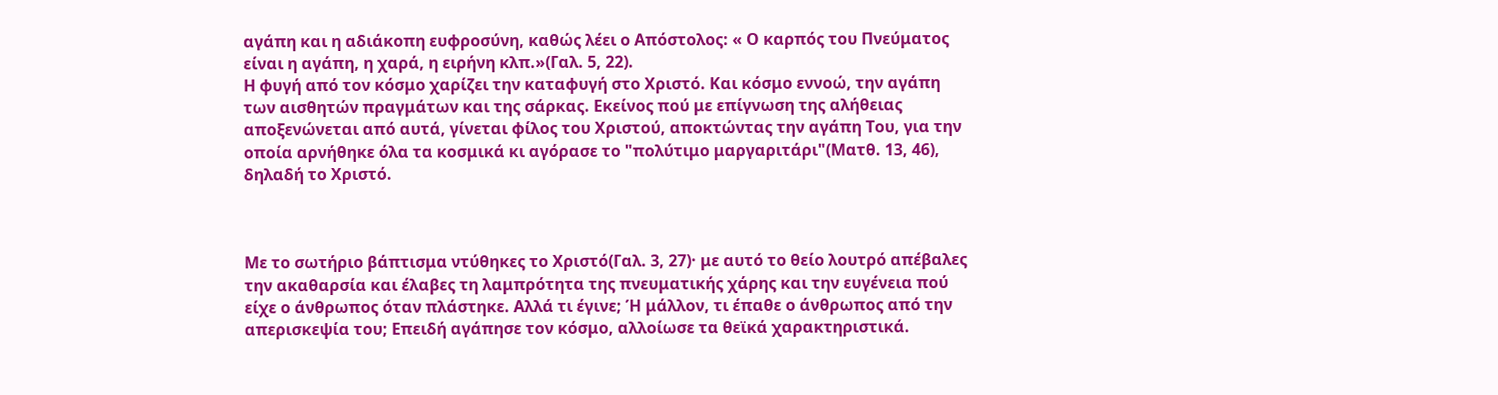αγάπη και η αδιάκοπη ευφροσύνη, καθώς λέει ο Απόστολος: « Ο καρπός του Πνεύματος είναι η αγάπη, η χαρά, η ειρήνη κλπ.»(Γαλ. 5, 22).
Η φυγή από τον κόσμο χαρίζει την καταφυγή στο Χριστό. Και κόσμο εννοώ, την αγάπη των αισθητών πραγμάτων και της σάρκας. Εκείνος πού με επίγνωση της αλήθειας αποξενώνεται από αυτά, γίνεται φίλος του Χριστού, αποκτώντας την αγάπη Του, για την οποία αρνήθηκε όλα τα κοσμικά κι αγόρασε το "πολύτιμο μαργαριτάρι"(Ματθ. 13, 46), δηλαδή το Χριστό.



Με το σωτήριο βάπτισμα ντύθηκες το Χριστό(Γαλ. 3, 27)· με αυτό το θείο λουτρό απέβαλες την ακαθαρσία και έλαβες τη λαμπρότητα της πνευματικής χάρης και την ευγένεια πού είχε ο άνθρωπος όταν πλάστηκε. Αλλά τι έγινε; Ή μάλλον, τι έπαθε ο άνθρωπος από την απερισκεψία του; Επειδή αγάπησε τον κόσμο, αλλοίωσε τα θεϊκά χαρακτηριστικά.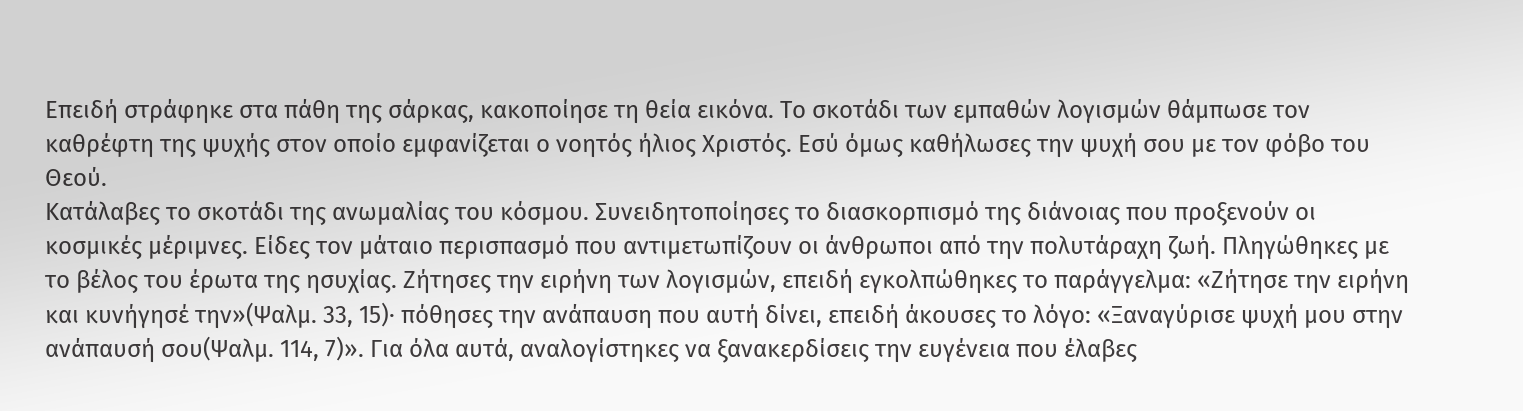Επειδή στράφηκε στα πάθη της σάρκας, κακοποίησε τη θεία εικόνα. Το σκοτάδι των εμπαθών λογισμών θάμπωσε τον καθρέφτη της ψυχής στον οποίο εμφανίζεται ο νοητός ήλιος Χριστός. Εσύ όμως καθήλωσες την ψυχή σου με τον φόβο του Θεού.
Κατάλαβες το σκοτάδι της ανωμαλίας του κόσμου. Συνειδητοποίησες το διασκορπισμό της διάνοιας που προξενούν οι κοσμικές μέριμνες. Είδες τον μάταιο περισπασμό που αντιμετωπίζουν οι άνθρωποι από την πολυτάραχη ζωή. Πληγώθηκες με το βέλος του έρωτα της ησυχίας. Ζήτησες την ειρήνη των λογισμών, επειδή εγκολπώθηκες το παράγγελμα: «Ζήτησε την ειρήνη και κυνήγησέ την»(Ψαλμ. 33, 15)· πόθησες την ανάπαυση που αυτή δίνει, επειδή άκουσες το λόγο: «Ξαναγύρισε ψυχή μου στην ανάπαυσή σου(Ψαλμ. 114, 7)». Για όλα αυτά, αναλογίστηκες να ξανακερδίσεις την ευγένεια που έλαβες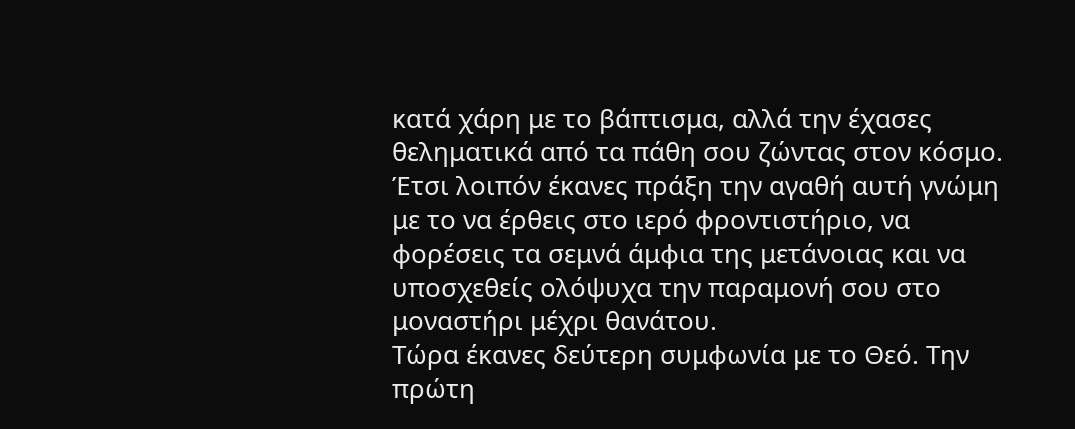κατά χάρη με το βάπτισμα, αλλά την έχασες θεληματικά από τα πάθη σου ζώντας στον κόσμο.
Έτσι λοιπόν έκανες πράξη την αγαθή αυτή γνώμη με το να έρθεις στο ιερό φροντιστήριο, να φορέσεις τα σεμνά άμφια της μετάνοιας και να υποσχεθείς ολόψυχα την παραμονή σου στο μοναστήρι μέχρι θανάτου.
Τώρα έκανες δεύτερη συμφωνία με το Θεό. Την πρώτη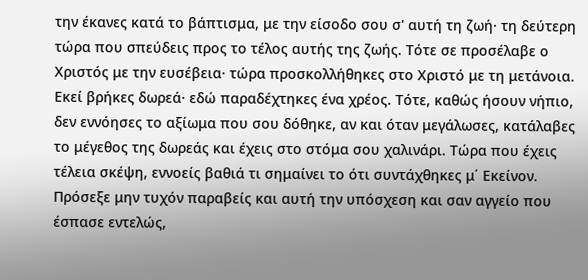την έκανες κατά το βάπτισμα, με την είσοδο σου σ' αυτή τη ζωή· τη δεύτερη τώρα που σπεύδεις προς το τέλος αυτής της ζωής. Τότε σε προσέλαβε ο Χριστός με την ευσέβεια· τώρα προσκολλήθηκες στο Χριστό με τη μετάνοια.
Εκεί βρήκες δωρεά· εδώ παραδέχτηκες ένα χρέος. Τότε, καθώς ήσουν νήπιο, δεν εννόησες το αξίωμα που σου δόθηκε, αν και όταν μεγάλωσες, κατάλαβες το μέγεθος της δωρεάς και έχεις στο στόμα σου χαλινάρι. Τώρα που έχεις τέλεια σκέψη, εννοείς βαθιά τι σημαίνει το ότι συντάχθηκες μ΄ Εκείνον. Πρόσεξε μην τυχόν παραβείς και αυτή την υπόσχεση και σαν αγγείο που έσπασε εντελώς,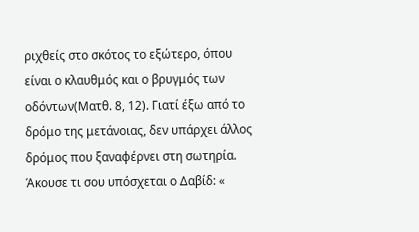ριχθείς στο σκότος το εξώτερο, όπου είναι ο κλαυθμός και ο βρυγμός των οδόντων(Ματθ. 8, 12). Γιατί έξω από το δρόμο της μετάνοιας, δεν υπάρχει άλλος δρόμος που ξαναφέρνει στη σωτηρία.
Άκουσε τι σου υπόσχεται ο Δαβίδ: «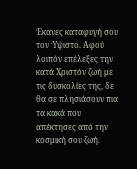Έκανες καταφυγή σου τον Ύψιστο. Αφού λοιπόν επέλεξες την κατά Χριστόν ζωή με τις δυσκολίες της, δε θα σε πλησιάσουν πια τα κακά που απέκτησες από την κοσμική σου ζωή.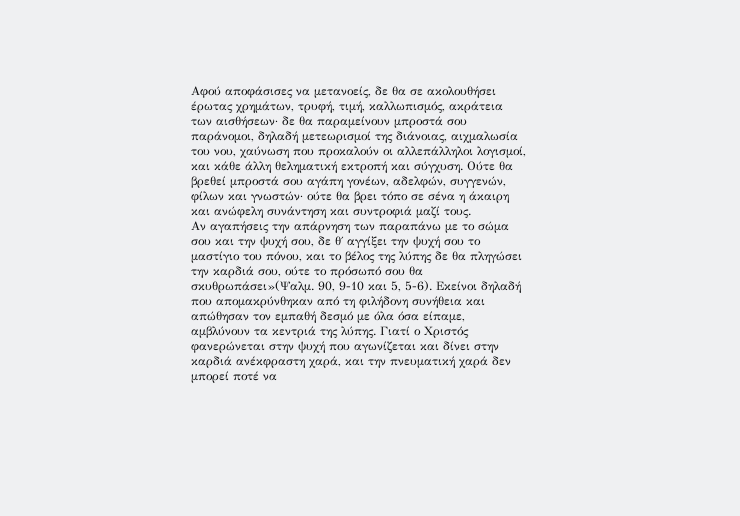Αφού αποφάσισες να μετανοείς, δε θα σε ακολουθήσει έρωτας χρημάτων, τρυφή, τιμή, καλλωπισμός, ακράτεια των αισθήσεων· δε θα παραμείνουν μπροστά σου παράνομοι, δηλαδή μετεωρισμοί της διάνοιας, αιχμαλωσία του νου, χαύνωση που προκαλούν οι αλλεπάλληλοι λογισμοί, και κάθε άλλη θεληματική εκτροπή και σύγχυση. Ούτε θα βρεθεί μπροστά σου αγάπη γονέων, αδελφών, συγγενών, φίλων και γνωστών· ούτε θα βρει τόπο σε σένα η άκαιρη και ανώφελη συνάντηση και συντροφιά μαζί τους.
Αν αγαπήσεις την απάρνηση των παραπάνω με το σώμα σου και την ψυχή σου, δε θ΄ αγγίξει την ψυχή σου το μαστίγιο του πόνου, και το βέλος της λύπης δε θα πληγώσει την καρδιά σου, ούτε το πρόσωπό σου θα σκυθρωπάσει»(Ψαλμ. 90, 9-10 και 5, 5-6). Εκείνοι δηλαδή που απομακρύνθηκαν από τη φιλήδονη συνήθεια και απώθησαν τον εμπαθή δεσμό με όλα όσα είπαμε, αμβλύνουν τα κεντριά της λύπης. Γιατί ο Χριστός φανερώνεται στην ψυχή που αγωνίζεται και δίνει στην καρδιά ανέκφραστη χαρά, και την πνευματική χαρά δεν μπορεί ποτέ να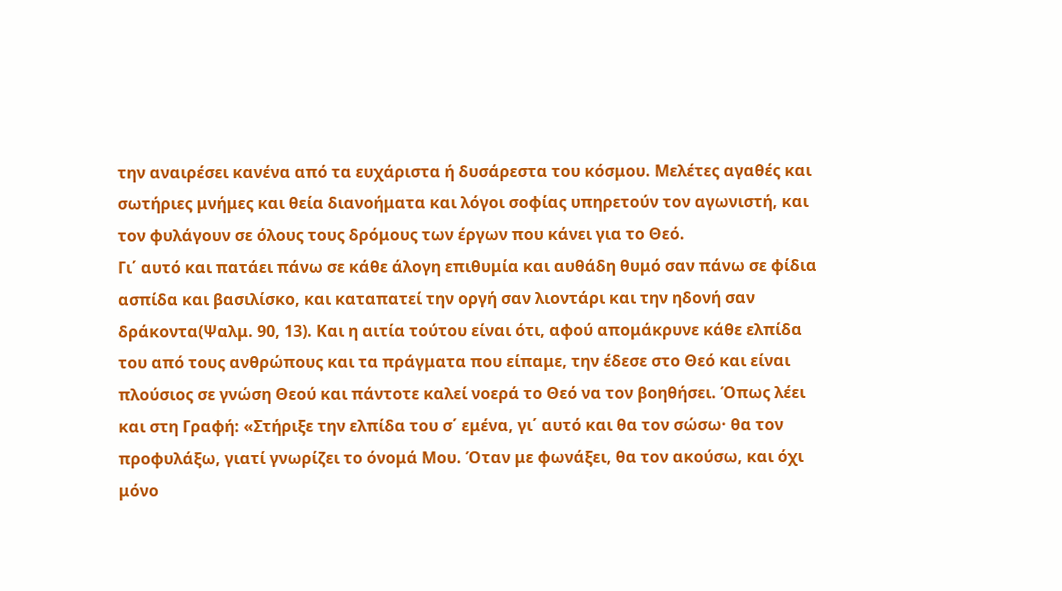την αναιρέσει κανένα από τα ευχάριστα ή δυσάρεστα του κόσμου. Μελέτες αγαθές και σωτήριες μνήμες και θεία διανοήματα και λόγοι σοφίας υπηρετούν τον αγωνιστή, και τον φυλάγουν σε όλους τους δρόμους των έργων που κάνει για το Θεό.
Γι΄ αυτό και πατάει πάνω σε κάθε άλογη επιθυμία και αυθάδη θυμό σαν πάνω σε φίδια ασπίδα και βασιλίσκο, και καταπατεί την οργή σαν λιοντάρι και την ηδονή σαν δράκοντα(Ψαλμ. 90, 13). Και η αιτία τούτου είναι ότι, αφού απομάκρυνε κάθε ελπίδα του από τους ανθρώπους και τα πράγματα που είπαμε, την έδεσε στο Θεό και είναι πλούσιος σε γνώση Θεού και πάντοτε καλεί νοερά το Θεό να τον βοηθήσει. Όπως λέει και στη Γραφή: «Στήριξε την ελπίδα του σ΄ εμένα, γι΄ αυτό και θα τον σώσω· θα τον προφυλάξω, γιατί γνωρίζει το όνομά Μου. Όταν με φωνάξει, θα τον ακούσω, και όχι μόνο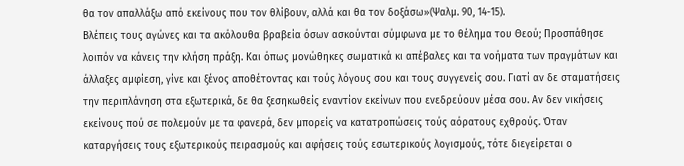θα τον απαλλάξω από εκείνους που τον θλίβουν, αλλά και θα τον δοξάσω»(Ψαλμ. 90, 14-15).
Βλέπεις τους αγώνες και τα ακόλουθα βραβεία όσων ασκούνται σύμφωνα με το θέλημα του Θεού; Προσπάθησε λοιπόν να κάνεις την κλήση πράξη. Και όπως μονώθηκες σωματικά κι απέβαλες και τα νοήματα των πραγμάτων και άλλαξες αμφίεση, γίνε και ξένος αποθέτοντας και τούς λόγους σου και τους συγγενείς σου. Γιατί αν δε σταματήσεις την περιπλάνηση στα εξωτερικά, δε θα ξεσηκωθείς εναντίον εκείνων που ενεδρεύουν μέσα σου. Αν δεν νικήσεις εκείνους πού σε πολεμούν με τα φανερά, δεν μπορείς να κατατροπώσεις τούς αόρατους εχθρούς. Όταν καταργήσεις τους εξωτερικούς πειρασμούς και αφήσεις τούς εσωτερικούς λογισμούς, τότε διεγείρεται ο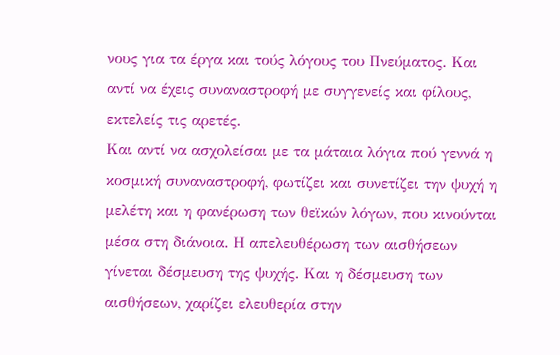νους για τα έργα και τούς λόγους του Πνεύματος. Και αντί να έχεις συναναστροφή με συγγενείς και φίλους, εκτελείς τις αρετές.
Και αντί να ασχολείσαι με τα μάταια λόγια πού γεννά η κοσμική συναναστροφή, φωτίζει και συνετίζει την ψυχή η μελέτη και η φανέρωση των θεϊκών λόγων, που κινούνται μέσα στη διάνοια. Η απελευθέρωση των αισθήσεων γίνεται δέσμευση της ψυχής. Και η δέσμευση των αισθήσεων, χαρίζει ελευθερία στην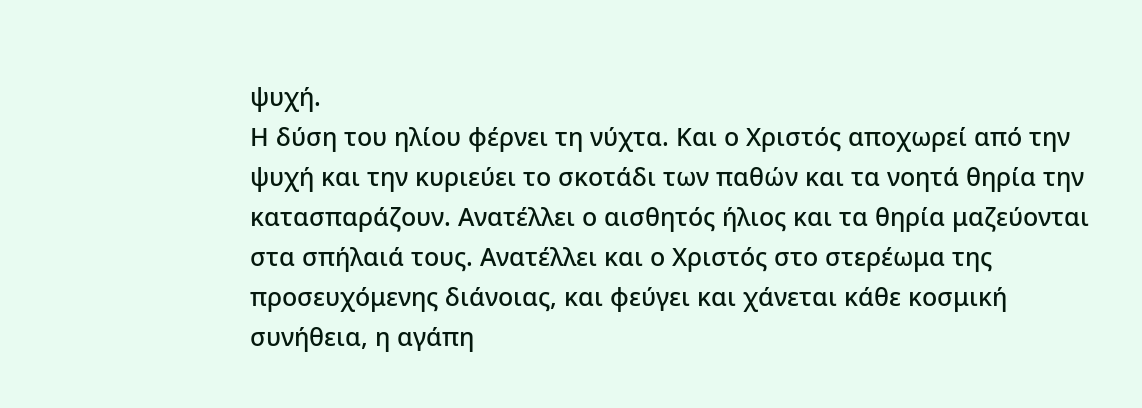ψυχή.
Η δύση του ηλίου φέρνει τη νύχτα. Και ο Χριστός αποχωρεί από την ψυχή και την κυριεύει το σκοτάδι των παθών και τα νοητά θηρία την κατασπαράζουν. Ανατέλλει ο αισθητός ήλιος και τα θηρία μαζεύονται στα σπήλαιά τους. Ανατέλλει και ο Χριστός στο στερέωμα της προσευχόμενης διάνοιας, και φεύγει και χάνεται κάθε κοσμική συνήθεια, η αγάπη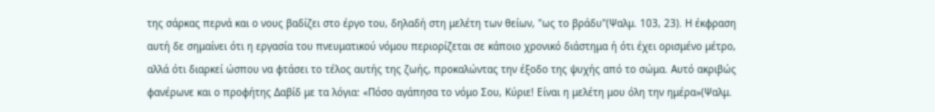της σάρκας περνά και ο νους βαδίζει στο έργο του, δηλαδή στη μελέτη των θείων, "ως το βράδυ"(Ψαλμ. 103, 23). Η έκφραση αυτή δε σημαίνει ότι η εργασία του πνευματικού νόμου περιορίζεται σε κάποιο χρονικό διάστημα ή ότι έχει ορισμένο μέτρο, αλλά ότι διαρκεί ώσπου να φτάσει το τέλος αυτής της ζωής, προκαλώντας την έξοδο της ψυχής από το σώμα. Αυτό ακριβώς φανέρωνε και ο προφήτης Δαβίδ με τα λόγια: «Πόσο αγάπησα το νόμο Σου, Κύριε! Είναι η μελέτη μου όλη την ημέρα»(Ψαλμ.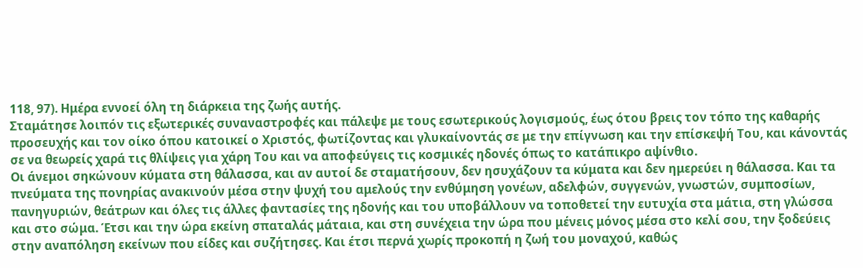118, 97). Ημέρα εννοεί όλη τη διάρκεια της ζωής αυτής.
Σταμάτησε λοιπόν τις εξωτερικές συναναστροφές και πάλεψε με τους εσωτερικούς λογισμούς, έως ότου βρεις τον τόπο της καθαρής προσευχής και τον οίκο όπου κατοικεί ο Χριστός, φωτίζοντας και γλυκαίνοντάς σε με την επίγνωση και την επίσκεψή Του, και κάνοντάς σε να θεωρείς χαρά τις θλίψεις για χάρη Του και να αποφεύγεις τις κοσμικές ηδονές όπως το κατάπικρο αψίνθιο.
Οι άνεμοι σηκώνουν κύματα στη θάλασσα, και αν αυτοί δε σταματήσουν, δεν ησυχάζουν τα κύματα και δεν ημερεύει η θάλασσα. Και τα πνεύματα της πονηρίας ανακινούν μέσα στην ψυχή του αμελούς την ενθύμηση γονέων, αδελφών, συγγενών, γνωστών, συμποσίων, πανηγυριών, θεάτρων και όλες τις άλλες φαντασίες της ηδονής και του υποβάλλουν να τοποθετεί την ευτυχία στα μάτια, στη γλώσσα και στο σώμα. Έτσι και την ώρα εκείνη σπαταλάς μάταια, και στη συνέχεια την ώρα που μένεις μόνος μέσα στο κελί σου, την ξοδεύεις στην αναπόληση εκείνων που είδες και συζήτησες. Και έτσι περνά χωρίς προκοπή η ζωή του μοναχού, καθώς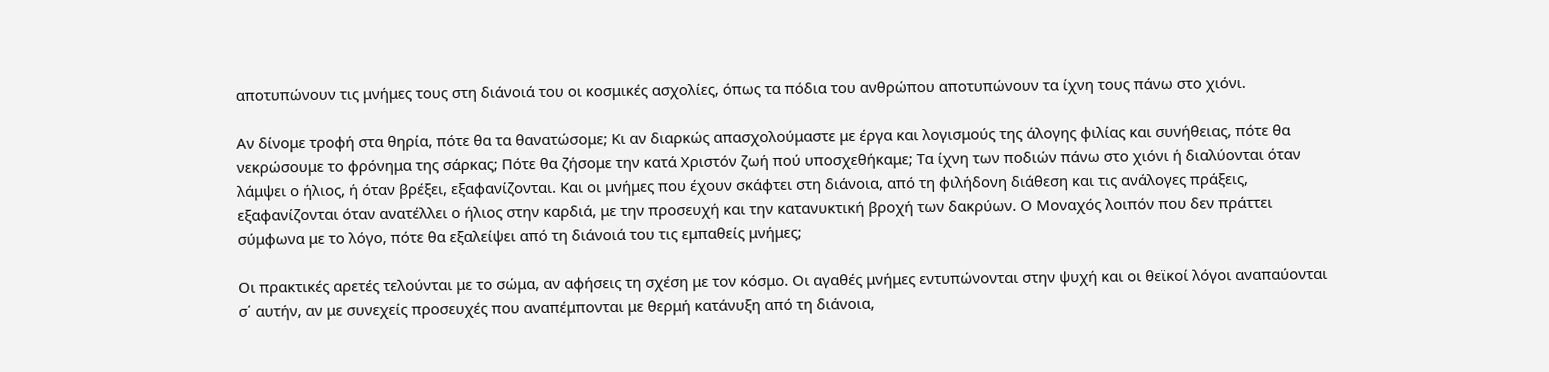αποτυπώνουν τις μνήμες τους στη διάνοιά του οι κοσμικές ασχολίες, όπως τα πόδια του ανθρώπου αποτυπώνουν τα ίχνη τους πάνω στο χιόνι.

Αν δίνομε τροφή στα θηρία, πότε θα τα θανατώσομε; Κι αν διαρκώς απασχολούμαστε με έργα και λογισμούς της άλογης φιλίας και συνήθειας, πότε θα νεκρώσουμε το φρόνημα της σάρκας; Πότε θα ζήσομε την κατά Χριστόν ζωή πού υποσχεθήκαμε; Τα ίχνη των ποδιών πάνω στο χιόνι ή διαλύονται όταν λάμψει ο ήλιος, ή όταν βρέξει, εξαφανίζονται. Και οι μνήμες που έχουν σκάφτει στη διάνοια, από τη φιλήδονη διάθεση και τις ανάλογες πράξεις, εξαφανίζονται όταν ανατέλλει ο ήλιος στην καρδιά, με την προσευχή και την κατανυκτική βροχή των δακρύων. Ο Μοναχός λοιπόν που δεν πράττει σύμφωνα με το λόγο, πότε θα εξαλείψει από τη διάνοιά του τις εμπαθείς μνήμες;

Οι πρακτικές αρετές τελούνται με το σώμα, αν αφήσεις τη σχέση με τον κόσμο. Οι αγαθές μνήμες εντυπώνονται στην ψυχή και οι θεϊκοί λόγοι αναπαύονται σ΄ αυτήν, αν με συνεχείς προσευχές που αναπέμπονται με θερμή κατάνυξη από τη διάνοια,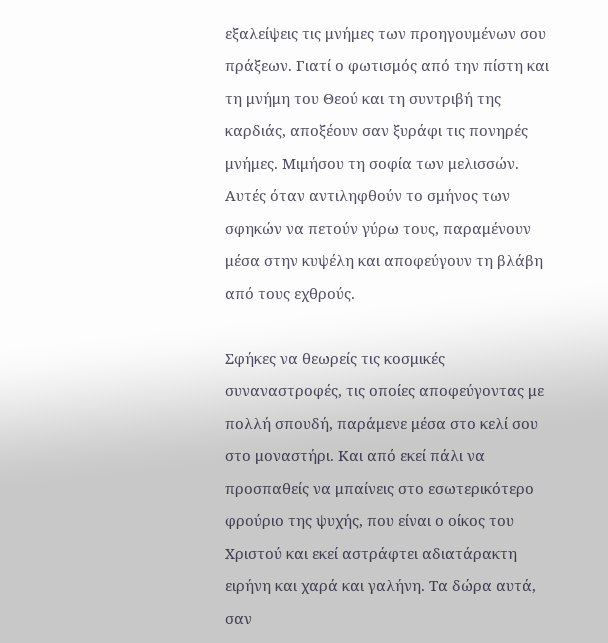εξαλείψεις τις μνήμες των προηγουμένων σου πράξεων. Γιατί ο φωτισμός από την πίστη και τη μνήμη του Θεού και τη συντριβή της καρδιάς, αποξέουν σαν ξυράφι τις πονηρές μνήμες. Μιμήσου τη σοφία των μελισσών. Αυτές όταν αντιληφθούν το σμήνος των σφηκών να πετούν γύρω τους, παραμένουν μέσα στην κυψέλη και αποφεύγουν τη βλάβη από τους εχθρούς.

Σφήκες να θεωρείς τις κοσμικές συναναστροφές, τις οποίες αποφεύγοντας με πολλή σπουδή, παράμενε μέσα στο κελί σου στο μοναστήρι. Και από εκεί πάλι να προσπαθείς να μπαίνεις στο εσωτερικότερο φρούριο της ψυχής, που είναι ο οίκος του Χριστού και εκεί αστράφτει αδιατάρακτη ειρήνη και χαρά και γαλήνη. Τα δώρα αυτά, σαν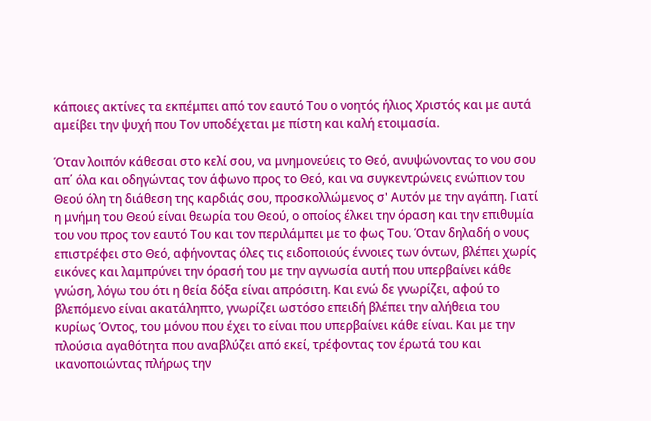κάποιες ακτίνες τα εκπέμπει από τον εαυτό Του ο νοητός ήλιος Χριστός και με αυτά αμείβει την ψυχή που Τον υποδέχεται με πίστη και καλή ετοιμασία.

Όταν λοιπόν κάθεσαι στο κελί σου, να μνημονεύεις το Θεό, ανυψώνοντας το νου σου απ΄ όλα και οδηγώντας τον άφωνο προς το Θεό, και να συγκεντρώνεις ενώπιον του Θεού όλη τη διάθεση της καρδιάς σου, προσκολλώμενος σ' Αυτόν με την αγάπη. Γιατί η μνήμη του Θεού είναι θεωρία του Θεού, ο οποίος έλκει την όραση και την επιθυμία του νου προς τον εαυτό Του και τον περιλάμπει με το φως Του. Όταν δηλαδή ο νους επιστρέφει στο Θεό, αφήνοντας όλες τις ειδοποιούς έννοιες των όντων, βλέπει χωρίς εικόνες και λαμπρύνει την όρασή του με την αγνωσία αυτή που υπερβαίνει κάθε γνώση, λόγω του ότι η θεία δόξα είναι απρόσιτη. Και ενώ δε γνωρίζει, αφού το βλεπόμενο είναι ακατάληπτο, γνωρίζει ωστόσο επειδή βλέπει την αλήθεια του κυρίως Όντος, του μόνου που έχει το είναι που υπερβαίνει κάθε είναι. Και με την πλούσια αγαθότητα που αναβλύζει από εκεί, τρέφοντας τον έρωτά του και ικανοποιώντας πλήρως την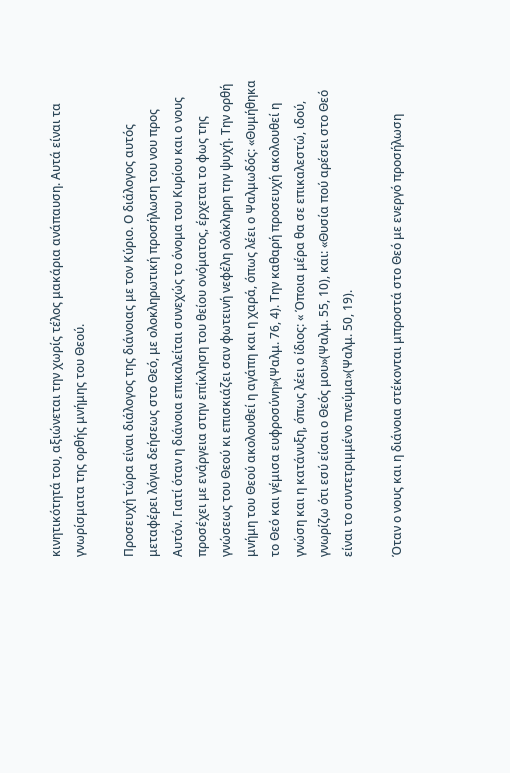κινητικότητά του, αξιώνεται την χωρίς τέλος μακάρια ανάπαυση. Αυτά είναι τα γνωρίσματα της ορθής μνήμης του Θεού.

Προσευχή τώρα είναι διάλογος της διάνοιας με τον Κύριο. Ο διάλογος αυτός μεταφέρει λόγια δεήσεως στο Θεό, με ολοκληρωτική προσήλωση του νου προς Αυτόν. Γιατί όταν η διάνοια επικαλείται συνεχώς το όνομα του Κυρίου και ο νους προσέχει με ενάργεια στην επίκληση του θείου ονόματος, έρχεται το φως της γνώσεως του Θεού κι επισκιάζει σαν φωτεινή νεφέλη ολόκληρη την ψυχή. Την ορθή μνήμη του Θεού ακολουθεί η αγάπη και η χαρά, όπως λέει ο Ψαλμωδός: «Θυμήθηκα το Θεό και γέμισα ευφροσύνη»(Ψαλμ. 76, 4). Την καθαρή προσευχή ακολουθεί η γνώση και η κατάνυξη, όπως λέει ο ίδιος: « Όποια μέρα θα σε επικαλεστώ, ιδού, γνωρίζω ότι εσύ είσαι ο Θεός μου»(Ψαλμ. 55, 10), και: «Θυσία πού αρέσει στο Θεό είναι το συντετριμμένο πνεύμα»(Ψαλμ. 50, 19).

Όταν ο νους και η διάνοια στέκονται μπροστά στο Θεό με ενεργό προσήλωση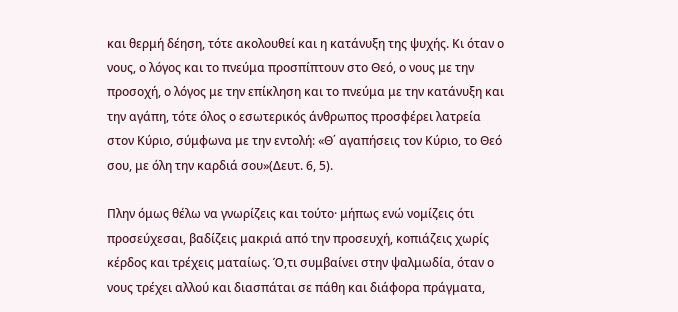και θερμή δέηση, τότε ακολουθεί και η κατάνυξη της ψυχής. Κι όταν ο νους, ο λόγος και το πνεύμα προσπίπτουν στο Θεό, ο νους με την προσοχή, ο λόγος με την επίκληση και το πνεύμα με την κατάνυξη και την αγάπη, τότε όλος ο εσωτερικός άνθρωπος προσφέρει λατρεία στον Κύριο, σύμφωνα με την εντολή: «Θ΄ αγαπήσεις τον Κύριο, το Θεό σου, με όλη την καρδιά σου»(Δευτ. 6, 5).

Πλην όμως θέλω να γνωρίζεις και τούτο· μήπως ενώ νομίζεις ότι προσεύχεσαι, βαδίζεις μακριά από την προσευχή, κοπιάζεις χωρίς κέρδος και τρέχεις ματαίως. Ό,τι συμβαίνει στην ψαλμωδία, όταν ο νους τρέχει αλλού και διασπάται σε πάθη και διάφορα πράγματα,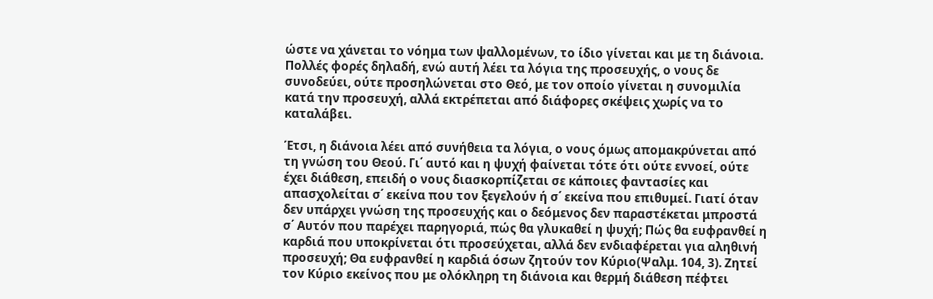ώστε να χάνεται το νόημα των ψαλλομένων, το ίδιο γίνεται και με τη διάνοια. Πολλές φορές δηλαδή, ενώ αυτή λέει τα λόγια της προσευχής, ο νους δε συνοδεύει, ούτε προσηλώνεται στο Θεό, με τον οποίο γίνεται η συνομιλία κατά την προσευχή, αλλά εκτρέπεται από διάφορες σκέψεις χωρίς να το καταλάβει.

Έτσι, η διάνοια λέει από συνήθεια τα λόγια, ο νους όμως απομακρύνεται από τη γνώση του Θεού. Γι΄ αυτό και η ψυχή φαίνεται τότε ότι ούτε εννοεί, ούτε έχει διάθεση, επειδή ο νους διασκορπίζεται σε κάποιες φαντασίες και απασχολείται σ΄ εκείνα που τον ξεγελούν ή σ΄ εκείνα που επιθυμεί. Γιατί όταν δεν υπάρχει γνώση της προσευχής και ο δεόμενος δεν παραστέκεται μπροστά σ΄ Αυτόν που παρέχει παρηγοριά, πώς θα γλυκαθεί η ψυχή; Πώς θα ευφρανθεί η καρδιά που υποκρίνεται ότι προσεύχεται, αλλά δεν ενδιαφέρεται για αληθινή προσευχή; Θα ευφρανθεί η καρδιά όσων ζητούν τον Κύριο(Ψαλμ. 104, 3). Ζητεί τον Κύριο εκείνος που με ολόκληρη τη διάνοια και θερμή διάθεση πέφτει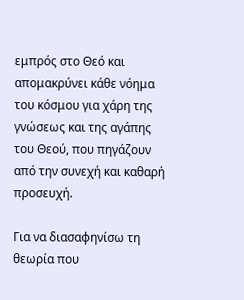εμπρός στο Θεό και απομακρύνει κάθε νόημα του κόσμου για χάρη της γνώσεως και της αγάπης του Θεού, που πηγάζουν από την συνεχή και καθαρή προσευχή.

Για να διασαφηνίσω τη θεωρία που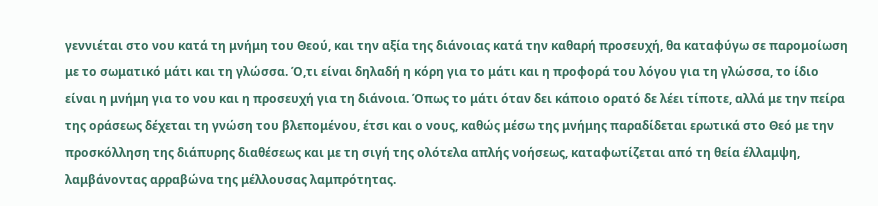γεννιέται στο νου κατά τη μνήμη του Θεού, και την αξία της διάνοιας κατά την καθαρή προσευχή, θα καταφύγω σε παρομοίωση με το σωματικό μάτι και τη γλώσσα. Ό,τι είναι δηλαδή η κόρη για το μάτι και η προφορά του λόγου για τη γλώσσα, το ίδιο είναι η μνήμη για το νου και η προσευχή για τη διάνοια. Όπως το μάτι όταν δει κάποιο ορατό δε λέει τίποτε, αλλά με την πείρα της οράσεως δέχεται τη γνώση του βλεπομένου, έτσι και ο νους, καθώς μέσω της μνήμης παραδίδεται ερωτικά στο Θεό με την προσκόλληση της διάπυρης διαθέσεως και με τη σιγή της ολότελα απλής νοήσεως, καταφωτίζεται από τη θεία έλλαμψη, λαμβάνοντας αρραβώνα της μέλλουσας λαμπρότητας.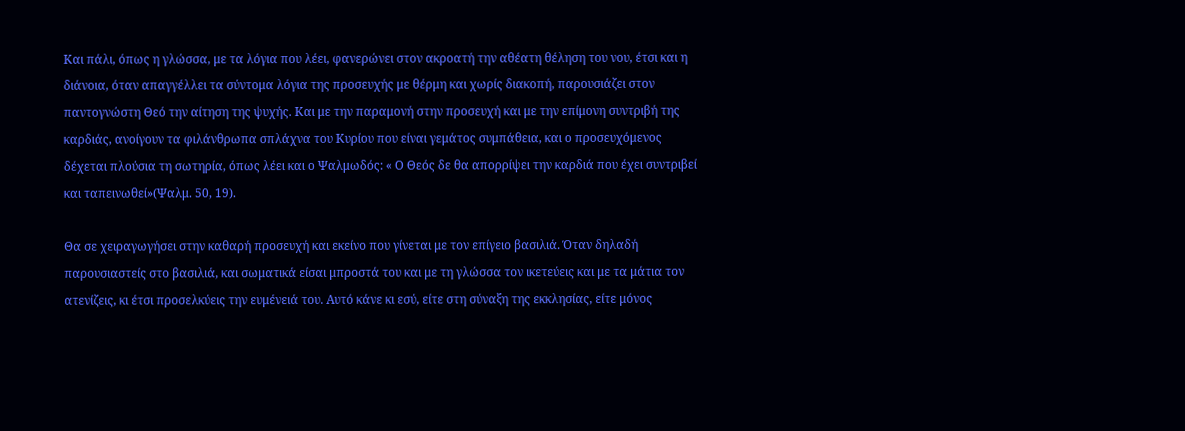Και πάλι, όπως η γλώσσα, με τα λόγια που λέει, φανερώνει στον ακροατή την αθέατη θέληση του νου, έτσι και η διάνοια, όταν απαγγέλλει τα σύντομα λόγια της προσευχής με θέρμη και χωρίς διακοπή, παρουσιάζει στον παντογνώστη Θεό την αίτηση της ψυχής. Και με την παραμονή στην προσευχή και με την επίμονη συντριβή της καρδιάς, ανοίγουν τα φιλάνθρωπα σπλάχνα του Κυρίου που είναι γεμάτος συμπάθεια, και ο προσευχόμενος δέχεται πλούσια τη σωτηρία, όπως λέει και ο Ψαλμωδός: « Ο Θεός δε θα απορρίψει την καρδιά που έχει συντριβεί και ταπεινωθεί»(Ψαλμ. 50, 19).

Θα σε χειραγωγήσει στην καθαρή προσευχή και εκείνο που γίνεται με τον επίγειο βασιλιά. Όταν δηλαδή παρουσιαστείς στο βασιλιά, και σωματικά είσαι μπροστά του και με τη γλώσσα τον ικετεύεις και με τα μάτια τον ατενίζεις, κι έτσι προσελκύεις την ευμένειά του. Αυτό κάνε κι εσύ, είτε στη σύναξη της εκκλησίας, είτε μόνος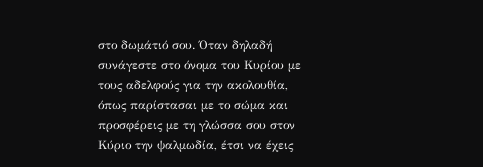στο δωμάτιό σου. Όταν δηλαδή συνάγεστε στο όνομα του Κυρίου με τους αδελφούς για την ακολουθία, όπως παρίστασαι με το σώμα και προσφέρεις με τη γλώσσα σου στον Κύριο την ψαλμωδία, έτσι να έχεις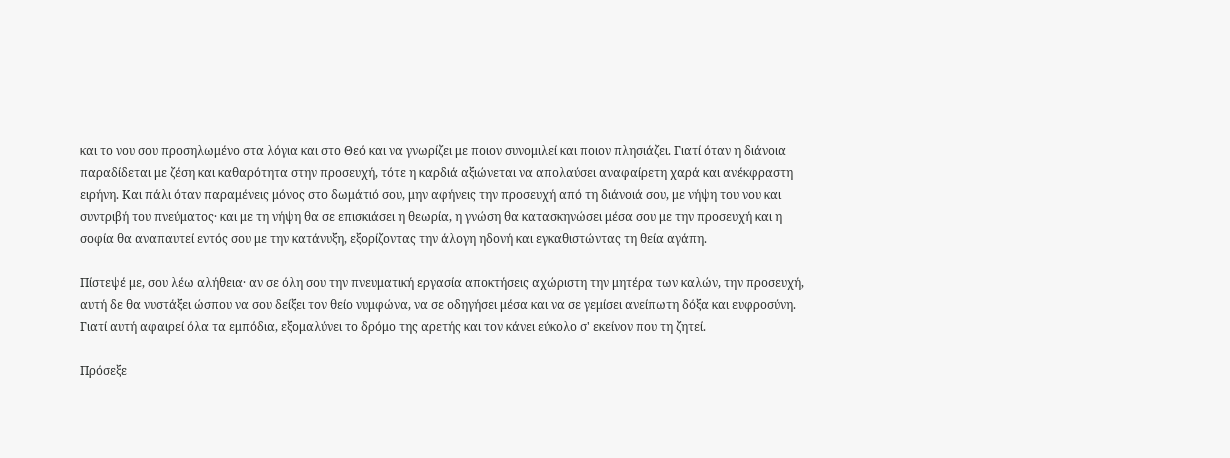και το νου σου προσηλωμένο στα λόγια και στο Θεό και να γνωρίζει με ποιον συνομιλεί και ποιον πλησιάζει. Γιατί όταν η διάνοια παραδίδεται με ζέση και καθαρότητα στην προσευχή, τότε η καρδιά αξιώνεται να απολαύσει αναφαίρετη χαρά και ανέκφραστη ειρήνη. Και πάλι όταν παραμένεις μόνος στο δωμάτιό σου, μην αφήνεις την προσευχή από τη διάνοιά σου, με νήψη του νου και συντριβή του πνεύματος· και με τη νήψη θα σε επισκιάσει η θεωρία, η γνώση θα κατασκηνώσει μέσα σου με την προσευχή και η σοφία θα αναπαυτεί εντός σου με την κατάνυξη, εξορίζοντας την άλογη ηδονή και εγκαθιστώντας τη θεία αγάπη.

Πίστεψέ με, σου λέω αλήθεια· αν σε όλη σου την πνευματική εργασία αποκτήσεις αχώριστη την μητέρα των καλών, την προσευχή, αυτή δε θα νυστάξει ώσπου να σου δείξει τον θείο νυμφώνα, να σε οδηγήσει μέσα και να σε γεμίσει ανείπωτη δόξα και ευφροσύνη. Γιατί αυτή αφαιρεί όλα τα εμπόδια, εξομαλύνει το δρόμο της αρετής και τον κάνει εύκολο σ' εκείνον που τη ζητεί.

Πρόσεξε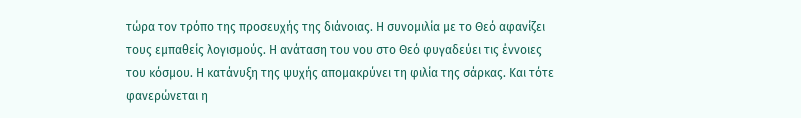τώρα τον τρόπο της προσευχής της διάνοιας. Η συνομιλία με το Θεό αφανίζει τους εμπαθείς λογισμούς. Η ανάταση του νου στο Θεό φυγαδεύει τις έννοιες του κόσμου. Η κατάνυξη της ψυχής απομακρύνει τη φιλία της σάρκας. Και τότε φανερώνεται η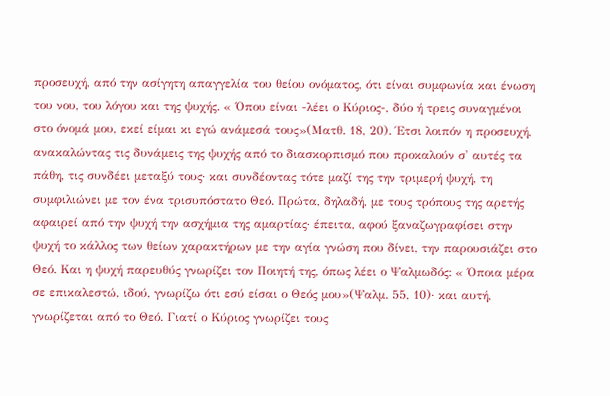προσευχή, από την ασίγητη απαγγελία του θείου ονόματος, ότι είναι συμφωνία και ένωση του νου, του λόγου και της ψυχής. « Όπου είναι -λέει ο Κύριος-, δύο ή τρεις συναγμένοι στο όνομά μου, εκεί είμαι κι εγώ ανάμεσά τους»(Ματθ. 18, 20). Έτσι λοιπόν η προσευχή, ανακαλώντας τις δυνάμεις της ψυχής από το διασκορπισμό που προκαλούν σ' αυτές τα πάθη, τις συνδέει μεταξύ τους· και συνδέοντας τότε μαζί της την τριμερή ψυχή, τη συμφιλιώνει με τον ένα τρισυπόστατο Θεό. Πρώτα, δηλαδή, με τους τρόπους της αρετής αφαιρεί από την ψυχή την ασχήμια της αμαρτίας· έπειτα, αφού ξαναζωγραφίσει στην ψυχή το κάλλος των θείων χαρακτήρων με την αγία γνώση που δίνει, την παρουσιάζει στο Θεό. Και η ψυχή παρευθύς γνωρίζει τον Ποιητή της, όπως λέει ο Ψαλμωδός: « Όποια μέρα σε επικαλεστώ, ιδού, γνωρίζω ότι εσύ είσαι ο Θεός μου»(Ψαλμ. 55, 10)· και αυτή, γνωρίζεται από το Θεό. Γιατί ο Κύριος γνωρίζει τους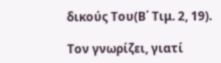δικούς Του(Β΄ Τιμ. 2, 19).

Τον γνωρίζει, γιατί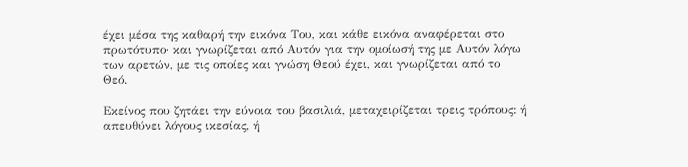έχει μέσα της καθαρή την εικόνα Του, και κάθε εικόνα αναφέρεται στο πρωτότυπο· και γνωρίζεται από Αυτόν για την ομοίωσή της με Αυτόν λόγω των αρετών, με τις οποίες και γνώση Θεού έχει, και γνωρίζεται από το Θεό.

Εκείνος που ζητάει την εύνοια του βασιλιά, μεταχειρίζεται τρεις τρόπους: ή απευθύνει λόγους ικεσίας, ή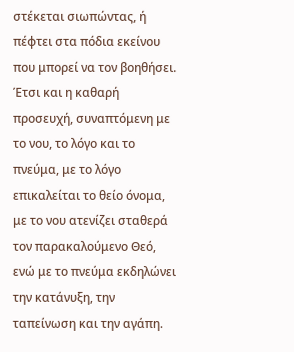στέκεται σιωπώντας, ή πέφτει στα πόδια εκείνου που μπορεί να τον βοηθήσει. Έτσι και η καθαρή προσευχή, συναπτόμενη με το νου, το λόγο και το πνεύμα, με το λόγο επικαλείται το θείο όνομα, με το νου ατενίζει σταθερά τον παρακαλούμενο Θεό, ενώ με το πνεύμα εκδηλώνει την κατάνυξη, την ταπείνωση και την αγάπη.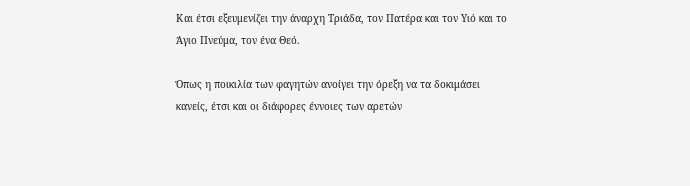Και έτσι εξευμενίζει την άναρχη Τριάδα, τον Πατέρα και τον Υιό και το Άγιο Πνεύμα, τον ένα Θεό.

Όπως η ποικιλία των φαγητών ανοίγει την όρεξη να τα δοκιμάσει κανείς, έτσι και οι διάφορες έννοιες των αρετών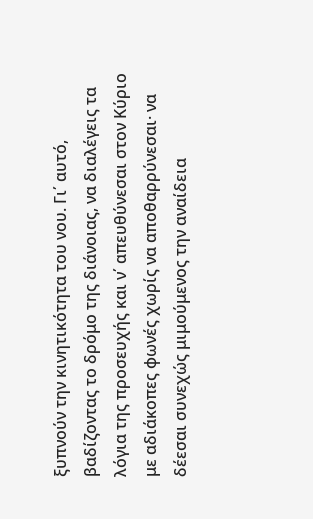ξυπνούν την κινητικότητα του νου. Γι΄ αυτό, βαδίζοντας το δρόμο της διάνοιας, να διαλέγεις τα λόγια της προσευχής και ν΄ απευθύνεσαι στον Κύριο με αδιάκοπες φωνές χωρίς να αποθαρρύνεσαι· να δέεσαι συνεχώς μιμούμενος την αναίδεια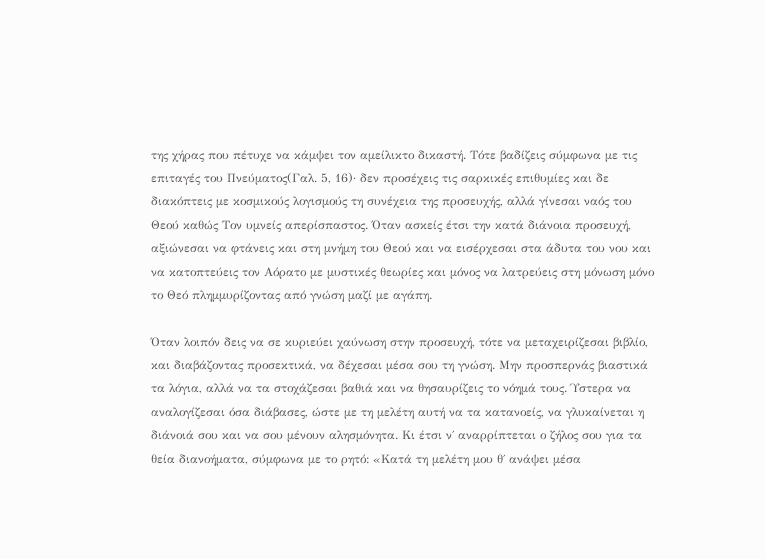της χήρας που πέτυχε να κάμψει τον αμείλικτο δικαστή. Τότε βαδίζεις σύμφωνα με τις επιταγές του Πνεύματος(Γαλ. 5, 16)· δεν προσέχεις τις σαρκικές επιθυμίες και δε διακόπτεις με κοσμικούς λογισμούς τη συνέχεια της προσευχής, αλλά γίνεσαι ναός του Θεού καθώς Τον υμνείς απερίσπαστος. Όταν ασκείς έτσι την κατά διάνοια προσευχή, αξιώνεσαι να φτάνεις και στη μνήμη του Θεού και να εισέρχεσαι στα άδυτα του νου και να κατοπτεύεις τον Αόρατο με μυστικές θεωρίες και μόνος να λατρεύεις στη μόνωση μόνο το Θεό πλημμυρίζοντας από γνώση μαζί με αγάπη.

Όταν λοιπόν δεις να σε κυριεύει χαύνωση στην προσευχή, τότε να μεταχειρίζεσαι βιβλίο, και διαβάζοντας προσεκτικά, να δέχεσαι μέσα σου τη γνώση. Μην προσπερνάς βιαστικά τα λόγια, αλλά να τα στοχάζεσαι βαθιά και να θησαυρίζεις το νόημά τους. Ύστερα να αναλογίζεσαι όσα διάβασες, ώστε με τη μελέτη αυτή να τα κατανοείς, να γλυκαίνεται η διάνοιά σου και να σου μένουν αλησμόνητα. Κι έτσι ν΄ αναρρίπτεται ο ζήλος σου για τα θεία διανοήματα, σύμφωνα με το ρητό: «Κατά τη μελέτη μου θ΄ ανάψει μέσα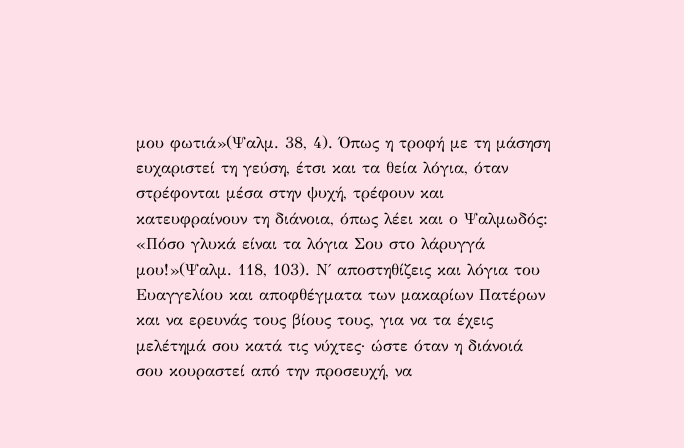μου φωτιά»(Ψαλμ. 38, 4). Όπως η τροφή με τη μάσηση ευχαριστεί τη γεύση, έτσι και τα θεία λόγια, όταν στρέφονται μέσα στην ψυχή, τρέφουν και κατευφραίνουν τη διάνοια, όπως λέει και ο Ψαλμωδός: «Πόσο γλυκά είναι τα λόγια Σου στο λάρυγγά μου!»(Ψαλμ. 118, 103). Ν΄ αποστηθίζεις και λόγια του Ευαγγελίου και αποφθέγματα των μακαρίων Πατέρων και να ερευνάς τους βίους τους, για να τα έχεις μελέτημά σου κατά τις νύχτες· ώστε όταν η διάνοιά σου κουραστεί από την προσευχή, να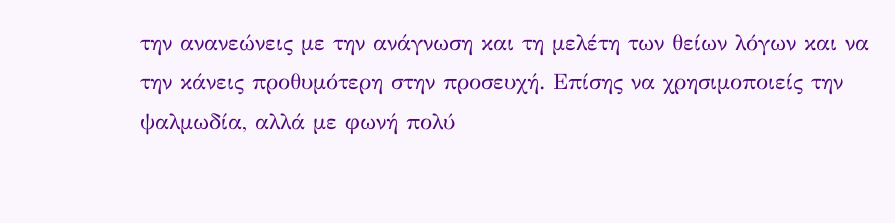την ανανεώνεις με την ανάγνωση και τη μελέτη των θείων λόγων και να την κάνεις προθυμότερη στην προσευχή. Επίσης να χρησιμοποιείς την ψαλμωδία, αλλά με φωνή πολύ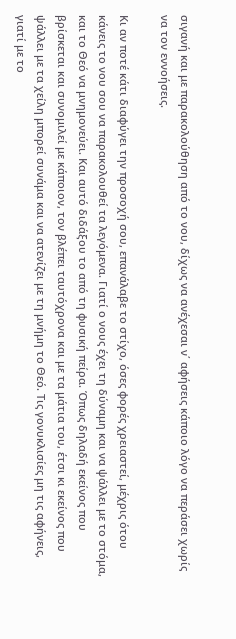σιγανή και με παρακολούθηση από το νου, δίχως να ανέχεσαι ν΄ αφήσεις κάποιο λόγο να περάσει χωρίς να τον εννοήσεις.

Κι αν ποτέ κάτι διαφύγει την προσοχή σου, επανάλαβε το στίχο, όσες φορές χρειαστεί, μέχρις ότου κάνεις το νου σου να παρακολουθεί τα λεγόμενα. Γιατί ο νους έχει τη δύναμη και να ψάλλει με το στόμα, και το Θεό να μνημονεύει. Και αυτό διδάξου το από τη φυσική πείρα. Όπως δηλαδή εκείνος που βρίσκεται και συνομιλεί με κάποιον, τον βλέπει ταυτόχρονα και με τα μάτια του, έτσι κι εκείνος που ψάλλει με τα χείλη μπορεί συνάμα και να ατενίζει με τη μνήμη το Θεό. Τις γονυκλισίες μη τις αφήνεις, γιατί με το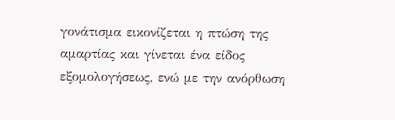γονάτισμα εικονίζεται η πτώση της αμαρτίας και γίνεται ένα είδος εξομολογήσεως, ενώ με την ανόρθωση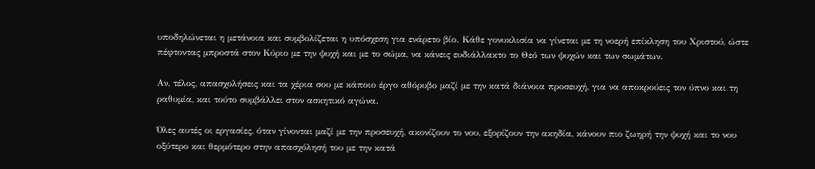υποδηλώνεται η μετάνοια και συμβολίζεται η υπόσχεση για ενάρετο βίο. Κάθε γονυκλισία να γίνεται με τη νοερή επίκληση του Χριστού, ώστε πέφτοντας μπροστά στον Κύριο με την ψυχή και με το σώμα, να κάνεις ευδιάλλακτο το Θεό των ψυχών και των σωμάτων.

Αν, τέλος, απασχολήσεις και τα χέρια σου με κάποιο έργο αθόρυβο μαζί με την κατά διάνοια προσευχή, για να αποκρούεις τον ύπνο και τη ραθυμία, και τούτο συμβάλλει στον ασκητικό αγώνα.

Όλες αυτές οι εργασίες, όταν γίνονται μαζί με την προσευχή, ακονίζουν το νου, εξορίζουν την ακηδία, κάνουν πιο ζωηρή την ψυχή και το νου οξύτερο και θερμότερο στην απασχόλησή του με την κατά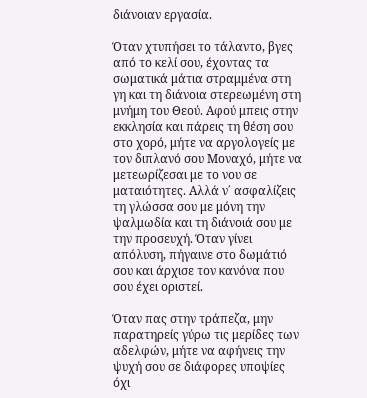διάνοιαν εργασία.

Όταν χτυπήσει το τάλαντο, βγες από το κελί σου, έχοντας τα σωματικά μάτια στραμμένα στη γη και τη διάνοια στερεωμένη στη μνήμη του Θεού. Αφού μπεις στην εκκλησία και πάρεις τη θέση σου στο χορό, μήτε να αργολογείς με τον διπλανό σου Μοναχό, μήτε να μετεωρίζεσαι με το νου σε ματαιότητες. Αλλά ν΄ ασφαλίζεις τη γλώσσα σου με μόνη την ψαλμωδία και τη διάνοιά σου με την προσευχή. Όταν γίνει απόλυση, πήγαινε στο δωμάτιό σου και άρχισε τον κανόνα που σου έχει οριστεί.

Όταν πας στην τράπεζα, μην παρατηρείς γύρω τις μερίδες των αδελφών, μήτε να αφήνεις την ψυχή σου σε διάφορες υποψίες όχι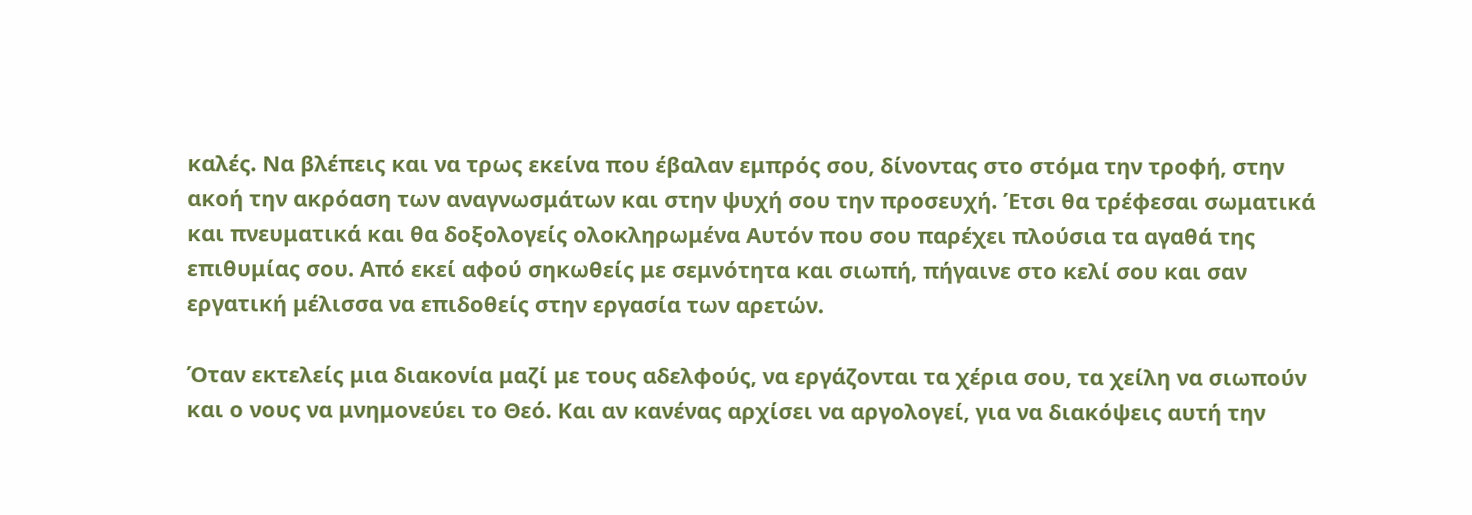καλές. Να βλέπεις και να τρως εκείνα που έβαλαν εμπρός σου, δίνοντας στο στόμα την τροφή, στην ακοή την ακρόαση των αναγνωσμάτων και στην ψυχή σου την προσευχή. Έτσι θα τρέφεσαι σωματικά και πνευματικά και θα δοξολογείς ολοκληρωμένα Αυτόν που σου παρέχει πλούσια τα αγαθά της επιθυμίας σου. Από εκεί αφού σηκωθείς με σεμνότητα και σιωπή, πήγαινε στο κελί σου και σαν εργατική μέλισσα να επιδοθείς στην εργασία των αρετών.

Όταν εκτελείς μια διακονία μαζί με τους αδελφούς, να εργάζονται τα χέρια σου, τα χείλη να σιωπούν και ο νους να μνημονεύει το Θεό. Και αν κανένας αρχίσει να αργολογεί, για να διακόψεις αυτή την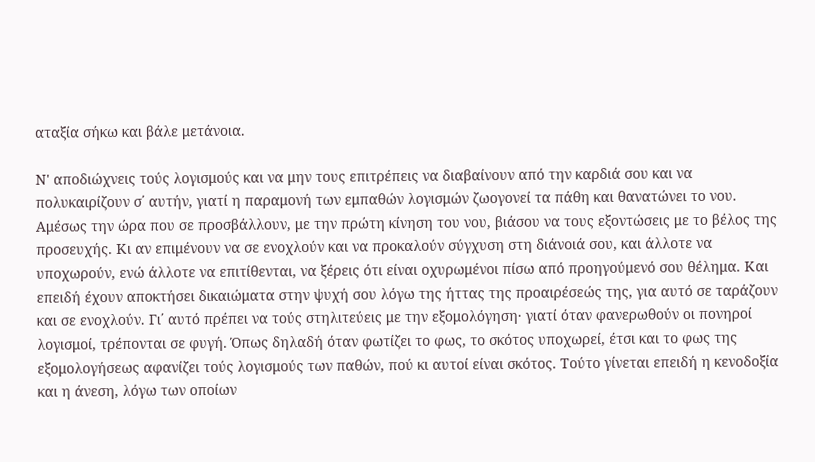αταξία σήκω και βάλε μετάνοια.

Ν' αποδιώχνεις τούς λογισμούς και να μην τους επιτρέπεις να διαβαίνουν από την καρδιά σου και να πολυκαιρίζουν σ΄ αυτήν, γιατί η παραμονή των εμπαθών λογισμών ζωογονεί τα πάθη και θανατώνει το νου. Αμέσως την ώρα που σε προσβάλλουν, με την πρώτη κίνηση του νου, βιάσου να τους εξοντώσεις με το βέλος της προσευχής. Κι αν επιμένουν να σε ενοχλούν και να προκαλούν σύγχυση στη διάνοιά σου, και άλλοτε να υποχωρούν, ενώ άλλοτε να επιτίθενται, να ξέρεις ότι είναι οχυρωμένοι πίσω από προηγούμενό σου θέλημα. Και επειδή έχουν αποκτήσει δικαιώματα στην ψυχή σου λόγω της ήττας της προαιρέσεώς της, για αυτό σε ταράζουν και σε ενοχλούν. Γι΄ αυτό πρέπει να τούς στηλιτεύεις με την εξομολόγηση· γιατί όταν φανερωθούν οι πονηροί λογισμοί, τρέπονται σε φυγή. Όπως δηλαδή όταν φωτίζει το φως, το σκότος υποχωρεί, έτσι και το φως της εξομολογήσεως αφανίζει τούς λογισμούς των παθών, πού κι αυτοί είναι σκότος. Τούτο γίνεται επειδή η κενοδοξία και η άνεση, λόγω των οποίων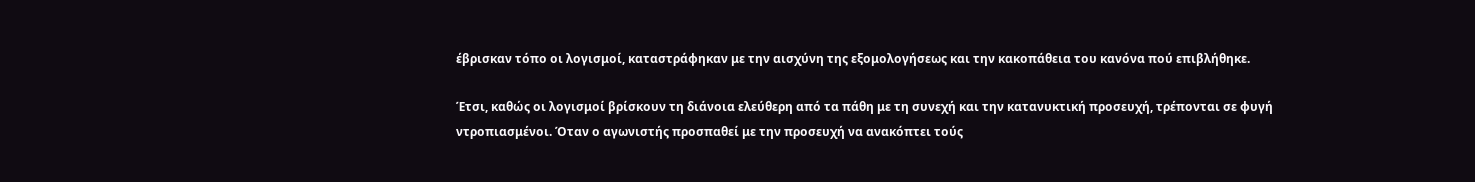έβρισκαν τόπο οι λογισμοί, καταστράφηκαν με την αισχύνη της εξομολογήσεως και την κακοπάθεια του κανόνα πού επιβλήθηκε.

Έτσι, καθώς οι λογισμοί βρίσκουν τη διάνοια ελεύθερη από τα πάθη με τη συνεχή και την κατανυκτική προσευχή, τρέπονται σε φυγή ντροπιασμένοι. Όταν ο αγωνιστής προσπαθεί με την προσευχή να ανακόπτει τούς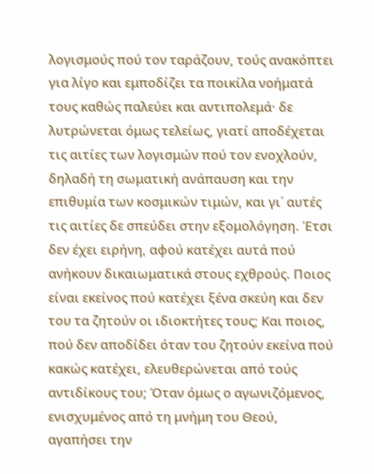λογισμούς πού τον ταράζουν, τούς ανακόπτει για λίγο και εμποδίζει τα ποικίλα νοήματά τους καθώς παλεύει και αντιπολεμά· δε λυτρώνεται όμως τελείως, γιατί αποδέχεται τις αιτίες των λογισμών πού τον ενοχλούν, δηλαδή τη σωματική ανάπαυση και την επιθυμία των κοσμικών τιμών, και γι΄ αυτές τις αιτίες δε σπεύδει στην εξομολόγηση. Έτσι δεν έχει ειρήνη, αφού κατέχει αυτά πού ανήκουν δικαιωματικά στους εχθρούς. Ποιος είναι εκείνος πού κατέχει ξένα σκεύη και δεν του τα ζητούν οι ιδιοκτήτες τους; Και ποιος, πού δεν αποδίδει όταν του ζητούν εκείνα πού κακώς κατέχει, ελευθερώνεται από τούς αντιδίκους του; Όταν όμως ο αγωνιζόμενος, ενισχυμένος από τη μνήμη του Θεού, αγαπήσει την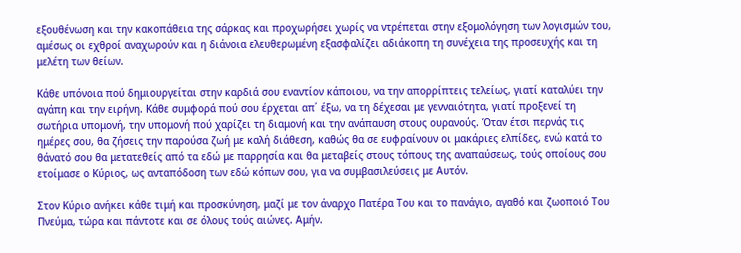εξουθένωση και την κακοπάθεια της σάρκας και προχωρήσει χωρίς να ντρέπεται στην εξομολόγηση των λογισμών του, αμέσως οι εχθροί αναχωρούν και η διάνοια ελευθερωμένη εξασφαλίζει αδιάκοπη τη συνέχεια της προσευχής και τη μελέτη των θείων.

Κάθε υπόνοια πού δημιουργείται στην καρδιά σου εναντίον κάποιου, να την απορρίπτεις τελείως, γιατί καταλύει την αγάπη και την ειρήνη. Κάθε συμφορά πού σου έρχεται απ΄ έξω, να τη δέχεσαι με γενναιότητα, γιατί προξενεί τη σωτήρια υπομονή, την υπομονή πού χαρίζει τη διαμονή και την ανάπαυση στους ουρανούς. Όταν έτσι περνάς τις ημέρες σου, θα ζήσεις την παρούσα ζωή με καλή διάθεση, καθώς θα σε ευφραίνουν οι μακάριες ελπίδες, ενώ κατά το θάνατό σου θα μετατεθείς από τα εδώ με παρρησία και θα μεταβείς στους τόπους της αναπαύσεως, τούς οποίους σου ετοίμασε ο Κύριος, ως ανταπόδοση των εδώ κόπων σου, για να συμβασιλεύσεις με Αυτόν.

Στον Κύριο ανήκει κάθε τιμή και προσκύνηση, μαζί με τον άναρχο Πατέρα Του και το πανάγιο, αγαθό και ζωοποιό Του Πνεύμα, τώρα και πάντοτε και σε όλους τούς αιώνες. Αμήν.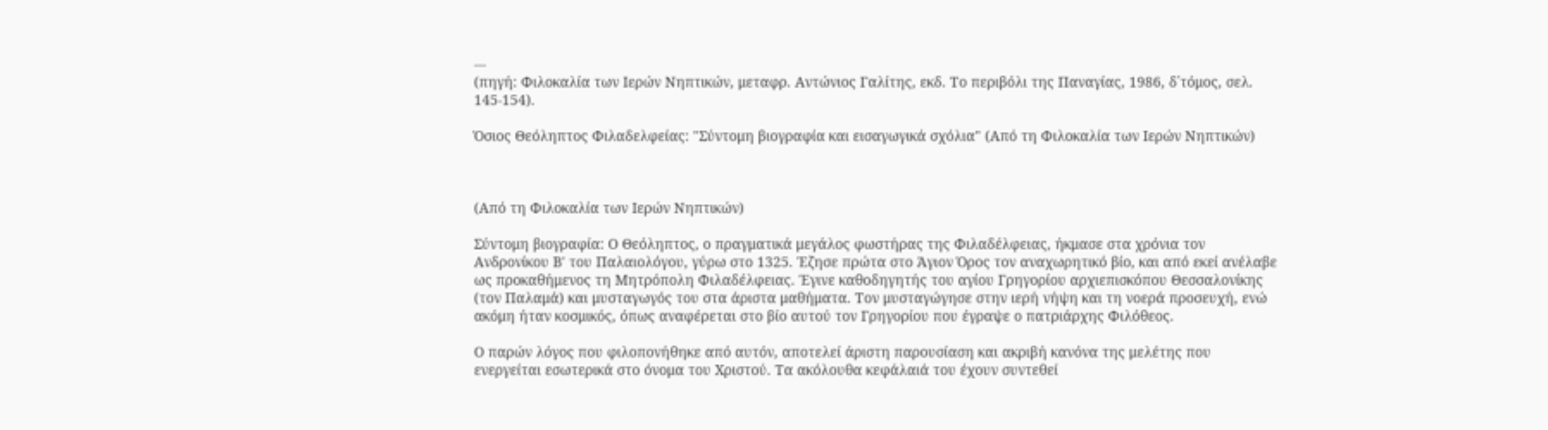---
(πηγή: Φιλοκαλία των Ιερών Νηπτικών, μεταφρ. Αντώνιος Γαλίτης, εκδ. Το περιβόλι της Παναγίας, 1986, δ΄τόμος, σελ. 145-154).

Όσιος Θεόληπτος Φιλαδελφείας: "Σύντομη βιογραφία και εισαγωγικά σχόλια" (Από τη Φιλοκαλία των Ιερών Νηπτικών)



(Από τη Φιλοκαλία των Ιερών Νηπτικών)

Σύντομη βιογραφία: Ο Θεόληπτος, ο πραγματικά μεγάλος φωστήρας της Φιλαδέλφειας, ήκμασε στα χρόνια τον Ανδρονίκου Β' του Παλαιολόγου, γύρω στο 1325. Έζησε πρώτα στο Άγιον Όρος τον αναχωρητικό βίο, και από εκεί ανέλαβε ως προκαθήμενος τη Μητρόπολη Φιλαδέλφειας. Έγινε καθοδηγητής του αγίου Γρηγορίου αρχιεπισκόπου Θεσσαλονίκης (τον Παλαμά) και μυσταγωγός του στα άριστα μαθήματα. Τον μυσταγώγησε στην ιερή νήψη και τη νοερά προσευχή, ενώ ακόμη ήταν κοσμικός, όπως αναφέρεται στο βίο αυτού τον Γρηγορίου που έγραψε ο πατριάρχης Φιλόθεος.

Ο παρών λόγος που φιλοπονήθηκε από αυτόν, αποτελεί άριστη παρουσίαση και ακριβή κανόνα της μελέτης που ενεργείται εσωτερικά στο όνομα του Χριστού. Τα ακόλουθα κεφάλαιά του έχουν συντεθεί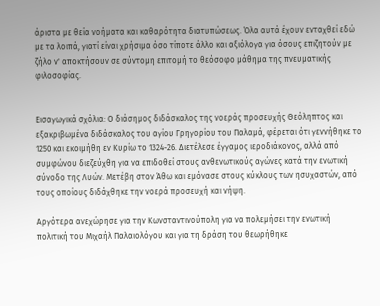άριστα με θεία νοήματα και καθαρότητα διατυπώσεως. Όλα αυτά έχουν ενταχθεί εδώ με τα λοιπά, γιατί είναι χρήσιμα όσο τίποτε άλλο και αξιόλογα για όσους επιζητούν με ζήλο ν' αποκτήσουν σε σύντομη επιτομή το θεόσοφο μάθημα της πνευματικής φιλοσοφίας.


Εισαγωγικά σχόλια: Ο διάσημος διδάσκαλος της νοεράς προσευχής Θεόληπτος και εξακριβωμένα διδάσκαλος του αγίου Γρηγορίου του Παλαμά, φέρεται ότι γεννήθηκε το 1250 και εκοιμήθη εν Κυρίω το 1324-26. Διετέλεσε έγγαμος ιεροδιάκονος, αλλά από συμφώνου διεζεύχθη για να επιδοθεί στους ανθενωτικούς αγώνες κατά την ενωτική σύνοδο της Λυών. Μετέβη στον Άθω και εμόνασε στους κύκλους των ησυχαστών, από τους οποίους διδάχθηκε την νοερά προσευχή και νήψη.

Αργότερα ανεχώρησε για την Κωνσταντινούπολη για να πολεμήσει την ενωτική πολιτική του Μιχαήλ Παλαιολόγου και για τη δράση του θεωρήθηκε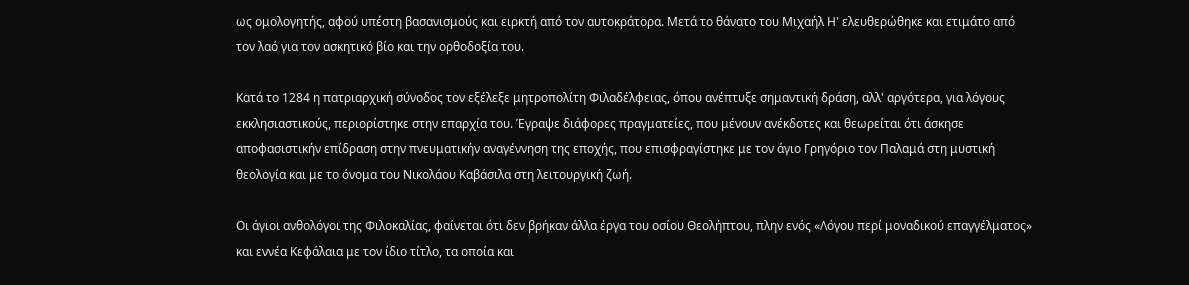ως ομολογητής, αφού υπέστη βασανισμούς και ειρκτή από τον αυτοκράτορα. Μετά το θάνατο του Μιχαήλ Η' ελευθερώθηκε και ετιμάτο από τον λαό για τον ασκητικό βίο και την ορθοδοξία του.

Κατά το 1284 η πατριαρχική σύνοδος τον εξέλεξε μητροπολίτη Φιλαδέλφειας, όπου ανέπτυξε σημαντική δράση, αλλ' αργότερα, για λόγους εκκλησιαστικούς, περιορίστηκε στην επαρχία του. Έγραψε διάφορες πραγματείες, που μένουν ανέκδοτες και θεωρείται ότι άσκησε αποφασιστικήν επίδραση στην πνευματικήν αναγέννηση της εποχής, που επισφραγίστηκε με τον άγιο Γρηγόριο τον Παλαμά στη μυστική θεολογία και με το όνομα του Νικολάου Καβάσιλα στη λειτουργική ζωή.

Οι άγιοι ανθολόγοι της Φιλοκαλίας, φαίνεται ότι δεν βρήκαν άλλα έργα του οσίου Θεολήπτου, πλην ενός «Λόγου περί μοναδικού επαγγέλματος» και εννέα Κεφάλαια με τον ίδιο τίτλο, τα οποία και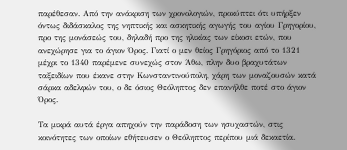παρέθεσαν. Από την ανάκριση των χρονολογιών, προκύπτει ότι υπήρξεν όντως διδάσκαλος της νηπτικής και ασκητικής αγωγής του αγίου Γρηγορίου, προ της μονάσεώς του, δηλαδή προ της ηλικίας των είκοσι ετών, που ανεχώρησε για το άγιον Όρος. Γιατί ο μεν θείος Γρηγόριος από το 1321 μέχρι το 1340 παρέμενε συνεχώς στον Άθω, πλην δυο βραχυτάτων ταξειδίων που έκανε στην Κωνσταντινούπολη, χάρη των μοναζουσών κατά σάρκα αδελφών του, ο δε όσιος Θεόληπτος δεν επανήλθε ποτέ στο άγιον Όρος.

Τα μικρά αυτά έργα απηχούν την παράδοση των ησυχαστών, στις κοινότητες των οποίων εθήτευσεν ο Θεόληπτος περίπου μιά δεκαετία.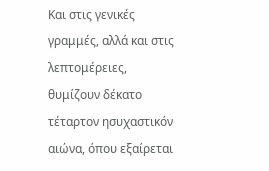Και στις γενικές γραμμές, αλλά και στις λεπτομέρειες, θυμίζουν δέκατο τέταρτον ησυχαστικόν αιώνα, όπου εξαίρεται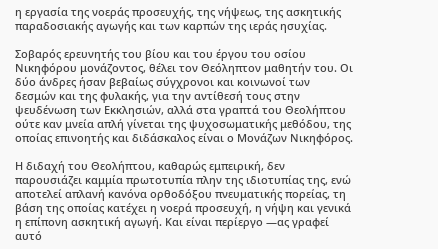η εργασία της νοεράς προσευχής, της νήψεως, της ασκητικής παραδοσιακής αγωγής και των καρπών της ιεράς ησυχίας.

Σοβαρός ερευνητής του βίου και του έργου του οσίου Νικηφόρου μονάζοντος, θέλει τον Θεόληπτον μαθητήν του. Οι δύο άνδρες ήσαν βεβαίως σύγχρονοι και κοινωνοί των δεσμών και της φυλακής, για την αντίθεσή τους στην ψευδένωση των Εκκλησιών, αλλά στα γραπτά του Θεολήπτου ούτε καν μνεία απλή γίνεται της ψυχοσωματικής μεθόδου, της οποίας επινοητής και διδάσκαλος είναι ο Μονάζων Νικηφόρος.

Η διδαχή του Θεολήπτου, καθαρώς εμπειρική, δεν παρουσιάζει καμμία πρωτοτυπία πλην της ιδιοτυπίας της, ενώ αποτελεί απλανή κανόνα ορθοδόξου πνευματικής πορείας, τη βάση της οποίας κατέχει η νοερά προσευχή, η νήψη και γενικά η επίπονη ασκητική αγωγή. Και είναι περίεργο —ας γραφεί αυτό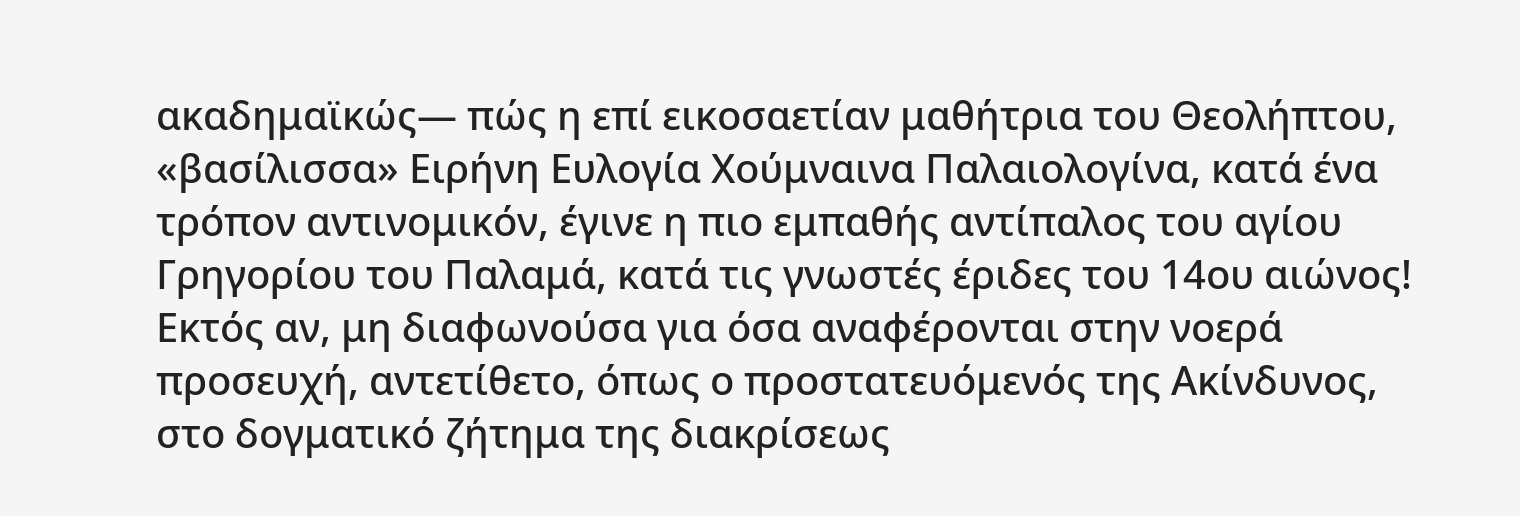ακαδημαϊκώς— πώς η επί εικοσαετίαν μαθήτρια του Θεολήπτου, «βασίλισσα» Ειρήνη Ευλογία Χούμναινα Παλαιολογίνα, κατά ένα τρόπον αντινομικόν, έγινε η πιο εμπαθής αντίπαλος του αγίου Γρηγορίου του Παλαμά, κατά τις γνωστές έριδες του 14ου αιώνος! Εκτός αν, μη διαφωνούσα για όσα αναφέρονται στην νοερά προσευχή, αντετίθετο, όπως ο προστατευόμενός της Ακίνδυνος, στο δογματικό ζήτημα της διακρίσεως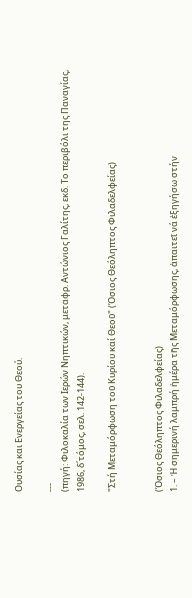Ουσίας και Ενεργείας του Θεού.

---
(πηγή: Φιλοκαλία των Ιερών Νηπτικών, μεταφρ. Αντώνιος Γαλίτης, εκδ. Το περιβόλι της Παναγίας, 1986, δ΄τόμος, σελ. 142-144).

"Στή Μεταμόρφωση τοῦ Κυρίου καί Θεοῦ" (Όσιος Θεόληπτος Φιλαδελφείας)


(Όσιος Θεόληπτος Φιλαδελφείας)
1. – Ἡ σημερινή λαμπρή ἡμέρα τῆς Μεταμόρφωσης, ἀπαιτεῖ νά ἐξηγήσω στήν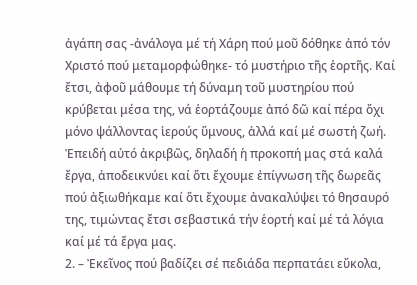ἀγάπη σας -ἀνάλογα μέ τή Χάρη πού μοῦ δόθηκε ἀπό τόν Χριστό πού μεταμορφώθηκε- τό μυστήριο τῆς ἑορτῆς. Καί ἔτσι, ἀφοῦ μάθουμε τή δύναμη τοῦ μυστηρίου πού κρύβεται μέσα της, νά ἑορτάζουμε ἀπό δῶ καί πέρα ὄχι μόνο ψάλλοντας ἱερούς ὕμνους, ἀλλά καί μέ σωστή ζωή. Ἐπειδή αὐτό ἀκριβῶς, δηλαδή ἡ προκοπή μας στά καλά ἔργα, ἀποδεικνύει καί ὅτι ἔχουμε ἐπίγνωση τῆς δωρεᾶς πού ἀξιωθήκαμε καί ὅτι ἔχουμε ἀνακαλύψει τό θησαυρό της, τιμώντας ἔτσι σεβαστικά τήν ἑορτή καί μέ τά λόγια καί μέ τά ἔργα μας.
2. – Ἐκεῖνος πού βαδίζει σέ πεδιάδα περπατάει εὔκολα,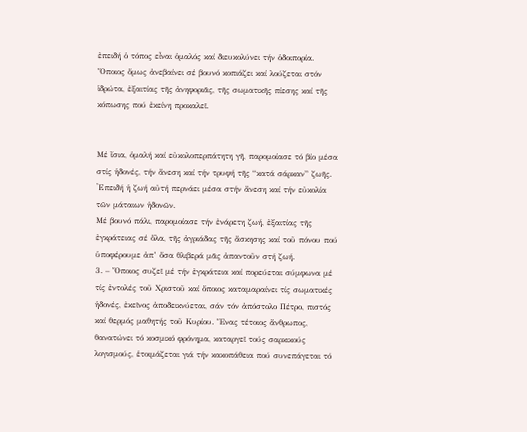ἐπειδή ὁ τόπος εἶναι ὁμαλός καί διευκολύνει τήν ὁδοιπορία. Ὅποιος ὅμως ἀνεβαίνει σέ βουνό κοπιάζει καί λούζεται στόν ἱδρώτα, ἐξαιτίας τῆς ἀνηφοριᾶς, τῆς σωματικῆς πίεσης καί τῆς κόπωσης πού ἐκείνη προκαλεῖ.


Μέ ἴσια, ὁμαλή καί εὐκολοπερπάτητη γῆ, παρομοίασε τό βίο μέσα στίς ἡδονές, τήν ἄνεση καί τήν τρυφή τῆς “κατά σάρκαν” ζωῆς. ᾿Eπειδή ἡ ζωή αὐτή περνάει μέσα στήν ἄνεση καί τήν εὐκολία τῶν μάταιων ἡδονῶν.
Μέ βουνό πάλι, παρομοίασε τήν ἐνάρετη ζωή, ἐξαιτίας τῆς ἐγκράτειας σέ ὅλα, τῆς ἀγριάδας τῆς ἄσκησης καί τοῦ πόνου πού ὑποφέρουμε ἀπ’ ὅσα θλιβερά μᾶς ἀπαντοῦν στή ζωή.
3. – Ὅποιος συζεῖ μέ τήν ἐγκράτεια καί πορεύεται σύμφωνα μέ τίς ἐντολές τοῦ Χριστοῦ καί ὅποιος καταμαραίνει τίς σωματικές ἡδονές, ἐκεῖνος ἀποδεικνύεται, σάν τόν ἀπόστολο Πέτρο, πιστός καί θερμός μαθητής τοῦ Κυρίου. Ἕνας τέτοιος ἄνθρωπος, θανατώνει τό κοσμικό φρόνημα, καταργεῖ τούς σαρκικούς λογισμούς, ἑτοιμάζεται γιά τήν κακοπάθεια πού συνεπάγεται τό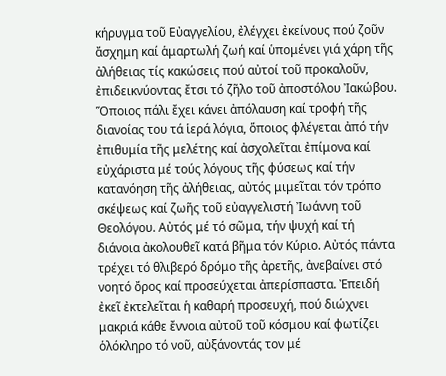κήρυγμα τοῦ Εὐαγγελίου, ἐλέγχει ἐκείνους πού ζοῦν ἄσχημη καί ἁμαρτωλή ζωή καί ὑπομένει γιά χάρη τῆς ἀλήθειας τίς κακώσεις πού αὐτοί τοῦ προκαλοῦν, ἐπιδεικνύοντας ἔτσι τό ζῆλο τοῦ ἀποστόλου Ἰακώβου.
Ὅποιος πάλι ἔχει κάνει ἀπόλαυση καί τροφή τῆς διανοίας του τά ἱερά λόγια, ὅποιος φλέγεται ἀπό τήν ἐπιθυμία τῆς μελέτης καί ἀσχολεῖται ἐπίμονα καί εὐχάριστα μέ τούς λόγους τῆς φύσεως καί τήν κατανόηση τῆς ἀλήθειας, αὐτός μιμεῖται τόν τρόπο σκέψεως καί ζωῆς τοῦ εὐαγγελιστή Ἰωάννη τοῦ Θεολόγου. Αὐτός μέ τό σῶμα, τήν ψυχή καί τή διάνοια ἀκολουθεῖ κατά βῆμα τόν Κύριο. Αὐτός πάντα τρέχει τό θλιβερό δρόμο τῆς ἀρετῆς, ἀνεβαίνει στό νοητό ὄρος καί προσεύχεται ἀπερίσπαστα. Ἐπειδή ἐκεῖ ἐκτελεῖται ἡ καθαρή προσευχή, πού διώχνει μακριά κάθε ἔννοια αὐτοῦ τοῦ κόσμου καί φωτίζει ὁλόκληρο τό νοῦ, αὐξάνοντάς τον μέ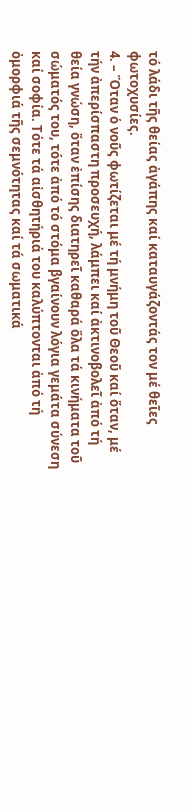τό λάδι τῆς θείας ἀγάπης καί καταυγάζοντάς τον μέ θεῖες φωτοχυσίες.
4. – Ὅταν ὁ νοῦς φωτίζεται μέ τή μνήμη τοῦ Θεοῦ καί ὅταν, μέ τήν ἀπερίσπαστη προσευχή, λάμπει καί ἀκτινοβολεῖ ἀπό τή θεία γνώση, ὅταν ἐπίσης διατηρεῖ καθαρά ὅλα τά κινήματα τοῦ σώματός του, τότε ἀπό τό στόμα βγαίνουν λόγια γεμάτα σύνεση καί σοφία. Τότε τά αἰσθητήριά του καλύπτονται ἀπό τή ὀμορφιά τῆς σεμνότητας καί τά σωματικά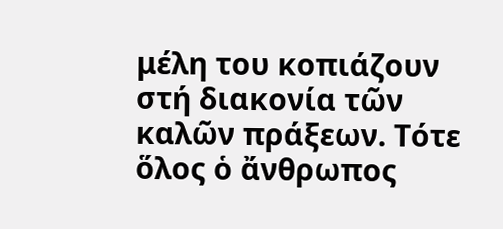μέλη του κοπιάζουν στή διακονία τῶν καλῶν πράξεων. Τότε ὅλος ὁ ἄνθρωπος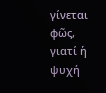γίνεται φῶς, γιατί ἡ ψυχή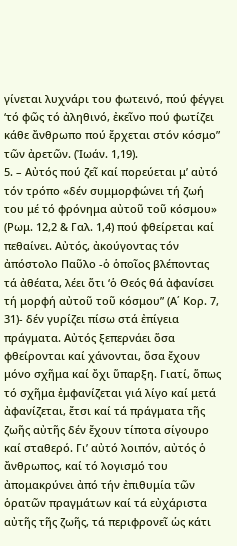γίνεται λυχνάρι του φωτεινό, πού φέγγει ‘τό φῶς τό ἀληθινό, ἐκεῖνο πού φωτίζει κάθε ἄνθρωπο πού ἔρχεται στόν κόσμο” τῶν ἀρετῶν. (Ἰωάν. 1,19).
5. – Αὐτός πού ζεῖ καί πορεύεται μ’ αὐτό τόν τρόπο «δέν συμμορφώνει τή ζωή του μέ τό φρόνημα αὐτοῦ τοῦ κόσμου» (Ρωμ. 12,2 & Γαλ. 1,4) πού φθείρεται καί πεθαίνει. Αὐτός, ἀκούγοντας τόν ἀπόστολο Παῦλο -ὁ ὁποῖος βλέποντας τά ἀθέατα, λέει ὅτι ‘ὁ Θεός θά ἀφανίσει τή μορφή αὐτοῦ τοῦ κόσμου” (Α΄ Κορ. 7, 31)- δέν γυρίζει πίσω στά ἐπίγεια πράγματα. Αὐτός ξεπερνάει ὅσα φθείρονται καί χάνονται, ὅσα ἔχουν μόνο σχῆμα καί ὄχι ὕπαρξη. Γιατί, ὅπως τό σχῆμα ἐμφανίζεται γιά λίγο καί μετά ἀφανίζεται, ἔτσι καί τά πράγματα τῆς ζωῆς αὐτῆς δέν ἔχουν τίποτα σίγουρο καί σταθερό. Γι’ αὐτό λοιπόν, αὐτός ὁ ἄνθρωπος, καί τό λογισμό του ἀπομακρύνει ἀπό τήν ἐπιθυμία τῶν ὁρατῶν πραγμάτων καί τά εὐχάριστα αὐτῆς τῆς ζωῆς, τά περιφρονεῖ ὡς κάτι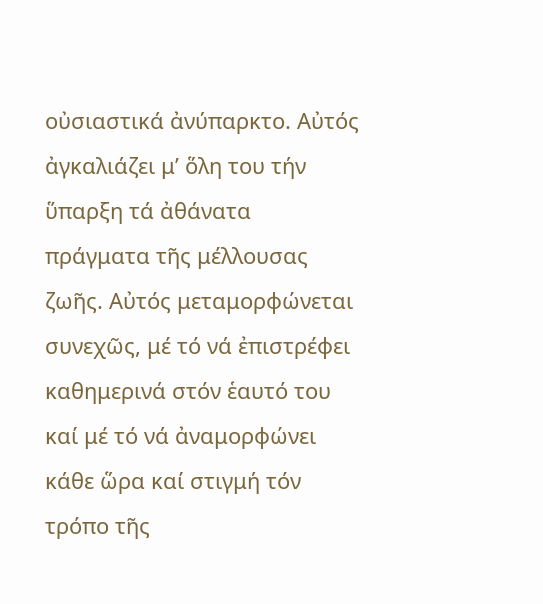οὐσιαστικά ἀνύπαρκτο. Αὐτός ἀγκαλιάζει μ’ ὅλη του τήν ὕπαρξη τά ἀθάνατα πράγματα τῆς μέλλουσας ζωῆς. Αὐτός μεταμορφώνεται συνεχῶς, μέ τό νά ἐπιστρέφει καθημερινά στόν ἑαυτό του καί μέ τό νά ἀναμορφώνει κάθε ὥρα καί στιγμή τόν τρόπο τῆς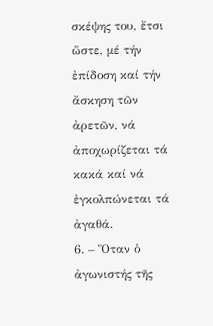σκέψης του, ἔτσι ὥστε, μέ τήν ἐπίδοση καί τήν ἄσκηση τῶν ἀρετῶν, νά ἀποχωρίζεται τά κακά καί νά ἐγκολπώνεται τά ἀγαθά.
6. – Ὅταν ὁ ἀγωνιστής τῆς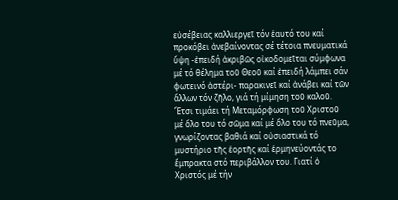εὐσέβειας καλλιεργεῖ τόν ἑαυτό του καί προκόβει ἀνεβαίνοντας σέ τέτοια πνευματικά ὕψη -ἐπειδή ἀκριβῶς οἰκοδομεῖται σύμφωνα μέ τό θέλημα τοῦ Θεοῦ καί ἐπειδή λάμπει σάν φωτεινό ἀστέρι- παρακινεῖ καί ἀνάβει καί τῶν ἄλλων τόν ζῆλο, γιά τή μίμηση τοῦ καλοῦ. Ἔτσι τιμάει τή Μεταμόρφωση τοῦ Χριστοῦ μέ ὅλο του τό σῶμα καί μέ ὅλο του τό πνεῦμα, γνωρίζοντας βαθιά καί οὐσιαστικά τό μυστήριο τῆς ἑορτῆς καί ἑρμηνεύοντάς το ἔμπρακτα στό περιβάλλον του. Γιατί ὁ Χριστός μέ τήν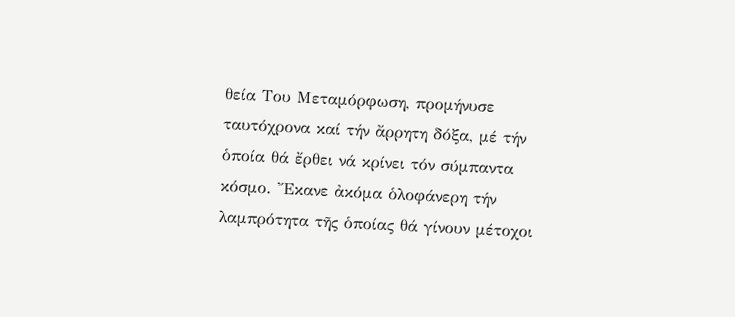θεία Του Μεταμόρφωση, προμήνυσε ταυτόχρονα καί τήν ἄρρητη δόξα, μέ τήν ὁποία θά ἔρθει νά κρίνει τόν σύμπαντα κόσμο. Ἔκανε ἀκόμα ὁλοφάνερη τήν λαμπρότητα τῆς ὁποίας θά γίνουν μέτοχοι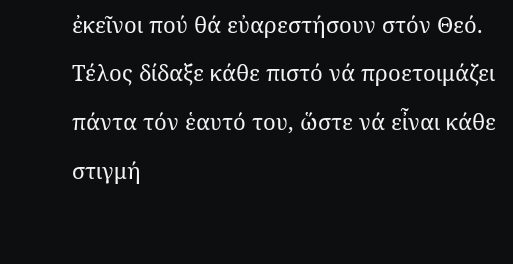ἐκεῖνοι πού θά εὐαρεστήσουν στόν Θεό. Τέλος δίδαξε κάθε πιστό νά προετοιμάζει πάντα τόν ἑαυτό του, ὥστε νά εἶναι κάθε στιγμή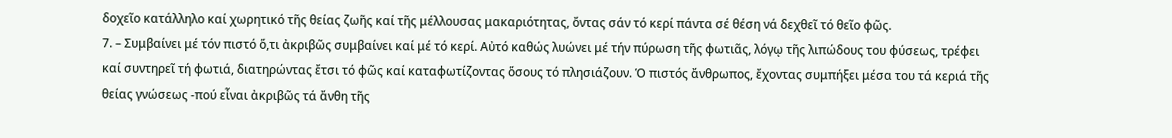δοχεῖο κατάλληλο καί χωρητικό τῆς θείας ζωῆς καί τῆς μέλλουσας μακαριότητας, ὄντας σάν τό κερί πάντα σέ θέση νά δεχθεῖ τό θεῖο φῶς.
7. – Συμβαίνει μέ τόν πιστό ὅ,τι ἀκριβῶς συμβαίνει καί μέ τό κερί. Αὐτό καθώς λυώνει μέ τήν πύρωση τῆς φωτιᾶς, λόγῳ τῆς λιπώδους του φύσεως, τρέφει καί συντηρεῖ τή φωτιά, διατηρώντας ἔτσι τό φῶς καί καταφωτίζοντας ὅσους τό πλησιάζουν. Ὁ πιστός ἄνθρωπος, ἔχοντας συμπήξει μέσα του τά κεριά τῆς θείας γνώσεως -πού εἶναι ἀκριβῶς τά ἄνθη τῆς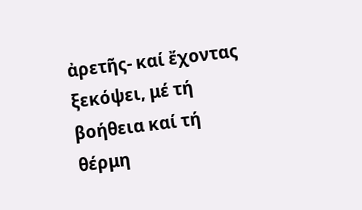ἀρετῆς- καί ἔχοντας ξεκόψει, μέ τή βοήθεια καί τή θέρμη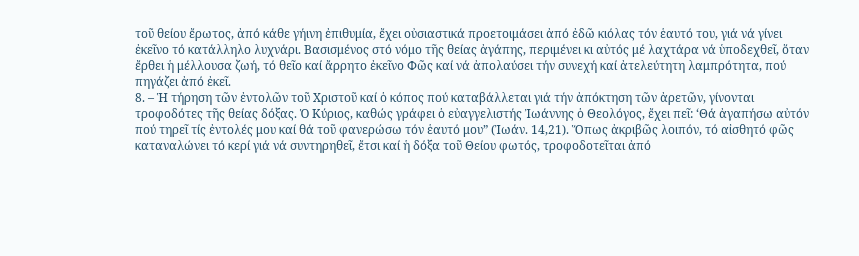τοῦ θείου ἔρωτος, ἀπό κάθε γήινη ἐπιθυμία, ἔχει οὐσιαστικά προετοιμάσει ἀπό ἐδῶ κιόλας τόν ἑαυτό του, γιά νά γίνει ἐκεῖνο τό κατάλληλο λυχνάρι. Βασισμένος στό νόμο τῆς θείας ἀγάπης, περιμένει κι αὐτός μέ λαχτάρα νά ὑποδεχθεῖ, ὅταν ἔρθει ἡ μέλλουσα ζωή, τό θεῖο καί ἄρρητο ἐκεῖνο Φῶς καί νά ἀπολαύσει τήν συνεχή καί ἀτελεύτητη λαμπρότητα, πού πηγάζει ἀπό ἐκεῖ.
8. – Ἡ τήρηση τῶν ἐντολῶν τοῦ Χριστοῦ καί ὁ κόπος πού καταβάλλεται γιά τήν ἀπόκτηση τῶν ἀρετῶν, γίνονται τροφοδότες τῆς θείας δόξας. Ὁ Κύριος, καθώς γράφει ὁ εὐαγγελιστής Ἰωάννης ὁ Θεολόγος, ἔχει πεῖ: ‘Θά ἀγαπήσω αὐτόν πού τηρεῖ τίς ἐντολές μου καί θά τοῦ φανερώσω τόν ἑαυτό μου” (Ἰωάν. 14,21). Ὅπως ἀκριβῶς λοιπόν, τό αἰσθητό φῶς καταναλώνει τό κερί γιά νά συντηρηθεῖ, ἔτσι καί ἡ δόξα τοῦ Θείου φωτός, τροφοδοτεῖται ἀπό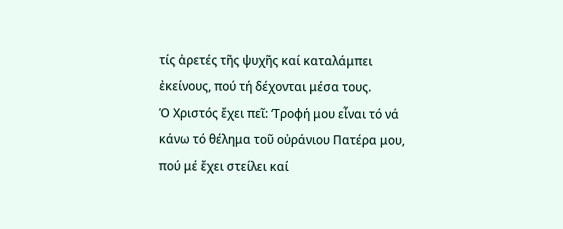τίς ἀρετές τῆς ψυχῆς καί καταλάμπει ἐκείνους, πού τή δέχονται μέσα τους.
Ὁ Χριστός ἔχει πεῖ: ‘Τροφή μου εἶναι τό νά κάνω τό θέλημα τοῦ οὐράνιου Πατέρα μου, πού μέ ἔχει στείλει καί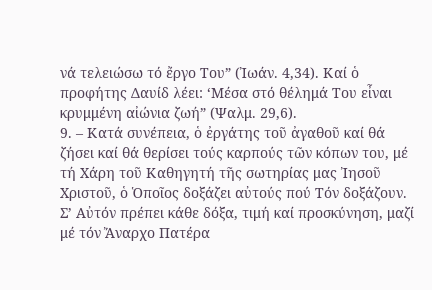νά τελειώσω τό ἔργο Του” (Ἰωάν. 4,34). Καί ὁ προφήτης Δαυίδ λέει: ‘Μέσα στό θέλημά Του εἶναι κρυμμένη αἰώνια ζωή” (Ψαλμ. 29,6).
9. – Κατά συνέπεια, ὁ ἐργάτης τοῦ ἀγαθοῦ καί θά ζήσει καί θά θερίσει τούς καρπούς τῶν κόπων του, μέ τή Χάρη τοῦ Καθηγητή τῆς σωτηρίας μας Ἰησοῦ Χριστοῦ, ὁ Ὁποῖος δοξάζει αὐτούς πού Τόν δοξάζουν.
Σ’ Αὐτόν πρέπει κάθε δόξα, τιμή καί προσκύνηση, μαζί μέ τόν Ἄναρχο Πατέρα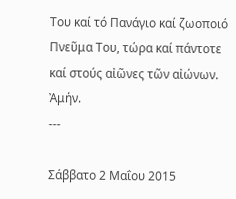Του καί τό Πανάγιο καί ζωοποιό Πνεῦμα Του, τώρα καί πάντοτε καί στούς αἰῶνες τῶν αἰώνων. Ἀμήν.
---

Σάββατο 2 Μαΐου 2015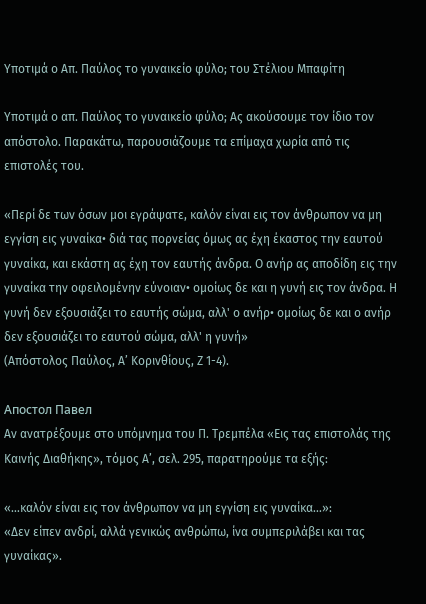Υποτιμά ο Απ. Παύλος το γυναικείο φύλο; του Στέλιου Μπαφίτη

Υποτιμά ο απ. Παύλος το γυναικείο φύλο; Ας ακούσουμε τον ίδιο τον απόστολο. Παρακάτω, παρουσιάζουμε τα επίμαχα χωρία από τις επιστολές του.

«Περί δε των όσων μοι εγράψατε, καλόν είναι εις τον άνθρωπον να μη εγγίση εις γυναίκα• διά τας πορνείας όμως ας έχη έκαστος την εαυτού γυναίκα, και εκάστη ας έχη τον εαυτής άνδρα. Ο ανήρ ας αποδίδη εις την γυναίκα την οφειλομένην εύνοιαν• ομοίως δε και η γυνή εις τον άνδρα. Η γυνή δεν εξουσιάζει το εαυτής σώμα, αλλ' ο ανήρ• ομοίως δε και ο ανήρ δεν εξουσιάζει το εαυτού σώμα, αλλ' η γυνή»
(Απόστολος Παύλος, Α’ Κορινθίους, Ζ 1-4).

Апостол Павел
Αν ανατρέξουμε στο υπόμνημα του Π. Τρεμπέλα «Εις τας επιστολάς της Καινής Διαθήκης», τόμος Α’, σελ. 295, παρατηρούμε τα εξής:

«…καλόν είναι εις τον άνθρωπον να μη εγγίση εις γυναίκα…»:
«Δεν είπεν ανδρί, αλλά γενικώς ανθρώπω, ίνα συμπεριλάβει και τας γυναίκας».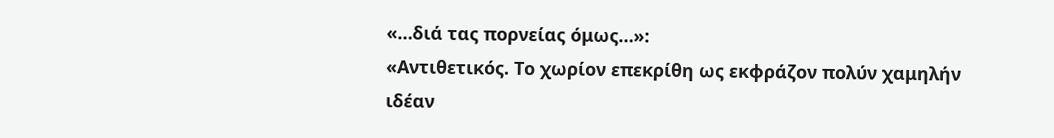«…διά τας πορνείας όμως…»:
«Αντιθετικός. Το χωρίον επεκρίθη ως εκφράζον πολύν χαμηλήν ιδέαν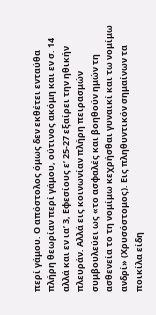περί γάμου. Ο απόστολος όμως δεν εκθέτει ενταύθα πλήρη θεωρίαν περί γάμου, ούτινος ακόμη και εν σ. 14 αλλά και εν ια’ 3, Εφεσίους ε’ 25-27 εξαίρει την ηθικήν πλευράν. Αλλά εις κοινωνίαν πλήρη πειρασμών συμβουλεύει ως «το ασφαλές και βοηθούν ημών τη ασθενεία το τη νομίμω κεχρήσθαι γυναικί και τω νομίμω ανδρί» (Χρυσόστομος). Εις πληθυντικόν σημαίνων τα ποικίλα είδη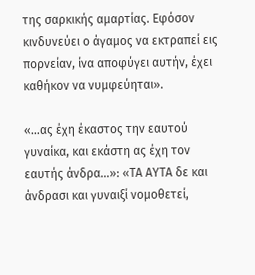της σαρκικής αμαρτίας. Εφόσον κινδυνεύει ο άγαμος να εκτραπεί εις πορνείαν, ίνα αποφύγει αυτήν, έχει καθήκον να νυμφεύηται».

«…ας έχη έκαστος την εαυτού γυναίκα, και εκάστη ας έχη τον εαυτής άνδρα…»: «ΤΑ ΑΥΤΑ δε και άνδρασι και γυναιξί νομοθετεί,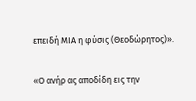επειδή ΜΙΑ η φύσις (Θεοδώρητος)».

«Ο ανήρ ας αποδίδη εις την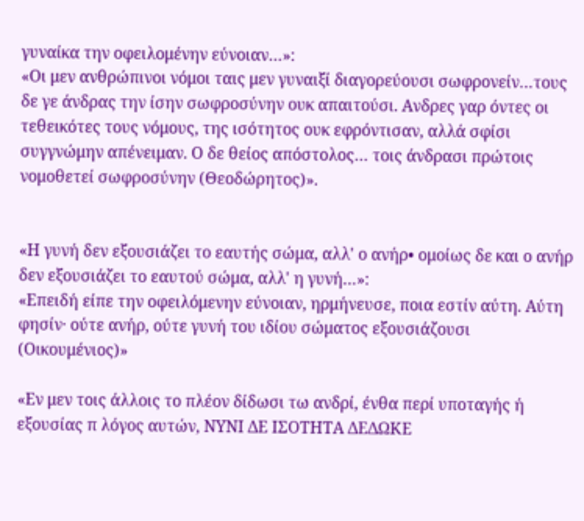γυναίκα την οφειλομένην εύνοιαν…»:
«Οι μεν ανθρώπινοι νόμοι ταις μεν γυναιξί διαγορεύουσι σωφρονείν…τους δε γε άνδρας την ίσην σωφροσύνην ουκ απαιτούσι. Ανδρες γαρ όντες οι τεθεικότες τους νόμους, της ισότητος ουκ εφρόντισαν, αλλά σφίσι συγγνώμην απένειμαν. Ο δε θείος απόστολος… τοις άνδρασι πρώτοις νομοθετεί σωφροσύνην (Θεοδώρητος)».


«Η γυνή δεν εξουσιάζει το εαυτής σώμα, αλλ' ο ανήρ• ομοίως δε και ο ανήρ δεν εξουσιάζει το εαυτού σώμα, αλλ' η γυνή…»:
«Επειδή είπε την οφειλόμενην εύνοιαν, ηρμήνευσε, ποια εστίν αύτη. Αύτη φησίν· ούτε ανήρ, ούτε γυνή του ιδίου σώματος εξουσιάζουσι (Οικουμένιος)»

«Εν μεν τοις άλλοις το πλέον δίδωσι τω ανδρί, ένθα περί υποταγής ή εξουσίας π λόγος αυτών, ΝΥΝΙ ΔΕ ΙΣΟΤΗΤΑ ΔΕΔΩΚΕ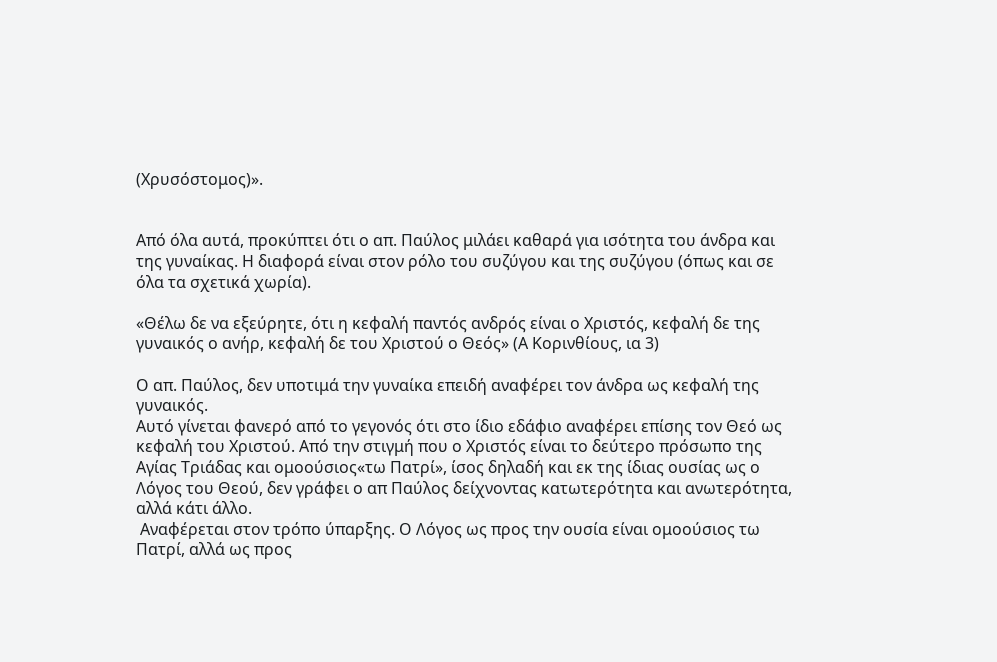(Χρυσόστομος)».


Από όλα αυτά, προκύπτει ότι ο απ. Παύλος μιλάει καθαρά για ισότητα του άνδρα και της γυναίκας. Η διαφορά είναι στον ρόλο του συζύγου και της συζύγου (όπως και σε όλα τα σχετικά χωρία).

«Θέλω δε να εξεύρητε, ότι η κεφαλή παντός ανδρός είναι ο Χριστός, κεφαλή δε της γυναικός ο ανήρ, κεφαλή δε του Χριστού ο Θεός» (Α Κορινθίους, ια 3)

Ο απ. Παύλος, δεν υποτιμά την γυναίκα επειδή αναφέρει τον άνδρα ως κεφαλή της γυναικός.
Αυτό γίνεται φανερό από το γεγονός ότι στο ίδιο εδάφιο αναφέρει επίσης τον Θεό ως κεφαλή του Χριστού. Από την στιγμή που ο Χριστός είναι το δεύτερο πρόσωπο της Αγίας Τριάδας και ομοούσιος«τω Πατρί», ίσος δηλαδή και εκ της ίδιας ουσίας ως ο Λόγος του Θεού, δεν γράφει ο απ Παύλος δείχνοντας κατωτερότητα και ανωτερότητα, αλλά κάτι άλλο.
 Αναφέρεται στον τρόπο ύπαρξης. Ο Λόγος ως προς την ουσία είναι ομοούσιος τω Πατρί, αλλά ως προς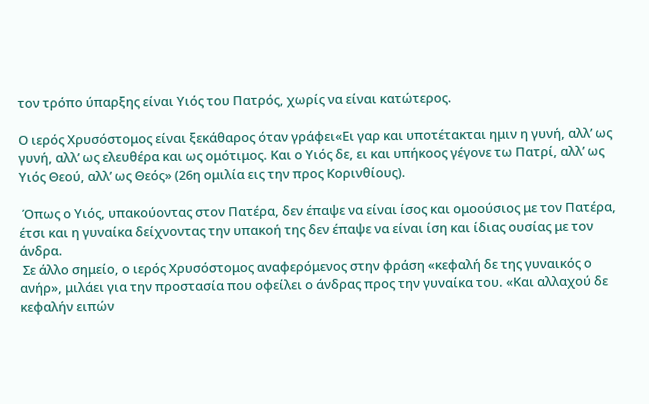τον τρόπο ύπαρξης είναι Υιός του Πατρός, χωρίς να είναι κατώτερος.

Ο ιερός Χρυσόστομος είναι ξεκάθαρος όταν γράφει«Ει γαρ και υποτέτακται ημιν η γυνή, αλλ’ ως γυνή, αλλ’ ως ελευθέρα και ως ομότιμος. Και ο Υιός δε, ει και υπήκοος γέγονε τω Πατρί, αλλ’ ως Υιός Θεού, αλλ’ ως Θεός» (26η ομιλία εις την προς Κορινθίους).

 Όπως ο Υιός, υπακούοντας στον Πατέρα, δεν έπαψε να είναι ίσος και ομοούσιος με τον Πατέρα, έτσι και η γυναίκα δείχνοντας την υπακοή της δεν έπαψε να είναι ίση και ίδιας ουσίας με τον άνδρα.
 Σε άλλο σημείο, ο ιερός Χρυσόστομος αναφερόμενος στην φράση «κεφαλή δε της γυναικός ο ανήρ», μιλάει για την προστασία που οφείλει ο άνδρας προς την γυναίκα του. «Και αλλαχού δε κεφαλήν ειπών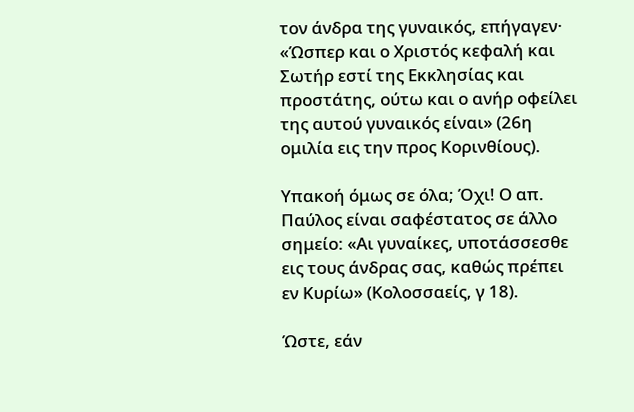τον άνδρα της γυναικός, επήγαγεν· «Ώσπερ και ο Χριστός κεφαλή και Σωτήρ εστί της Εκκλησίας και προστάτης, ούτω και ο ανήρ οφείλει της αυτού γυναικός είναι» (26η ομιλία εις την προς Κορινθίους).

Υπακοή όμως σε όλα; Όχι! Ο απ. Παύλος είναι σαφέστατος σε άλλο σημείο: «Αι γυναίκες, υποτάσσεσθε εις τους άνδρας σας, καθώς πρέπει εν Κυρίω» (Κολοσσαείς, γ 18).

Ώστε, εάν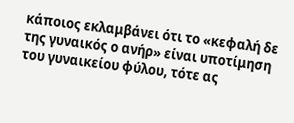κάποιος εκλαμβάνει ότι το «κεφαλή δε της γυναικός ο ανήρ» είναι υποτίμηση του γυναικείου φύλου, τότε ας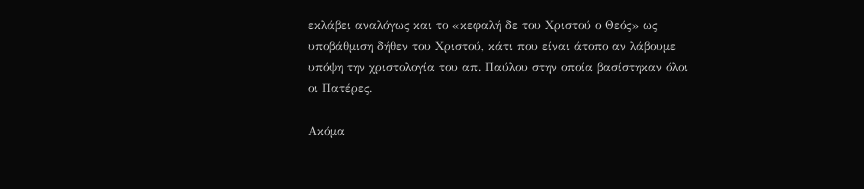εκλάβει αναλόγως και το «κεφαλή δε του Χριστού ο Θεός» ως υποβάθμιση δήθεν του Χριστού, κάτι που είναι άτοπο αν λάβουμε υπόψη την χριστολογία του απ. Παύλου στην οποία βασίστηκαν όλοι οι Πατέρες.

Ακόμα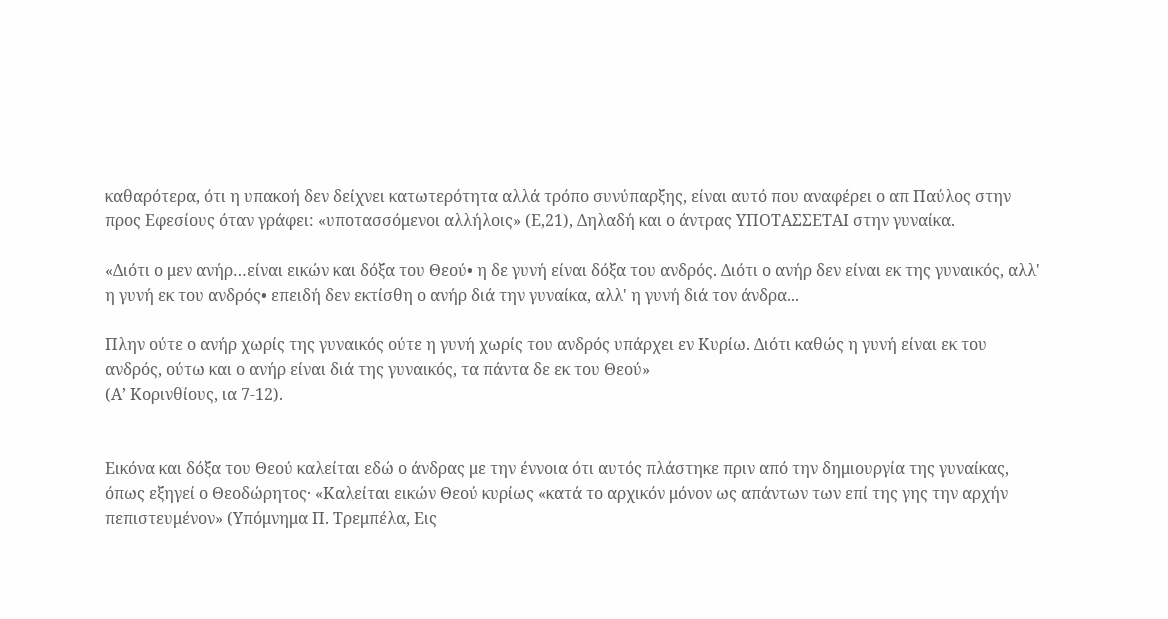καθαρότερα, ότι η υπακοή δεν δείχνει κατωτερότητα αλλά τρόπο συνύπαρξης, είναι αυτό που αναφέρει ο απ Παύλος στην προς Εφεσίους όταν γράφει: «υποτασσόμενοι αλλήλοις» (Ε,21), Δηλαδή και ο άντρας ΥΠΟΤΑΣΣΕΤΑΙ στην γυναίκα.

«Διότι ο μεν ανήρ…είναι εικών και δόξα του Θεού• η δε γυνή είναι δόξα του ανδρός. Διότι ο ανήρ δεν είναι εκ της γυναικός, αλλ' η γυνή εκ του ανδρός• επειδή δεν εκτίσθη ο ανήρ διά την γυναίκα, αλλ' η γυνή διά τον άνδρα...

Πλην ούτε ο ανήρ χωρίς της γυναικός ούτε η γυνή χωρίς του ανδρός υπάρχει εν Κυρίω. Διότι καθώς η γυνή είναι εκ του ανδρός, ούτω και ο ανήρ είναι διά της γυναικός, τα πάντα δε εκ του Θεού»
(Α’ Κορινθίους, ια 7-12).


Εικόνα και δόξα του Θεού καλείται εδώ ο άνδρας με την έννοια ότι αυτός πλάστηκε πριν από την δημιουργία της γυναίκας, όπως εξηγεί ο Θεοδώρητος· «Καλείται εικών Θεού κυρίως «κατά το αρχικόν μόνον ως απάντων των επί της γης την αρχήν πεπιστευμένον» (Υπόμνημα Π. Τρεμπέλα, Εις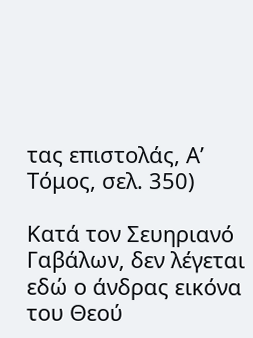τας επιστολάς, Α’ Τόμος, σελ. 350)

Κατά τον Σευηριανό Γαβάλων, δεν λέγεται εδώ ο άνδρας εικόνα του Θεού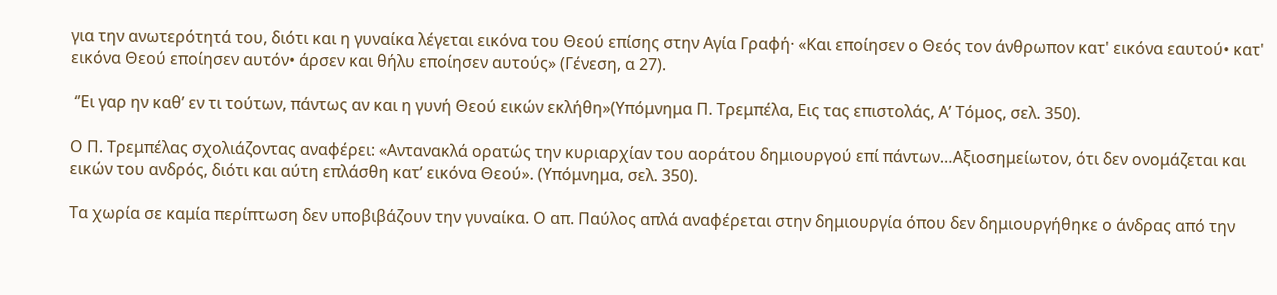για την ανωτερότητά του, διότι και η γυναίκα λέγεται εικόνα του Θεού επίσης στην Αγία Γραφή· «Και εποίησεν ο Θεός τον άνθρωπον κατ' εικόνα εαυτού• κατ' εικόνα Θεού εποίησεν αυτόν• άρσεν και θήλυ εποίησεν αυτούς» (Γένεση, α 27).

 ‘’Ει γαρ ην καθ’ εν τι τούτων, πάντως αν και η γυνή Θεού εικών εκλήθη»(Υπόμνημα Π. Τρεμπέλα, Εις τας επιστολάς, Α’ Τόμος, σελ. 350).

Ο Π. Τρεμπέλας σχολιάζοντας αναφέρει: «Αντανακλά ορατώς την κυριαρχίαν του αοράτου δημιουργού επί πάντων…Αξιοσημείωτον, ότι δεν ονομάζεται και εικών του ανδρός, διότι και αύτη επλάσθη κατ’ εικόνα Θεού». (Υπόμνημα, σελ. 350).

Τα χωρία σε καμία περίπτωση δεν υποβιβάζουν την γυναίκα. Ο απ. Παύλος απλά αναφέρεται στην δημιουργία όπου δεν δημιουργήθηκε ο άνδρας από την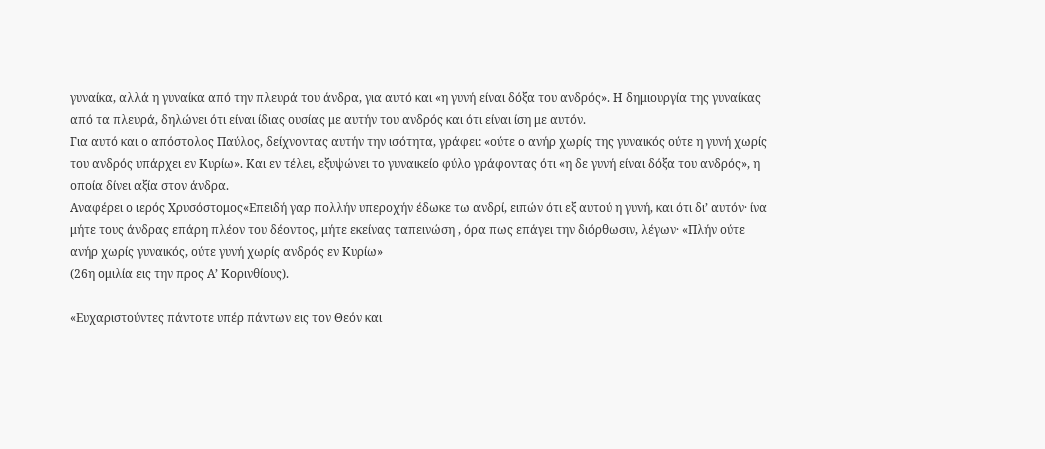γυναίκα, αλλά η γυναίκα από την πλευρά του άνδρα, για αυτό και «η γυνή είναι δόξα του ανδρός». Η δημιουργία της γυναίκας από τα πλευρά, δηλώνει ότι είναι ίδιας ουσίας με αυτήν του ανδρός και ότι είναι ίση με αυτόν.
Για αυτό και ο απόστολος Παύλος, δείχνοντας αυτήν την ισότητα, γράφει: «ούτε ο ανήρ χωρίς της γυναικός ούτε η γυνή χωρίς του ανδρός υπάρχει εν Κυρίω». Και εν τέλει, εξυψώνει το γυναικείο φύλο γράφοντας ότι «η δε γυνή είναι δόξα του ανδρός», η οποία δίνει αξία στον άνδρα.
Αναφέρει ο ιερός Χρυσόστομος«Επειδή γαρ πολλήν υπεροχήν έδωκε τω ανδρί, ειπών ότι εξ αυτού η γυνή, και ότι δι’ αυτόν· ίνα μήτε τους άνδρας επάρη πλέον του δέοντος, μήτε εκείνας ταπεινώση , όρα πως επάγει την διόρθωσιν, λέγων· «Πλήν ούτε ανήρ χωρίς γυναικός, ούτε γυνή χωρίς ανδρός εν Κυρίω»
(26η ομιλία εις την προς Α’ Κορινθίους).

«Ευχαριστούντες πάντοτε υπέρ πάντων εις τον Θεόν και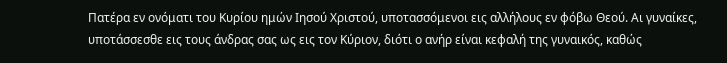Πατέρα εν ονόματι του Κυρίου ημών Ιησού Χριστού, υποτασσόμενοι εις αλλήλους εν φόβω Θεού. Αι γυναίκες, υποτάσσεσθε εις τους άνδρας σας ως εις τον Κύριον, διότι ο ανήρ είναι κεφαλή της γυναικός, καθώς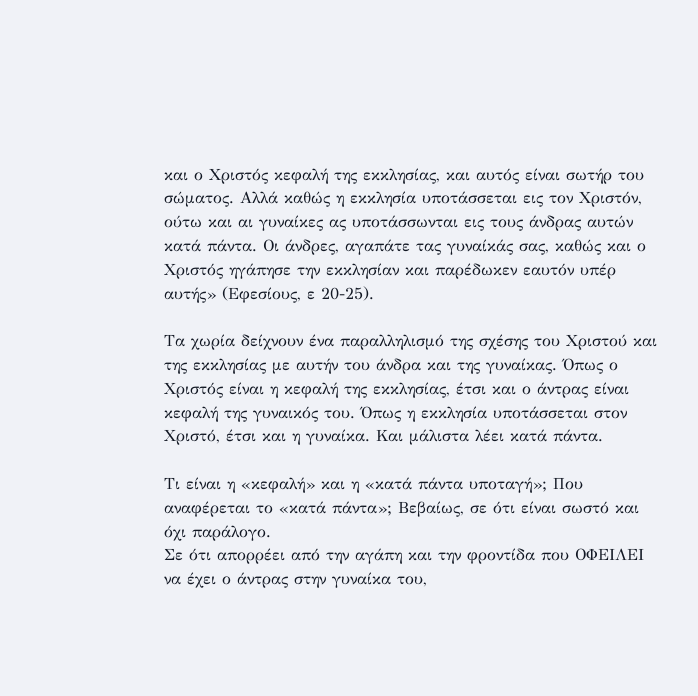και ο Χριστός κεφαλή της εκκλησίας, και αυτός είναι σωτήρ του σώματος. Αλλά καθώς η εκκλησία υποτάσσεται εις τον Χριστόν, ούτω και αι γυναίκες ας υποτάσσωνται εις τους άνδρας αυτών κατά πάντα. Οι άνδρες, αγαπάτε τας γυναίκάς σας, καθώς και ο Χριστός ηγάπησε την εκκλησίαν και παρέδωκεν εαυτόν υπέρ αυτής» (Εφεσίους, ε 20-25).

Τα χωρία δείχνουν ένα παραλληλισμό της σχέσης του Χριστού και της εκκλησίας με αυτήν του άνδρα και της γυναίκας. Όπως ο Χριστός είναι η κεφαλή της εκκλησίας, έτσι και ο άντρας είναι κεφαλή της γυναικός του. Όπως η εκκλησία υποτάσσεται στον Χριστό, έτσι και η γυναίκα. Και μάλιστα λέει κατά πάντα.

Τι είναι η «κεφαλή» και η «κατά πάντα υποταγή»; Που αναφέρεται το «κατά πάντα»; Βεβαίως, σε ότι είναι σωστό και όχι παράλογο.
Σε ότι απορρέει από την αγάπη και την φροντίδα που ΟΦΕΙΛΕΙ να έχει ο άντρας στην γυναίκα του,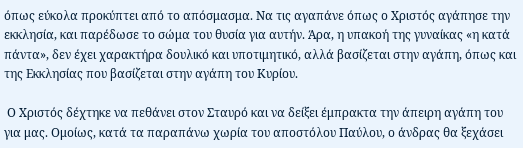όπως εύκολα προκύπτει από το απόσμασμα. Να τις αγαπάνε όπως ο Χριστός αγάπησε την εκκλησία, και παρέδωσε το σώμα του θυσία για αυτήν. Άρα, η υπακοή της γυναίκας «η κατά πάντα», δεν έχει χαρακτήρα δουλικό και υποτιμητικό, αλλά βασίζεται στην αγάπη, όπως και της Εκκλησίας που βασίζεται στην αγάπη του Κυρίου.

 Ο Χριστός δέχτηκε να πεθάνει στον Σταυρό και να δείξει έμπρακτα την άπειρη αγάπη του για μας. Ομοίως, κατά τα παραπάνω χωρία του αποστόλου Παύλου, ο άνδρας θα ξεχάσει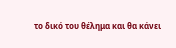το δικό του θέλημα και θα κάνει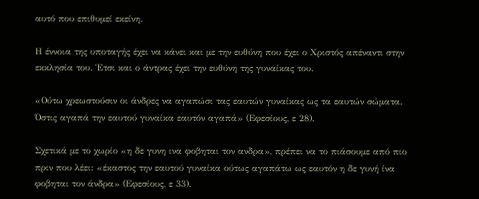αυτό που επιθυμεί εκείνη.

Η έννοια της υποταγής έχει να κάνει και με την ευθύνη που έχει ο Χριστός απέναντι στην εκκλησία του. Έτσι και ο άντρας έχει την ευθύνη της γυναίκας του.

«Ούτω χρεωστούσιν οι άνδρες να αγαπώσι τας εαυτών γυναίκας ως τα εαυτών σώματα. Όστις αγαπά την εαυτού γυναίκα εαυτόν αγαπά» (Εφεσίους, ε 28).

Σχετικά με το χωρίο «η δε γυνη ινα φοβηται τον ανδρα», πρέπει να το πιάσουμε από πιο πριν που λέει: «έκαστος την εαυτού γυναίκα ούτως αγαπάτω ως εαυτόν η δε γυνή ίνα φοβηται τον άνδρα» (Εφεσίους, ε 33).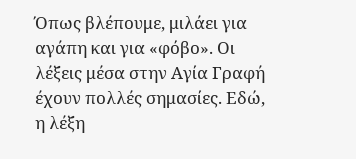Όπως βλέπουμε, μιλάει για αγάπη και για «φόβο». Οι λέξεις μέσα στην Αγία Γραφή έχουν πολλές σημασίες. Εδώ, η λέξη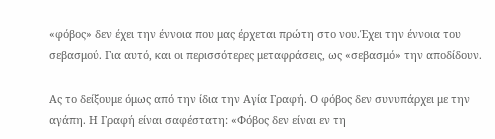«φόβος» δεν έχει την έννοια που μας έρχεται πρώτη στο νου.Έχει την έννοια του σεβασμού. Για αυτό, και οι περισσότερες μεταφράσεις, ως «σεβασμό» την αποδίδουν.

Ας το δείξουμε όμως από την ίδια την Αγία Γραφή. Ο φόβος δεν συνυπάρχει με την αγάπη. Η Γραφή είναι σαφέστατη: «Φόβος δεν είναι εν τη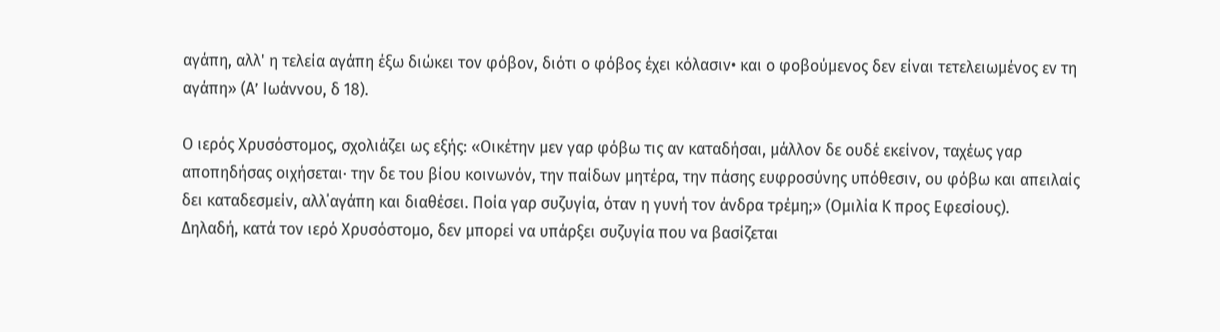αγάπη, αλλ' η τελεία αγάπη έξω διώκει τον φόβον, διότι ο φόβος έχει κόλασιν• και ο φοβούμενος δεν είναι τετελειωμένος εν τη αγάπη» (Α’ Ιωάννου, δ 18).

Ο ιερός Χρυσόστομος, σχολιάζει ως εξής: «Οικέτην μεν γαρ φόβω τις αν καταδήσαι, μάλλον δε ουδέ εκείνον, ταχέως γαρ αποπηδήσας οιχήσεται· την δε του βίου κοινωνόν, την παίδων μητέρα, την πάσης ευφροσύνης υπόθεσιν, ου φόβω και απειλαίς δει καταδεσμείν, αλλ΄αγάπη και διαθέσει. Ποία γαρ συζυγία, όταν η γυνή τον άνδρα τρέμη;» (Ομιλία Κ προς Εφεσίους).
Δηλαδή, κατά τον ιερό Χρυσόστομο, δεν μπορεί να υπάρξει συζυγία που να βασίζεται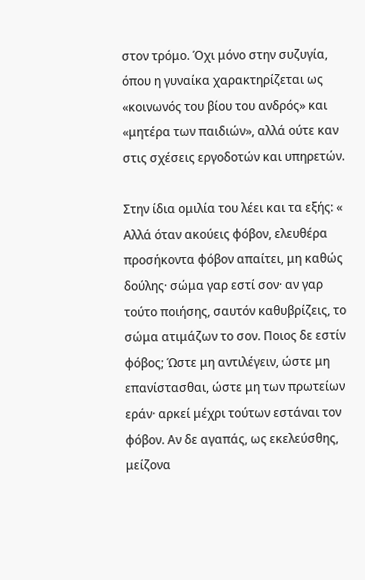στον τρόμο. Όχι μόνο στην συζυγία, όπου η γυναίκα χαρακτηρίζεται ως «κοινωνός του βίου του ανδρός» και «μητέρα των παιδιών», αλλά ούτε καν στις σχέσεις εργοδοτών και υπηρετών.

Στην ίδια ομιλία του λέει και τα εξής: « Αλλά όταν ακούεις φόβον, ελευθέρα προσήκοντα φόβον απαίτει, μη καθώς δούλης· σώμα γαρ εστί σον· αν γαρ τούτο ποιήσης, σαυτόν καθυβρίζεις, το σώμα ατιμάζων το σον. Ποιος δε εστίν φόβος; Ώστε μη αντιλέγειν, ώστε μη επανίστασθαι, ώστε μη των πρωτείων εράν· αρκεί μέχρι τούτων εστάναι τον φόβον. Αν δε αγαπάς, ως εκελεύσθης, μείζονα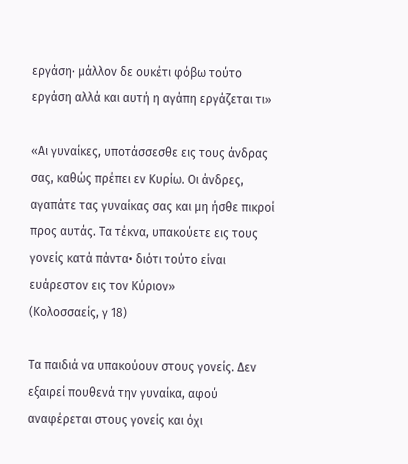εργάση· μάλλον δε ουκέτι φόβω τούτο εργάση αλλά και αυτή η αγάπη εργάζεται τι»

«Αι γυναίκες, υποτάσσεσθε εις τους άνδρας σας, καθώς πρέπει εν Κυρίω. Οι άνδρες, αγαπάτε τας γυναίκας σας και μη ήσθε πικροί προς αυτάς. Τα τέκνα, υπακούετε εις τους γονείς κατά πάντα• διότι τούτο είναι ευάρεστον εις τον Κύριον»
(Κολοσσαείς, γ 18)

Τα παιδιά να υπακούουν στους γονείς. Δεν εξαιρεί πουθενά την γυναίκα, αφού αναφέρεται στους γονείς και όχι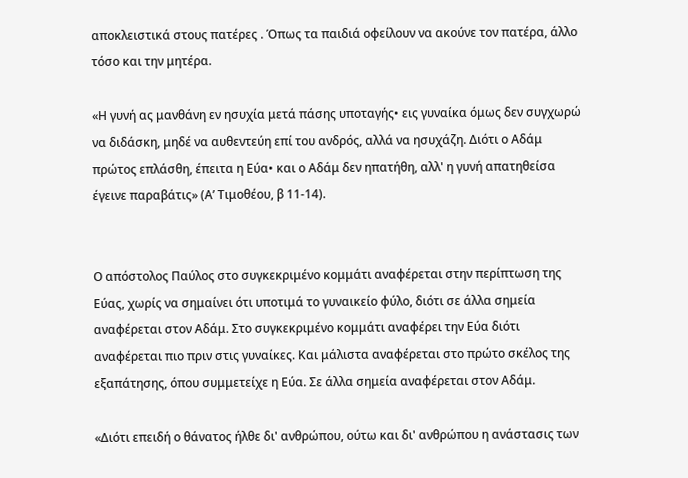αποκλειστικά στους πατέρες . Όπως τα παιδιά οφείλουν να ακούνε τον πατέρα, άλλο τόσο και την μητέρα.

«Η γυνή ας μανθάνη εν ησυχία μετά πάσης υποταγής• εις γυναίκα όμως δεν συγχωρώ να διδάσκη, μηδέ να αυθεντεύη επί του ανδρός, αλλά να ησυχάζη. Διότι ο Αδάμ πρώτος επλάσθη, έπειτα η Εύα• και ο Αδάμ δεν ηπατήθη, αλλ' η γυνή απατηθείσα έγεινε παραβάτις» (Α’ Τιμοθέου, β 11-14).


Ο απόστολος Παύλος στο συγκεκριμένο κομμάτι αναφέρεται στην περίπτωση της Εύας, χωρίς να σημαίνει ότι υποτιμά το γυναικείο φύλο, διότι σε άλλα σημεία αναφέρεται στον Αδάμ. Στο συγκεκριμένο κομμάτι αναφέρει την Εύα διότι αναφέρεται πιο πριν στις γυναίκες. Και μάλιστα αναφέρεται στο πρώτο σκέλος της εξαπάτησης, όπου συμμετείχε η Εύα. Σε άλλα σημεία αναφέρεται στον Αδάμ.

«Διότι επειδή ο θάνατος ήλθε δι' ανθρώπου, ούτω και δι' ανθρώπου η ανάστασις των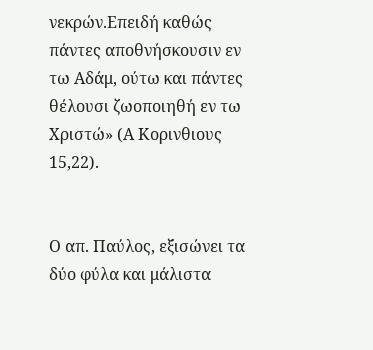νεκρών.Επειδή καθώς πάντες αποθνήσκουσιν εν τω Αδάμ, ούτω και πάντες θέλουσι ζωοποιηθή εν τω Χριστώ» (Α Κορινθιους 15,22).


Ο απ. Παύλος, εξισώνει τα δύο φύλα και μάλιστα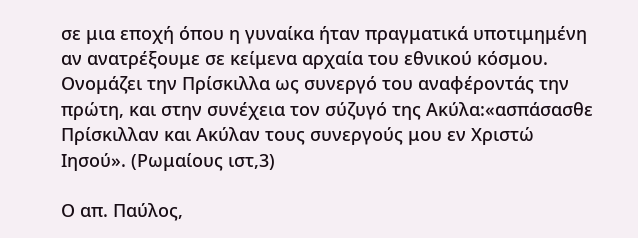σε μια εποχή όπου η γυναίκα ήταν πραγματικά υποτιμημένη αν ανατρέξουμε σε κείμενα αρχαία του εθνικού κόσμου. Ονομάζει την Πρίσκιλλα ως συνεργό του αναφέροντάς την πρώτη, και στην συνέχεια τον σύζυγό της Ακύλα:«ασπάσασθε Πρίσκιλλαν και Ακύλαν τους συνεργούς μου εν Χριστώ Ιησού». (Ρωμαίους ιστ,3)

Ο απ. Παύλος,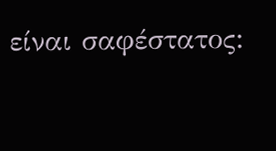είναι σαφέστατος: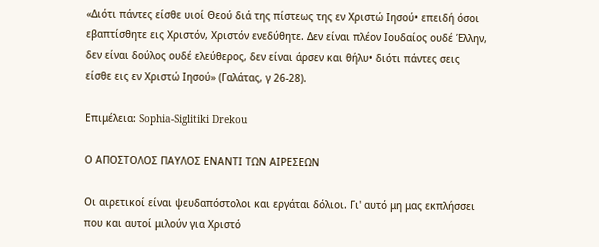«Διότι πάντες είσθε υιοί Θεού διά της πίστεως της εν Χριστώ Ιησού• επειδή όσοι εβαπτίσθητε εις Χριστόν, Χριστόν ενεδύθητε. Δεν είναι πλέον Ιουδαίος ουδέ Έλλην, δεν είναι δούλος ουδέ ελεύθερος, δεν είναι άρσεν και θήλυ• διότι πάντες σεις είσθε εις εν Χριστώ Ιησού» (Γαλάτας, γ 26-28).

Επιμέλεια: Sophia-Siglitiki Drekou

Ο ΑΠΟΣΤΟΛΟΣ ΠΑΥΛΟΣ ΕΝΑΝΤΙ ΤΩΝ ΑΙΡΕΣΕΩΝ

Οι αιρετικοί είναι ψευδαπόστολοι και εργάται δόλιοι. Γι' αυτό μη μας εκπλήσσει που και αυτοί μιλούν για Χριστό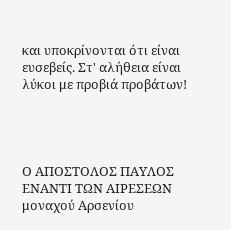και υποκρίνονται ότι είναι ευσεβείς. Στ' αλήθεια είναι λύκοι με προβιά προβάτων!




Ο ΑΠΟΣΤΟΛΟΣ ΠΑΥΛΟΣ ΕΝΑΝΤΙ ΤΩΝ ΑΙΡΕΣΕΩΝ
μοναχού Αρσενίου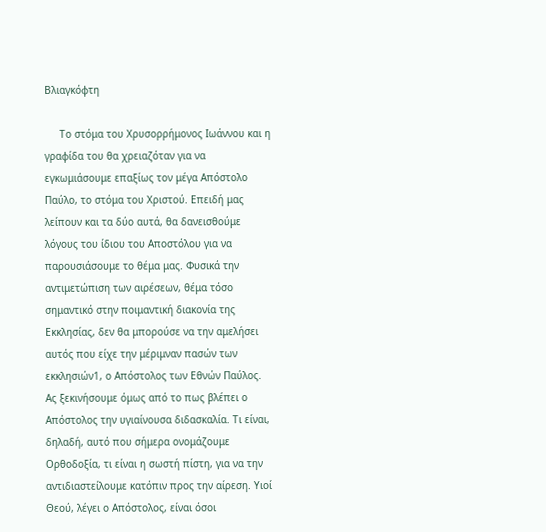Βλιαγκόφτη

     Το στόμα του Χρυσορρήμονος Ιωάννου και η γραφίδα του θα χρειαζόταν για να εγκωμιάσουμε επαξίως τον μέγα Απόστολο Παύλο, το στόμα του Χριστού. Επειδή μας λείπουν και τα δύο αυτά, θα δανεισθούμε λόγους του ίδιου του Αποστόλου για να παρουσιάσουμε το θέμα μας. Φυσικά την αντιμετώπιση των αιρέσεων, θέμα τόσο σημαντικό στην ποιμαντική διακονία της Εκκλησίας, δεν θα μπορούσε να την αμελήσει αυτός που είχε την μέριμναν πασών των εκκλησιών1, ο Απόστολος των Εθνών Παύλος.
Ας ξεκινήσουμε όμως από το πως βλέπει ο Απόστολος την υγιαίνουσα διδασκαλία. Τι είναι, δηλαδή, αυτό που σήμερα ονομάζουμε Ορθοδοξία, τι είναι η σωστή πίστη, για να την αντιδιαστείλουμε κατόπιν προς την αίρεση. Υιοί Θεού, λέγει ο Απόστολος, είναι όσοι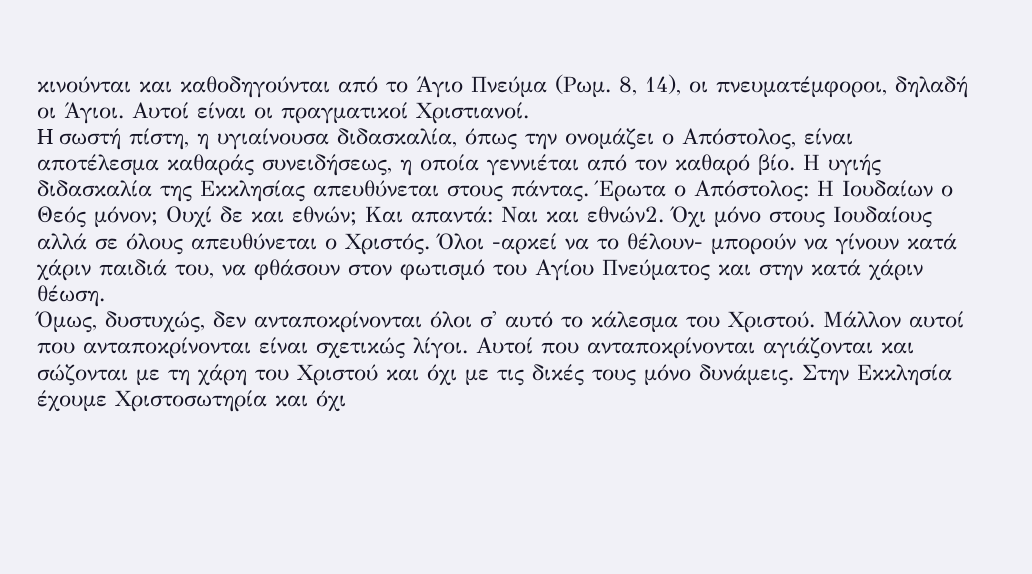κινούνται και καθοδηγούνται από το Άγιο Πνεύμα (Ρωμ. 8, 14), οι πνευματέμφοροι, δηλαδή οι Άγιοι. Αυτοί είναι οι πραγματικοί Χριστιανοί.
H σωστή πίστη, η υγιαίνουσα διδασκαλία, όπως την ονομάζει ο Απόστολος, είναι αποτέλεσμα καθαράς συνειδήσεως, η οποία γεννιέται από τον καθαρό βίο. Η υγιής διδασκαλία της Εκκλησίας απευθύνεται στους πάντας. Έρωτα ο Απόστολος: Η Ιουδαίων ο Θεός μόνον; Ουχί δε και εθνών; Και απαντά: Ναι και εθνών2. Όχι μόνο στους Ιουδαίους αλλά σε όλους απευθύνεται ο Χριστός. Όλοι -αρκεί να το θέλουν- μπορούν να γίνουν κατά χάριν παιδιά του, να φθάσουν στον φωτισμό του Αγίου Πνεύματος και στην κατά χάριν θέωση.
Όμως, δυστυχώς, δεν ανταποκρίνονται όλοι σ' αυτό το κάλεσμα του Χριστού. Μάλλον αυτοί που ανταποκρίνονται είναι σχετικώς λίγοι. Αυτοί που ανταποκρίνονται αγιάζονται και σώζονται με τη χάρη του Χριστού και όχι με τις δικές τους μόνο δυνάμεις. Στην Εκκλησία έχουμε Χριστοσωτηρία και όχι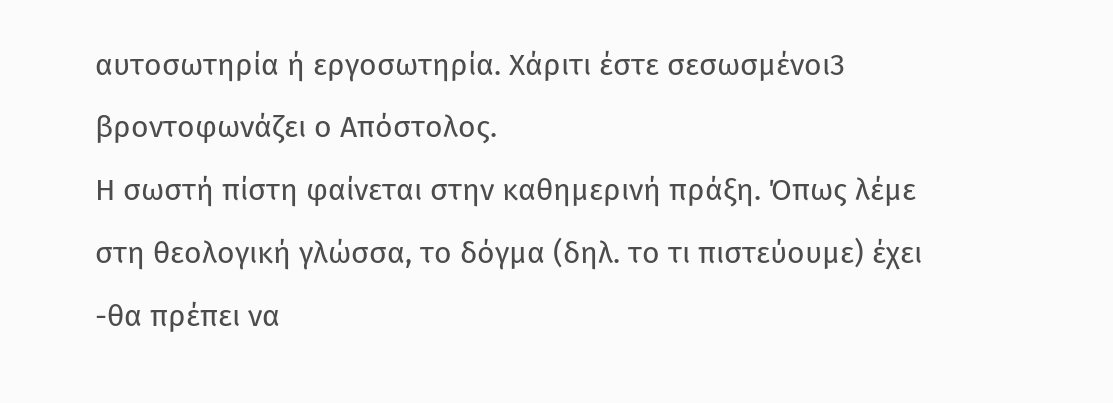αυτοσωτηρία ή εργοσωτηρία. Χάριτι έστε σεσωσμένοι3 βροντοφωνάζει ο Απόστολος.
Η σωστή πίστη φαίνεται στην καθημερινή πράξη. Όπως λέμε στη θεολογική γλώσσα, το δόγμα (δηλ. το τι πιστεύουμε) έχει -θα πρέπει να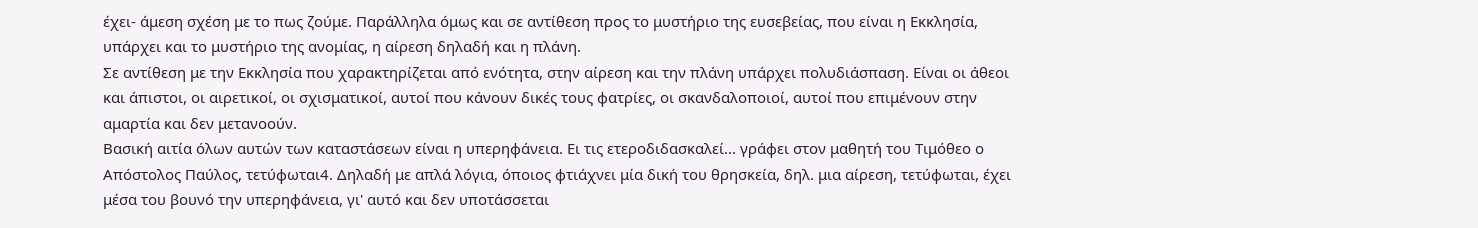έχει- άμεση σχέση με το πως ζούμε. Παράλληλα όμως και σε αντίθεση προς το μυστήριο της ευσεβείας, που είναι η Εκκλησία, υπάρχει και το μυστήριο της ανομίας, η αίρεση δηλαδή και η πλάνη.
Σε αντίθεση με την Εκκλησία που χαρακτηρίζεται από ενότητα, στην αίρεση και την πλάνη υπάρχει πολυδιάσπαση. Είναι οι άθεοι και άπιστοι, οι αιρετικοί, οι σχισματικοί, αυτοί που κάνουν δικές τους φατρίες, οι σκανδαλοποιοί, αυτοί που επιμένουν στην αμαρτία και δεν μετανοούν.
Βασική αιτία όλων αυτών των καταστάσεων είναι η υπερηφάνεια. Ει τις ετεροδιδασκαλεί... γράφει στον μαθητή του Τιμόθεο ο Απόστολος Παύλος, τετύφωται4. Δηλαδή με απλά λόγια, όποιος φτιάχνει μία δική του θρησκεία, δηλ. μια αίρεση, τετύφωται, έχει μέσα του βουνό την υπερηφάνεια, γι' αυτό και δεν υποτάσσεται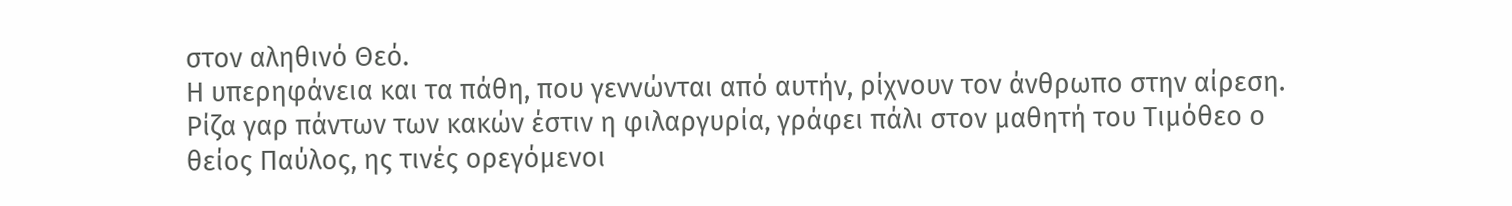στον αληθινό Θεό.
Η υπερηφάνεια και τα πάθη, που γεννώνται από αυτήν, ρίχνουν τον άνθρωπο στην αίρεση. Ρίζα γαρ πάντων των κακών έστιν η φιλαργυρία, γράφει πάλι στον μαθητή του Τιμόθεο ο θείος Παύλος, ης τινές ορεγόμενοι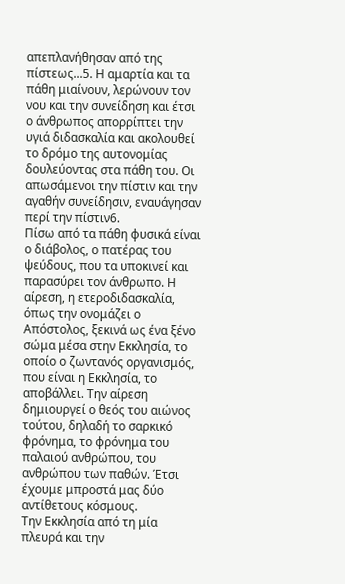απεπλανήθησαν από της πίστεως...5. Η αμαρτία και τα πάθη μιαίνουν, λερώνουν τον νου και την συνείδηση και έτσι ο άνθρωπος απορρίπτει την υγιά διδασκαλία και ακολουθεί το δρόμο της αυτονομίας δουλεύοντας στα πάθη του. Οι απωσάμενοι την πίστιν και την αγαθήν συνείδησιν, εναυάγησαν περί την πίστιν6.
Πίσω από τα πάθη φυσικά είναι ο διάβολος, ο πατέρας του ψεύδους, που τα υποκινεί και παρασύρει τον άνθρωπο. Η αίρεση, η ετεροδιδασκαλία, όπως την ονομάζει ο Απόστολος, ξεκινά ως ένα ξένο σώμα μέσα στην Εκκλησία, το οποίο ο ζωντανός οργανισμός, που είναι η Εκκλησία, το αποβάλλει. Την αίρεση δημιουργεί ο θεός του αιώνος τούτου, δηλαδή το σαρκικό φρόνημα, το φρόνημα του παλαιού ανθρώπου, του ανθρώπου των παθών. Έτσι έχουμε μπροστά μας δύο αντίθετους κόσμους.
Την Εκκλησία από τη μία πλευρά και την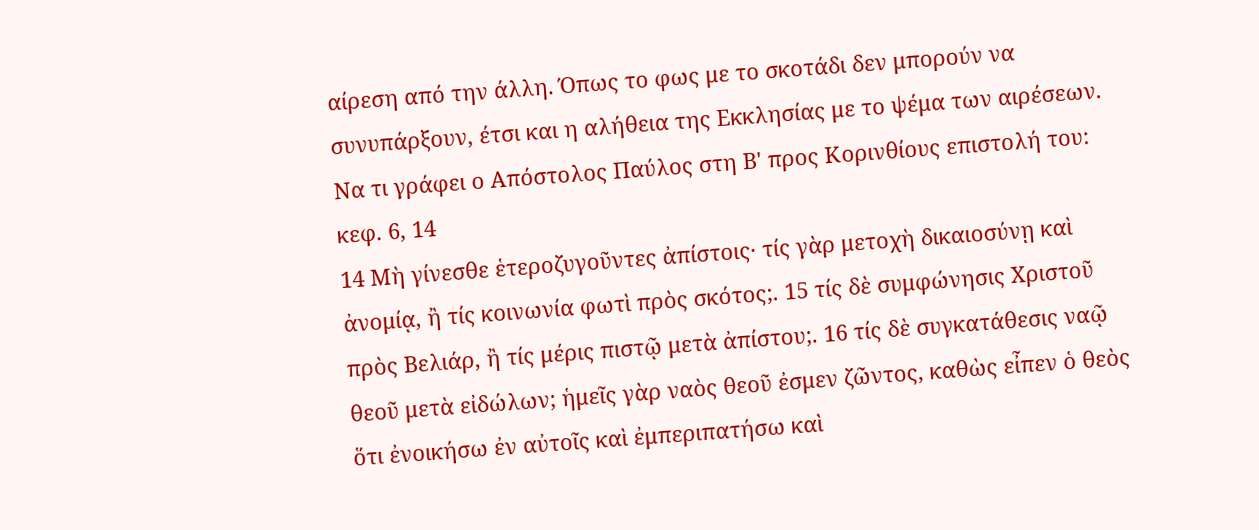αίρεση από την άλλη. Όπως το φως με το σκοτάδι δεν μπορούν να συνυπάρξουν, έτσι και η αλήθεια της Εκκλησίας με το ψέμα των αιρέσεων.
Να τι γράφει ο Απόστολος Παύλος στη Β' προς Κορινθίους επιστολή του: κεφ. 6, 14
14 Μὴ γίνεσθε ἑτεροζυγοῦντες ἀπίστοις· τίς γὰρ μετοχὴ δικαιοσύνῃ καὶ ἀνομίᾳ, ἢ τίς κοινωνία φωτὶ πρὸς σκότος;. 15 τίς δὲ συμφώνησις Χριστοῦ πρὸς Βελιάρ, ἢ τίς μέρις πιστῷ μετὰ ἀπίστου;. 16 τίς δὲ συγκατάθεσις ναῷ θεοῦ μετὰ εἰδώλων; ἡμεῖς γὰρ ναὸς θεοῦ ἐσμεν ζῶντος, καθὼς εἶπεν ὁ θεὸς ὅτι ἐνοικήσω ἐν αὐτοῖς καὶ ἐμπεριπατήσω καὶ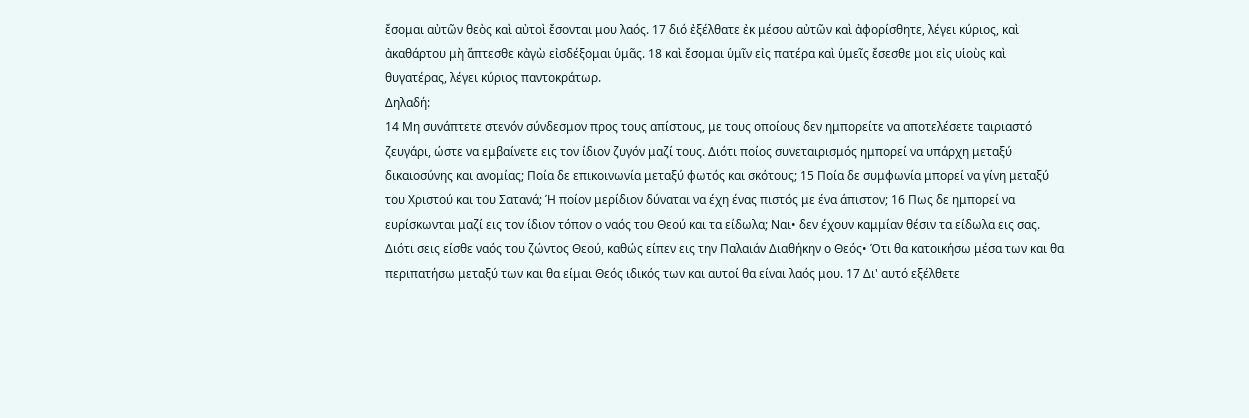ἔσομαι αὐτῶν θεὸς καὶ αὐτοὶ ἔσονται μου λαός. 17 διό ἐξέλθατε ἐκ μέσου αὐτῶν καὶ ἀφορίσθητε, λέγει κύριος, καὶ ἀκαθάρτου μὴ ἅπτεσθε κἀγὼ εἰσδέξομαι ὑμᾶς. 18 καὶ ἔσομαι ὑμῖν εἰς πατέρα καὶ ὑμεῖς ἔσεσθε μοι εἰς υἱοὺς καὶ θυγατέρας, λέγει κύριος παντοκράτωρ.
Δηλαδή:
14 Μη συνάπτετε στενόν σύνδεσμον προς τους απίστους, με τους οποίους δεν ημπορείτε να αποτελέσετε ταιριαστό ζευγάρι, ώστε να εμβαίνετε εις τον ίδιον ζυγόν μαζί τους. Διότι ποίος συνεταιρισμός ημπορεί να υπάρχη μεταξύ δικαιοσύνης και ανομίας; Ποία δε επικοινωνία μεταξύ φωτός και σκότους; 15 Ποία δε συμφωνία μπορεί να γίνη μεταξύ του Χριστού και του Σατανά; Ή ποίον μερίδιον δύναται να έχη ένας πιστός με ένα άπιστον; 16 Πως δε ημπορεί να ευρίσκωνται μαζί εις τον ίδιον τόπον ο ναός του Θεού και τα είδωλα; Ναι• δεν έχουν καμμίαν θέσιν τα είδωλα εις σας. Διότι σεις είσθε ναός του ζώντος Θεού, καθώς είπεν εις την Παλαιάν Διαθήκην ο Θεός• Ότι θα κατοικήσω μέσα των και θα περιπατήσω μεταξύ των και θα είμαι Θεός ιδικός των και αυτοί θα είναι λαός μου. 17 Δι' αυτό εξέλθετε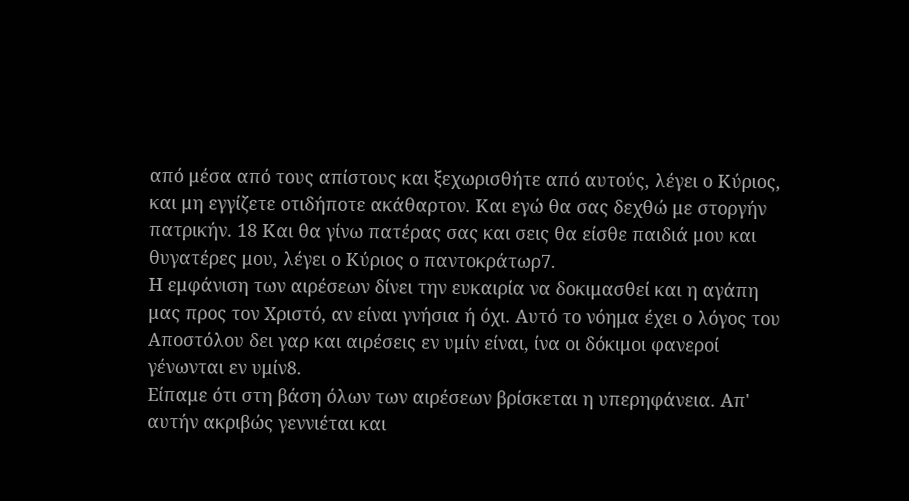από μέσα από τους απίστους και ξεχωρισθήτε από αυτούς, λέγει ο Κύριος, και μη εγγίζετε οτιδήποτε ακάθαρτον. Και εγώ θα σας δεχθώ με στοργήν πατρικήν. 18 Και θα γίνω πατέρας σας και σεις θα είσθε παιδιά μου και θυγατέρες μου, λέγει ο Κύριος ο παντοκράτωρ7.
Η εμφάνιση των αιρέσεων δίνει την ευκαιρία να δοκιμασθεί και η αγάπη μας προς τον Χριστό, αν είναι γνήσια ή όχι. Αυτό το νόημα έχει ο λόγος του Αποστόλου δει γαρ και αιρέσεις εν υμίν είναι, ίνα οι δόκιμοι φανεροί γένωνται εν υμίν8.
Είπαμε ότι στη βάση όλων των αιρέσεων βρίσκεται η υπερηφάνεια. Απ' αυτήν ακριβώς γεννιέται και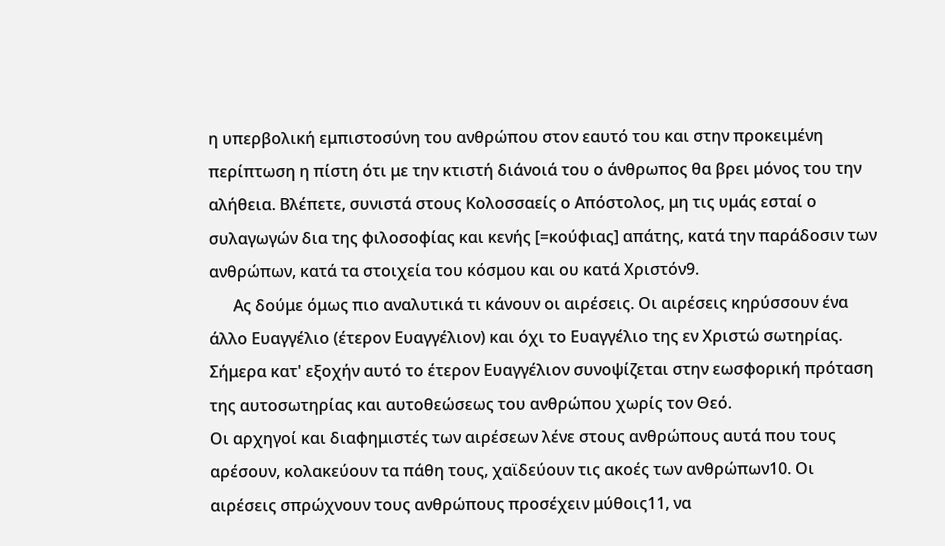η υπερβολική εμπιστοσύνη του ανθρώπου στον εαυτό του και στην προκειμένη περίπτωση η πίστη ότι με την κτιστή διάνοιά του ο άνθρωπος θα βρει μόνος του την αλήθεια. Βλέπετε, συνιστά στους Κολοσσαείς ο Απόστολος, μη τις υμάς εσταί ο συλαγωγών δια της φιλοσοφίας και κενής [=κούφιας] απάτης, κατά την παράδοσιν των ανθρώπων, κατά τα στοιχεία του κόσμου και ου κατά Χριστόν9.
      Ας δούμε όμως πιο αναλυτικά τι κάνουν οι αιρέσεις. Οι αιρέσεις κηρύσσουν ένα άλλο Ευαγγέλιο (έτερον Ευαγγέλιον) και όχι το Ευαγγέλιο της εν Χριστώ σωτηρίας. Σήμερα κατ' εξοχήν αυτό το έτερον Ευαγγέλιον συνοψίζεται στην εωσφορική πρόταση της αυτοσωτηρίας και αυτοθεώσεως του ανθρώπου χωρίς τον Θεό.
Οι αρχηγοί και διαφημιστές των αιρέσεων λένε στους ανθρώπους αυτά που τους αρέσουν, κολακεύουν τα πάθη τους, χαϊδεύουν τις ακοές των ανθρώπων10. Οι αιρέσεις σπρώχνουν τους ανθρώπους προσέχειν μύθοις11, να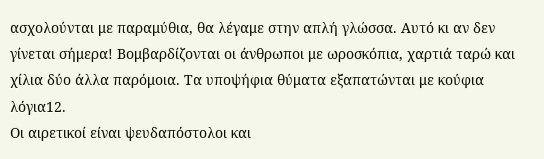ασχολούνται με παραμύθια, θα λέγαμε στην απλή γλώσσα. Αυτό κι αν δεν γίνεται σήμερα! Βομβαρδίζονται οι άνθρωποι με ωροσκόπια, χαρτιά ταρώ και χίλια δύο άλλα παρόμοια. Τα υποψήφια θύματα εξαπατώνται με κούφια λόγια12.
Οι αιρετικοί είναι ψευδαπόστολοι και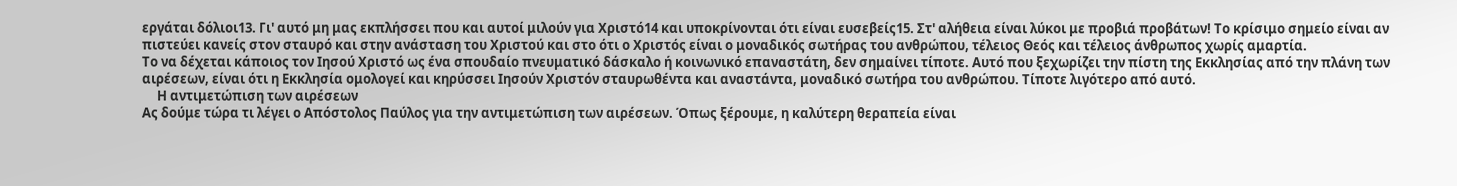εργάται δόλιοι13. Γι' αυτό μη μας εκπλήσσει που και αυτοί μιλούν για Χριστό14 και υποκρίνονται ότι είναι ευσεβείς15. Στ' αλήθεια είναι λύκοι με προβιά προβάτων! Το κρίσιμο σημείο είναι αν πιστεύει κανείς στον σταυρό και στην ανάσταση του Χριστού και στο ότι ο Χριστός είναι ο μοναδικός σωτήρας του ανθρώπου, τέλειος Θεός και τέλειος άνθρωπος χωρίς αμαρτία.
Το να δέχεται κάποιος τον Ιησού Χριστό ως ένα σπουδαίο πνευματικό δάσκαλο ή κοινωνικό επαναστάτη, δεν σημαίνει τίποτε. Αυτό που ξεχωρίζει την πίστη της Εκκλησίας από την πλάνη των αιρέσεων, είναι ότι η Εκκλησία ομολογεί και κηρύσσει Ιησούν Χριστόν σταυρωθέντα και αναστάντα, μοναδικό σωτήρα του ανθρώπου. Τίποτε λιγότερο από αυτό.
     Η αντιμετώπιση των αιρέσεων
Ας δούμε τώρα τι λέγει ο Απόστολος Παύλος για την αντιμετώπιση των αιρέσεων. Όπως ξέρουμε, η καλύτερη θεραπεία είναι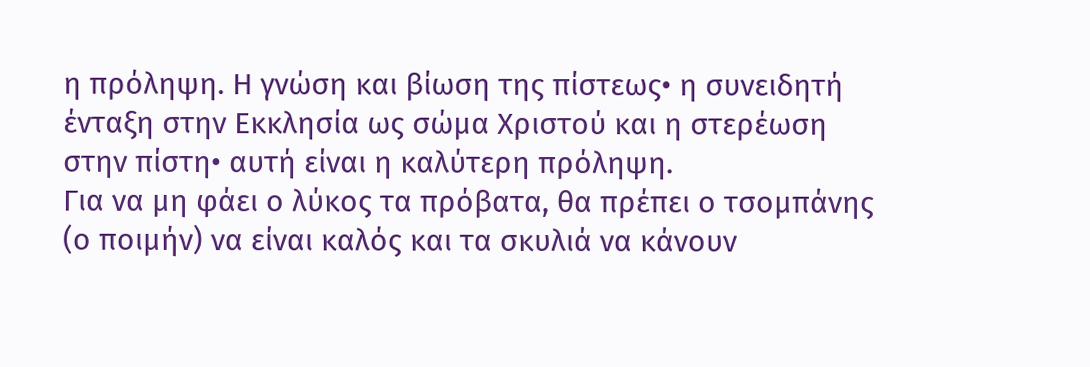η πρόληψη. Η γνώση και βίωση της πίστεως• η συνειδητή ένταξη στην Εκκλησία ως σώμα Χριστού και η στερέωση στην πίστη• αυτή είναι η καλύτερη πρόληψη.
Για να μη φάει ο λύκος τα πρόβατα, θα πρέπει ο τσομπάνης (ο ποιμήν) να είναι καλός και τα σκυλιά να κάνουν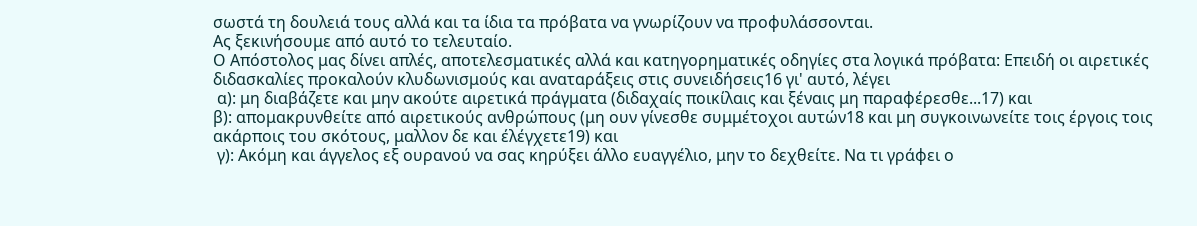σωστά τη δουλειά τους αλλά και τα ίδια τα πρόβατα να γνωρίζουν να προφυλάσσονται.
Ας ξεκινήσουμε από αυτό το τελευταίο.
Ο Απόστολος μας δίνει απλές, αποτελεσματικές αλλά και κατηγορηματικές οδηγίες στα λογικά πρόβατα: Επειδή οι αιρετικές διδασκαλίες προκαλούν κλυδωνισμούς και αναταράξεις στις συνειδήσεις16 γι' αυτό, λέγει
 α): μη διαβάζετε και μην ακούτε αιρετικά πράγματα (διδαχαίς ποικίλαις και ξέναις μη παραφέρεσθε...17) και
β): απομακρυνθείτε από αιρετικούς ανθρώπους (μη ουν γίνεσθε συμμέτοχοι αυτών18 και μη συγκοινωνείτε τοις έργοις τοις ακάρποις του σκότους, μαλλον δε και έλέγχετε19) και
 γ): Ακόμη και άγγελος εξ ουρανού να σας κηρύξει άλλο ευαγγέλιο, μην το δεχθείτε. Να τι γράφει ο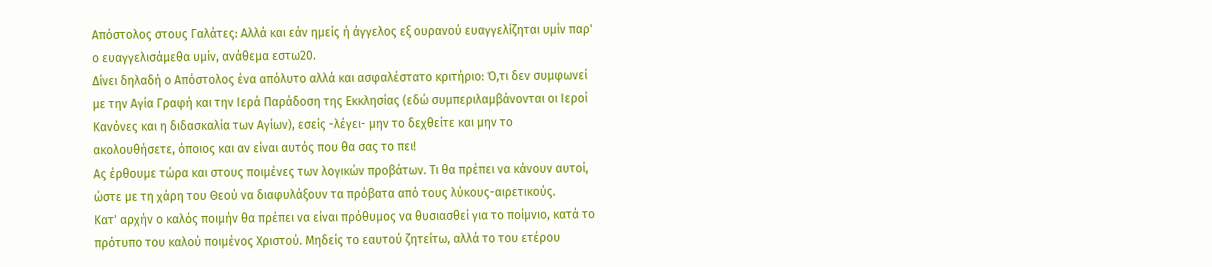Απόστολος στους Γαλάτες: Αλλά και εάν ημείς ή άγγελος εξ ουρανού ευαγγελίζηται υμίν παρ' ο ευαγγελισάμεθα υμίν, ανάθεμα εστω20.
Δίνει δηλαδή ο Απόστολος ένα απόλυτο αλλά και ασφαλέστατο κριτήριο: Ό,τι δεν συμφωνεί με την Αγία Γραφή και την Ιερά Παράδοση της Εκκλησίας (εδώ συμπεριλαμβάνονται οι Ιεροί Κανόνες και η διδασκαλία των Αγίων), εσείς -λέγει- μην το δεχθείτε και μην το ακολουθήσετε, όποιος και αν είναι αυτός που θα σας το πει!
Ας έρθουμε τώρα και στους ποιμένες των λογικών προβάτων. Τι θα πρέπει να κάνουν αυτοί, ώστε με τη χάρη του Θεού να διαφυλάξουν τα πρόβατα από τους λύκους-αιρετικούς.
Κατ' αρχήν ο καλός ποιμήν θα πρέπει να είναι πρόθυμος να θυσιασθεί για το ποίμνιο, κατά το πρότυπο του καλού ποιμένος Χριστού. Μηδείς το εαυτού ζητείτω, αλλά το του ετέρου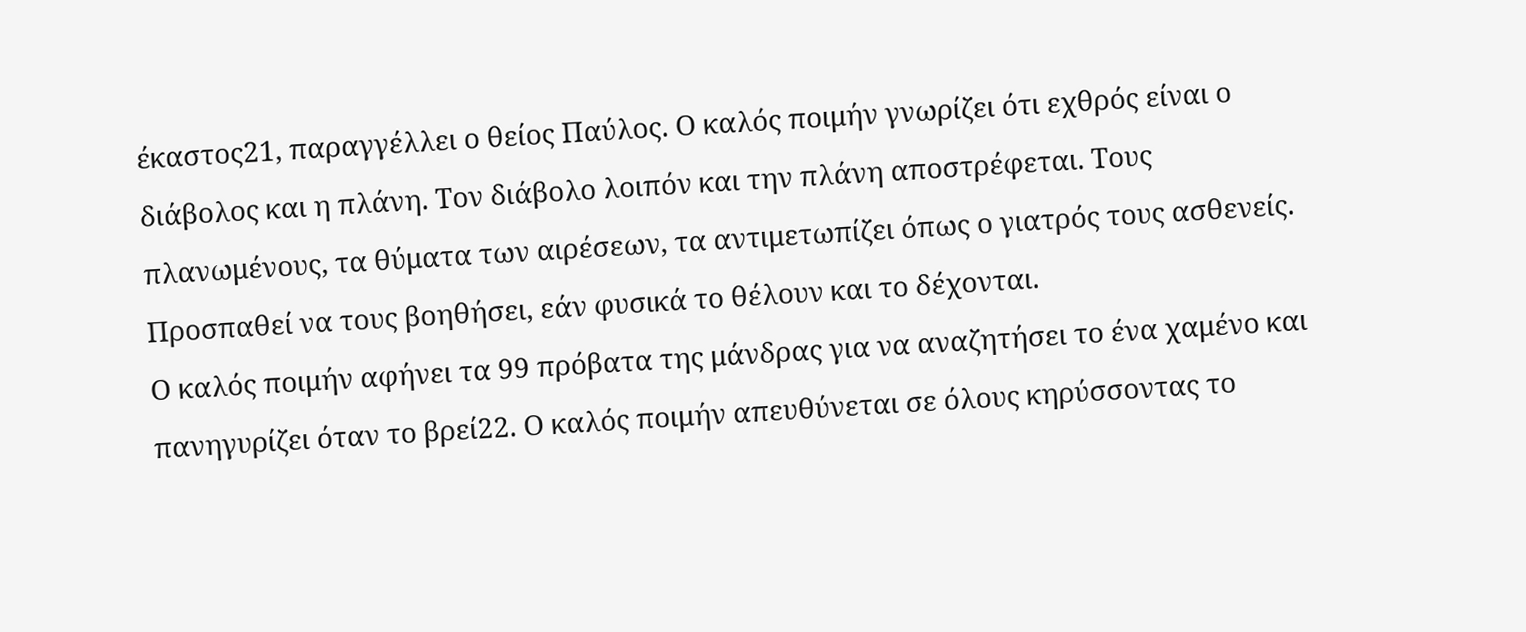έκαστος21, παραγγέλλει ο θείος Παύλος. Ο καλός ποιμήν γνωρίζει ότι εχθρός είναι ο διάβολος και η πλάνη. Τον διάβολο λοιπόν και την πλάνη αποστρέφεται. Τους πλανωμένους, τα θύματα των αιρέσεων, τα αντιμετωπίζει όπως ο γιατρός τους ασθενείς. Προσπαθεί να τους βοηθήσει, εάν φυσικά το θέλουν και το δέχονται.
Ο καλός ποιμήν αφήνει τα 99 πρόβατα της μάνδρας για να αναζητήσει το ένα χαμένο και πανηγυρίζει όταν το βρεί22. Ο καλός ποιμήν απευθύνεται σε όλους κηρύσσοντας το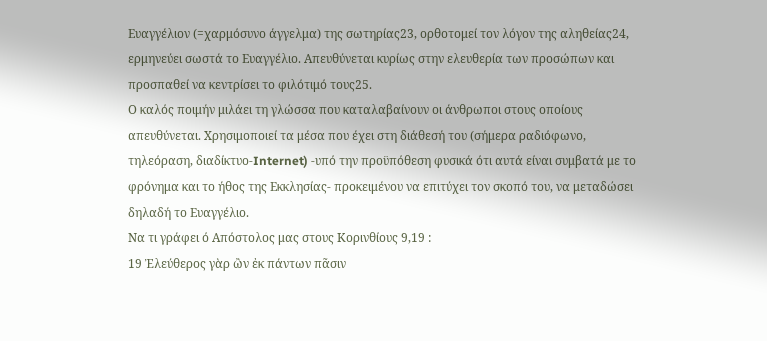Ευαγγέλιον (=χαρμόσυνο άγγελμα) της σωτηρίας23, ορθοτομεί τον λόγον της αληθείας24, ερμηνεύει σωστά το Ευαγγέλιο. Απευθύνεται κυρίως στην ελευθερία των προσώπων και προσπαθεί να κεντρίσει το φιλότιμό τους25.
Ο καλός ποιμήν μιλάει τη γλώσσα που καταλαβαίνουν οι άνθρωποι στους οποίους απευθύνεται. Χρησιμοποιεί τα μέσα που έχει στη διάθεσή του (σήμερα ραδιόφωνο, τηλεόραση, διαδίκτυο-Internet) -υπό την προϋπόθεση φυσικά ότι αυτά είναι συμβατά με το φρόνημα και το ήθος της Εκκλησίας- προκειμένου να επιτύχει τον σκοπό του, να μεταδώσει δηλαδή το Ευαγγέλιο.
Να τι γράφει ό Απόστολος μας στους Κορινθίους 9,19 :
19 Ἐλεύθερος γὰρ ὢν ἐκ πάντων πᾶσιν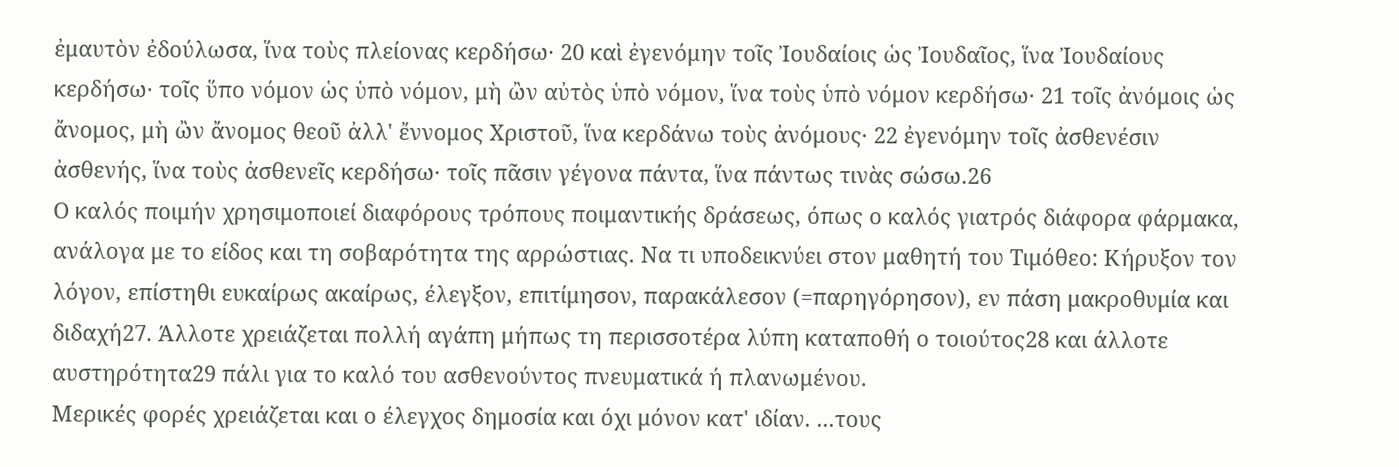ἐμαυτὸν ἐδούλωσα, ἵνα τοὺς πλείονας κερδήσω· 20 καὶ ἐγενόμην τοῖς Ἰουδαίοις ὡς Ἰουδαῖος, ἵνα Ἰουδαίους κερδήσω· τοῖς ὕπο νόμον ὡς ὑπὸ νόμον, μὴ ὢν αὐτὸς ὑπὸ νόμον, ἵνα τοὺς ὑπὸ νόμον κερδήσω· 21 τοῖς ἀνόμοις ὡς ἄνομος, μὴ ὢν ἄνομος θεοῦ ἀλλ' ἔννομος Χριστοῦ, ἵνα κερδάνω τοὺς ἀνόμους· 22 ἐγενόμην τοῖς ἀσθενέσιν ἀσθενής, ἵνα τοὺς ἀσθενεῖς κερδήσω· τοῖς πᾶσιν γέγονα πάντα, ἵνα πάντως τινὰς σώσω.26
Ο καλός ποιμήν χρησιμοποιεί διαφόρους τρόπους ποιμαντικής δράσεως, όπως ο καλός γιατρός διάφορα φάρμακα, ανάλογα με το είδος και τη σοβαρότητα της αρρώστιας. Να τι υποδεικνύει στον μαθητή του Τιμόθεο: Κήρυξον τον λόγον, επίστηθι ευκαίρως ακαίρως, έλεγξον, επιτίμησον, παρακάλεσον (=παρηγόρησον), εν πάση μακροθυμία και διδαχή27. Άλλοτε χρειάζεται πολλή αγάπη μήπως τη περισσοτέρα λύπη καταποθή ο τοιούτος28 και άλλοτε αυστηρότητα29 πάλι για το καλό του ασθενούντος πνευματικά ή πλανωμένου.
Μερικές φορές χρειάζεται και ο έλεγχος δημοσία και όχι μόνον κατ' ιδίαν. ...τους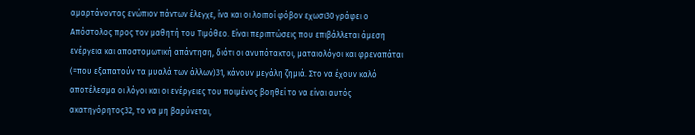αμαρτάνοντας ενώπιον πάντων έλεγχε, ίνα και οι λοιποί φόβον εχωσι30 γράφει ο Απόστολος προς τον μαθητή του Τιμόθεο. Είναι περιπτώσεις που επιβάλλεται άμεση ενέργεια και αποστομωτική απάντηση, διότι οι ανυπότακτοι, ματαιολόγοι και φρεναπάται (=που εξαπατούν τα μυαλά των άλλων)31, κάνουν μεγάλη ζημιά. Στο να έχουν καλό αποτέλεσμα οι λόγοι και οι ενέργειες του ποιμένος βοηθεί το να είναι αυτός ακατηγόρητος32, το να μη βαρύνεται,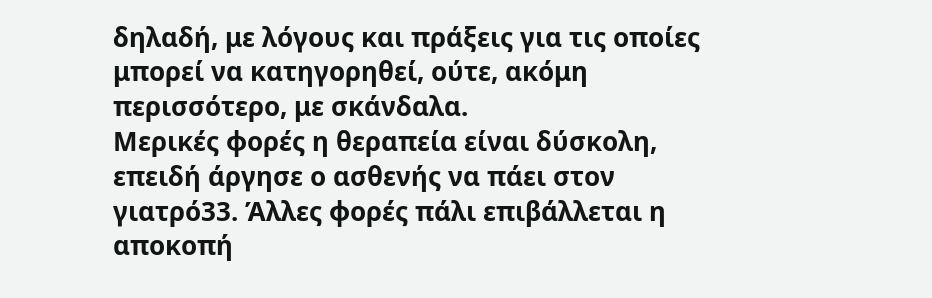δηλαδή, με λόγους και πράξεις για τις οποίες μπορεί να κατηγορηθεί, ούτε, ακόμη περισσότερο, με σκάνδαλα.
Μερικές φορές η θεραπεία είναι δύσκολη, επειδή άργησε ο ασθενής να πάει στον γιατρό33. Άλλες φορές πάλι επιβάλλεται η αποκοπή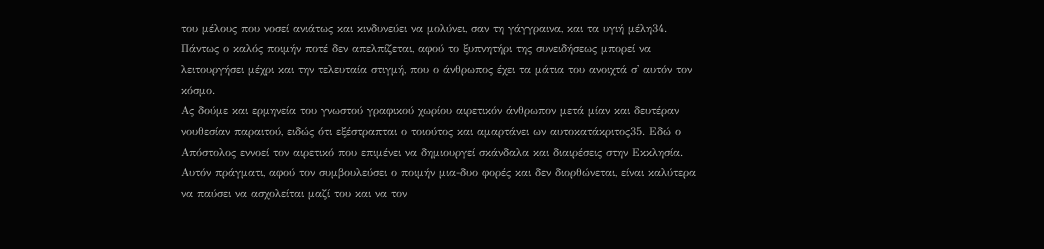του μέλους που νοσεί ανιάτως και κινδυνεύει να μολύνει, σαν τη γάγγραινα, και τα υγιή μέλη34. Πάντως ο καλός ποιμήν ποτέ δεν απελπίζεται, αφού το ξυπνητήρι της συνειδήσεως μπορεί να λειτουργήσει μέχρι και την τελευταία στιγμή, που ο άνθρωπος έχει τα μάτια του ανοιχτά σ' αυτόν τον κόσμο.
Ας δούμε και ερμηνεία του γνωστού γραφικού χωρίου αιρετικόν άνθρωπον μετά μίαν και δευτέραν νουθεσίαν παραιτού, ειδώς ότι εξέστραπται ο τοιούτος και αμαρτάνει ων αυτοκατάκριτος35. Εδώ ο Απόστολος εννοεί τον αιρετικό που επιμένει να δημιουργεί σκάνδαλα και διαιρέσεις στην Εκκλησία. Αυτόν πράγματι, αφού τον συμβουλεύσει ο ποιμήν μια-δυο φορές και δεν διορθώνεται, είναι καλύτερα να παύσει να ασχολείται μαζί του και να τον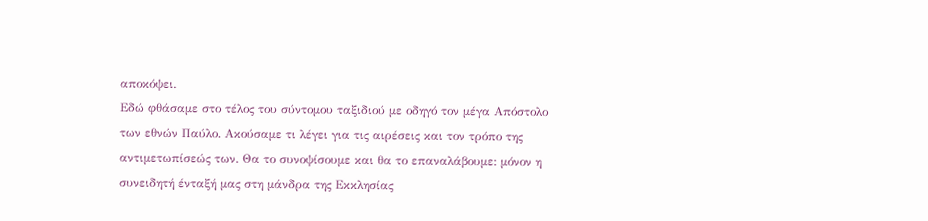αποκόψει.
Εδώ φθάσαμε στο τέλος του σύντομου ταξιδιού με οδηγό τον μέγα Απόστολο των εθνών Παύλο. Ακούσαμε τι λέγει για τις αιρέσεις και τον τρόπο της αντιμετωπίσεώς των. Θα το συνοψίσουμε και θα το επαναλάβουμε: μόνον η συνειδητή ένταξή μας στη μάνδρα της Εκκλησίας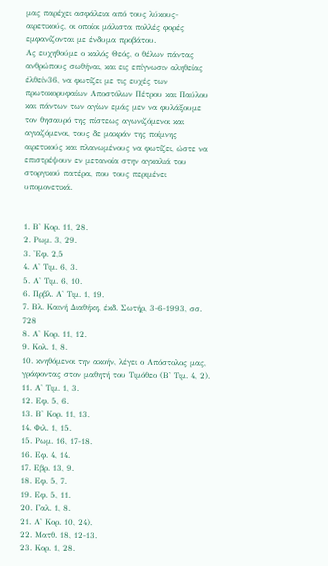μας παρέχει ασφάλεια από τους λύκους-αιρετικούς, οι οποίοι μάλιστα πολλές φορές εμφανίζονται με ένδυμα προβάτου.
Ας ευχηθούμε ο καλός Θεός, ο θέλων πάντας ανθρώπους σωθήναι, και εις επίγνωσιν αληθείας έλθείν36, να φωτίζει με τις ευχές των πρωτοκορυφαίων Αποστόλων Πέτρου και Παύλου και πάντων των αγίων εμάς μεν να φυλάξουμε τον θησαυρό της πίστεως αγωνιζόμενοι και αγιαζόμενοι, τους δε μακράν της ποίμνης αιρετικούς και πλανωμένους να φωτίζει, ώστε να επιστρέψουν εν μετανοία στην αγκαλιά του στοργικού πατέρα, που τους περιμένει υπομονετικά.


1. Β' Κορ. 11, 28.
2. Ρωμ. 3, 29.
3. 'Εφ. 2,5
4. Α' Τιμ. 6, 3.
5. Α' Τιμ. 6, 10.
6. Πρβλ. Α' Τιμ. 1, 19.
7. Βλ. Καινή Διαθήκη, έκδ. Σωτήρ, 3-6-1993, σσ. 728
8. Α' Κορ. 11, 12.
9. Κολ. 1, 8.
10. κνηθόμενοι την ακοήν, λέγει ο Απόστολος μας, γράφοντας στον μαθητή του Τιμόθεο (Β' Τιμ. 4, 2).
11. Α' Τιμ. 1, 3.
12. Εφ. 5, 6.
13. Β' Κορ. 11, 13.
14. Φιλ. 1, 15.
15. Ρωμ. 16, 17-18.
16. Εφ. 4, 14.
17. Εβρ. 13, 9.
18. Εφ. 5, 7.
19. Εφ. 5, 11.
20. Γαλ. 1, 8.
21. Α' Κορ. 10, 24).
22. Ματθ. 18, 12-13.
23. Κορ. 1, 28.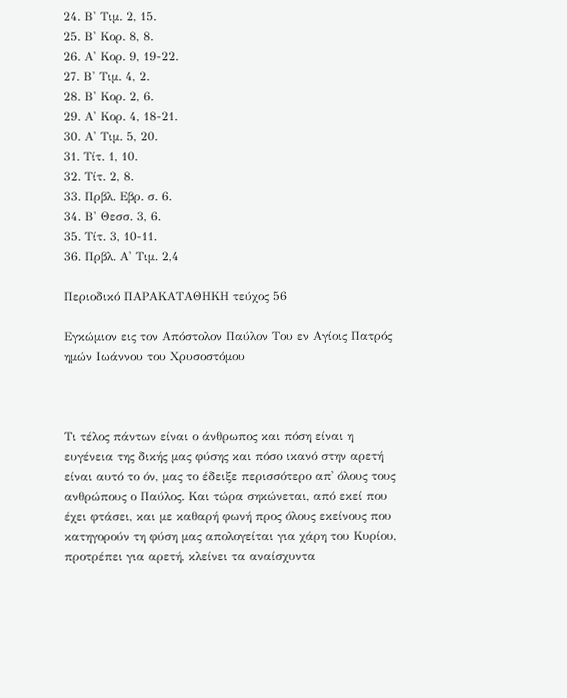24. Β' Τιμ. 2, 15.
25. Β' Κορ. 8, 8.
26. Α' Κορ. 9, 19-22.
27. Β' Τιμ. 4, 2.
28. Β' Κορ. 2, 6.
29. Α' Κορ. 4, 18-21.
30. Α' Τιμ. 5, 20.
31. Τίτ. 1, 10.
32. Τίτ. 2, 8.
33. Πρβλ. Εβρ. σ. 6.
34. Β' Θεσσ. 3, 6.
35. Τίτ. 3, 10-11.
36. Πρβλ. Α' Τιμ. 2,4

Περιοδικό ΠΑΡΑΚΑΤΑΘΗΚΗ τεύχος 56

Εγκώμιον εις τον Απόστολον Παύλον Του εν Αγίοις Πατρός ημών Ιωάννου του Χρυσοστόμου



Τι τέλος πάντων είναι ο άνθρωπος και πόση είναι η ευγένεια της δικής μας φύσης και πόσο ικανό στην αρετή είναι αυτό το όν, μας το έδειξε περισσότερο απ᾽ όλους τους ανθρώπους ο Παύλος. Και τώρα σηκώνεται, από εκεί που έχει φτάσει, και με καθαρή φωνή προς όλους εκείνους που κατηγορούν τη φύση μας απολογείται για χάρη του Κυρίου, προτρέπει για αρετή, κλείνει τα αναίσχυντα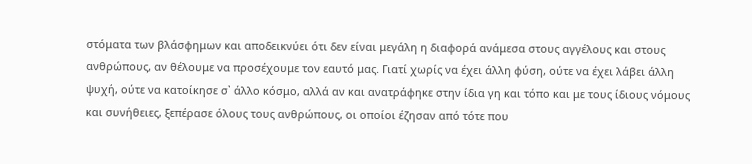στόματα των βλάσφημων και αποδεικνύει ότι δεν είναι μεγάλη η διαφορά ανάμεσα στους αγγέλους και στους ανθρώπους, αν θέλουμε να προσέχουμε τον εαυτό μας. Γιατί χωρίς να έχει άλλη φύση, ούτε να έχει λάβει άλλη ψυχή, ούτε να κατοίκησε σ᾽ άλλο κόσμο, αλλά αν και ανατράφηκε στην ίδια γη και τόπο και με τους ίδιους νόμους και συνήθειες, ξεπέρασε όλους τους ανθρώπους, οι οποίοι έζησαν από τότε που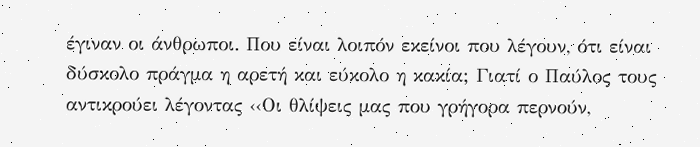έγιναν οι άνθρωποι. Που είναι λοιπόν εκείνοι που λέγουν, ότι είναι δύσκολο πράγμα η αρετή και εύκολο η κακία; Γιατί ο Παύλος τους αντικρούει λέγοντας ‹‹Οι θλίψεις μας που γρήγορα περνούν,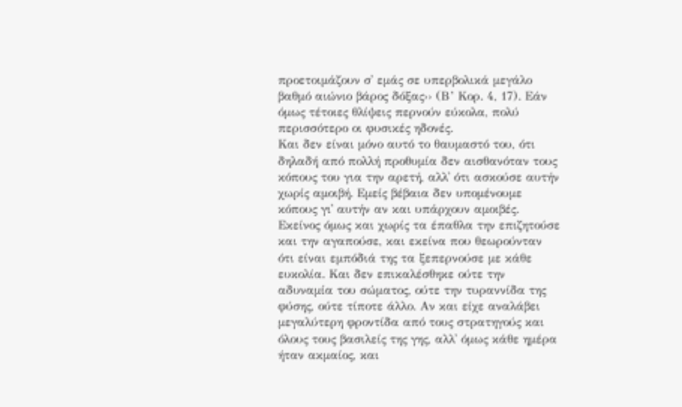προετοιμάζουν σ᾽ εμάς σε υπερβολικά μεγάλο βαθμό αιώνιο βάρος δόξας›› (Β’ Κορ. 4, 17). Εάν όμως τέτοιες θλίψεις περνούν εύκολα, πολύ περισσότερο οι φυσικές ηδονές.
Και δεν είναι μόνο αυτό το θαυμαστό του, ότι δηλαδή από πολλή προθυμία δεν αισθανόταν τους κόπους του για την αρετή, αλλ᾽ ότι ασκούσε αυτήν χωρίς αμοιβή. Εμείς βέβαια δεν υπομένουμε κόπους γι᾽ αυτήν αν και υπάρχουν αμοιβές. Εκείνος όμως και χωρίς τα έπαθλα την επιζητούσε και την αγαπούσε, και εκείνα που θεωρούνταν ότι είναι εμπόδιά της τα ξεπερνούσε με κάθε ευκολία. Και δεν επικαλέσθηκε ούτε την αδυναμία του σώματος, ούτε την τυραννίδα της φύσης, ούτε τίποτε άλλο. Αν και είχε αναλάβει μεγαλύτερη φροντίδα από τους στρατηγούς και όλους τους βασιλείς της γης, αλλ᾽ όμως κάθε ημέρα ήταν ακμαίος, και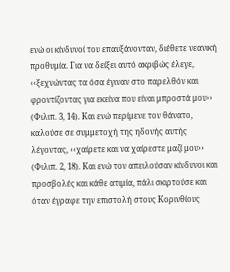ενώ οι κίνδυνοί του επαυξάνονταν, διέθετε νεανική προθυμία. Για να δείξει αυτό ακριβώς έλεγε, ‹‹ξεχνώντας τα όσα έγιναν στο παρελθόν και φροντίζοντας για εκείνα που είναι μπροστά μου›› (Φιλιπ. 3, 14). Και ενώ περίμενε τον θάνατο, καλούσε σε συμμετοχή της ηδονής αυτής λέγοντας, ‹‹χαίρετε και να χαίρεστε μαζί μου›› (Φιλιπ. 2, 18). Και ενώ τον απειλούσαν κίνδυνοι και προσβολές και κάθε ατιμία, πάλι σκιρτούσε και όταν έγραφε την επιστολή στους Κορινθίους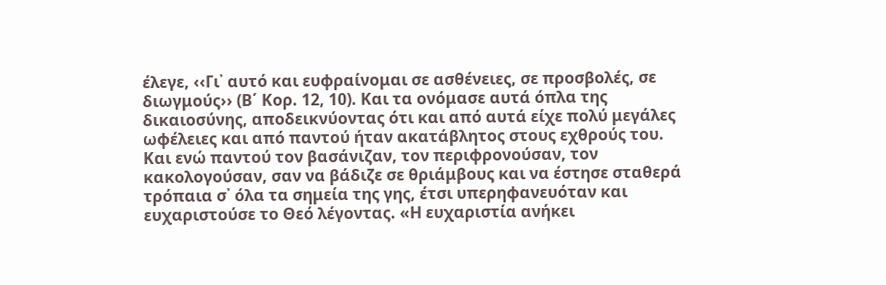έλεγε, ‹‹Γι᾽ αυτό και ευφραίνομαι σε ασθένειες, σε προσβολές, σε διωγμούς›› (Β΄ Κορ. 12, 10). Και τα ονόμασε αυτά όπλα της δικαιοσύνης, αποδεικνύοντας ότι και από αυτά είχε πολύ μεγάλες ωφέλειες και από παντού ήταν ακατάβλητος στους εχθρούς του. Και ενώ παντού τον βασάνιζαν, τον περιφρονούσαν, τον κακολογούσαν, σαν να βάδιζε σε θριάμβους και να έστησε σταθερά τρόπαια σ᾽ όλα τα σημεία της γης, έτσι υπερηφανευόταν και ευχαριστούσε το Θεό λέγοντας. «Η ευχαριστία ανήκει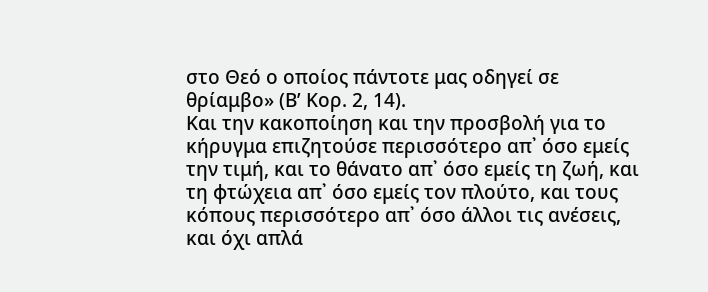στο Θεό ο οποίος πάντοτε μας οδηγεί σε θρίαμβο» (Β’ Κορ. 2, 14).
Και την κακοποίηση και την προσβολή για το κήρυγμα επιζητούσε περισσότερο απ᾽ όσο εμείς την τιμή, και το θάνατο απ᾽ όσο εμείς τη ζωή, και τη φτώχεια απ᾽ όσο εμείς τον πλούτο, και τους κόπους περισσότερο απ᾽ όσο άλλοι τις ανέσεις, και όχι απλά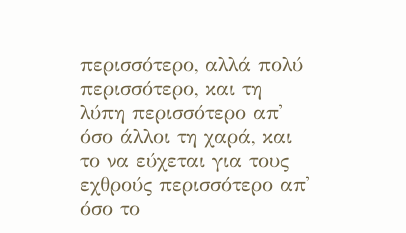περισσότερο, αλλά πολύ περισσότερο, και τη λύπη περισσότερο απ᾽ όσο άλλοι τη χαρά, και το να εύχεται για τους εχθρούς περισσότερο απ᾽ όσο το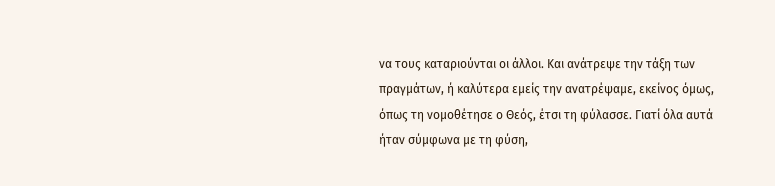να τους καταριούνται οι άλλοι. Και ανάτρεψε την τάξη των πραγμάτων, ή καλύτερα εμείς την ανατρέψαμε, εκείνος όμως, όπως τη νομοθέτησε ο Θεός, έτσι τη φύλασσε. Γιατί όλα αυτά ήταν σύμφωνα με τη φύση,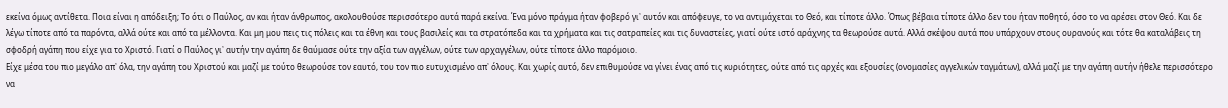εκείνα όμως αντίθετα. Ποια είναι η απόδειξη; Το ότι ο Παύλος, αν και ήταν άνθρωπος, ακολουθούσε περισσότερο αυτά παρά εκείνα. Ένα μόνο πράγμα ήταν φοβερό γι᾽ αυτόν και απόφευγε, το να αντιμάχεται το Θεό, και τίποτε άλλο. Όπως βέβαια τίποτε άλλο δεν του ήταν ποθητό, όσο το να αρέσει στον Θεό. Και δε λέγω τίποτε από τα παρόντα, αλλά ούτε και από τα μέλλοντα. Και μη μου πεις τις πόλεις και τα έθνη και τους βασιλείς και τα στρατόπεδα και τα χρήματα και τις σατραπείες και τις δυναστείες, γιατί ούτε ιστό αράχνης τα θεωρούσε αυτά. Αλλά σκέψου αυτά που υπάρχουν στους ουρανούς και τότε θα καταλάβεις τη σφοδρή αγάπη που είχε για το Χριστό. Γιατί ο Παύλος γι᾽ αυτήν την αγάπη δε θαύμασε ούτε την αξία των αγγέλων, ούτε των αρχαγγέλων, ούτε τίποτε άλλο παρόμοιο.
Είχε μέσα του πιο μεγάλο απ᾽ όλα, την αγάπη του Χριστού και μαζί με τούτο θεωρούσε τον εαυτό, του τον πιο ευτυχισμένο απ᾽ όλους. Και χωρίς αυτό, δεν επιθυμούσε να γίνει ένας από τις κυριότητες, ούτε από τις αρχές και εξουσίες (ονομασίες αγγελικών ταγμάτων), αλλά μαζί με την αγάπη αυτήν ήθελε περισσότερο να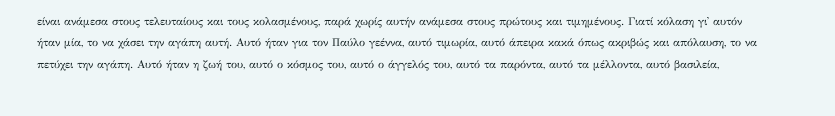είναι ανάμεσα στους τελευταίους και τους κολασμένους, παρά χωρίς αυτήν ανάμεσα στους πρώτους και τιμημένους. Γιατί κόλαση γι᾽ αυτόν ήταν μία, το να χάσει την αγάπη αυτή. Αυτό ήταν για τον Παύλο γεέννα, αυτό τιμωρία, αυτό άπειρα κακά όπως ακριβώς και απόλαυση, το να πετύχει την αγάπη. Αυτό ήταν η ζωή του, αυτό ο κόσμος του, αυτό ο άγγελός του, αυτό τα παρόντα, αυτό τα μέλλοντα, αυτό βασιλεία,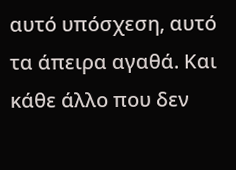αυτό υπόσχεση, αυτό τα άπειρα αγαθά. Και κάθε άλλο που δεν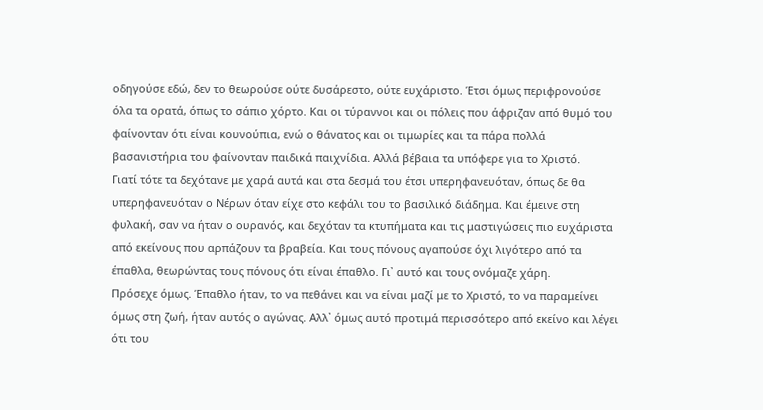οδηγούσε εδώ, δεν το θεωρούσε ούτε δυσάρεστο, ούτε ευχάριστο. Έτσι όμως περιφρονούσε όλα τα ορατά, όπως το σάπιο χόρτο. Και οι τύραννοι και οι πόλεις που άφριζαν από θυμό του φαίνονταν ότι είναι κουνούπια, ενώ ο θάνατος και οι τιμωρίες και τα πάρα πολλά βασανιστήρια του φαίνονταν παιδικά παιχνίδια. Αλλά βέβαια τα υπόφερε για το Χριστό.
Γιατί τότε τα δεχότανε με χαρά αυτά και στα δεσμά του έτσι υπερηφανευόταν, όπως δε θα υπερηφανευόταν ο Νέρων όταν είχε στο κεφάλι του το βασιλικό διάδημα. Και έμεινε στη φυλακή, σαν να ήταν ο ουρανός, και δεχόταν τα κτυπήματα και τις μαστιγώσεις πιο ευχάριστα από εκείνους που αρπάζουν τα βραβεία. Και τους πόνους αγαπούσε όχι λιγότερο από τα έπαθλα, θεωρώντας τους πόνους ότι είναι έπαθλο. Γι᾽ αυτό και τους ονόμαζε χάρη.
Πρόσεχε όμως. Έπαθλο ήταν, το να πεθάνει και να είναι μαζί με το Χριστό, το να παραμείνει όμως στη ζωή, ήταν αυτός ο αγώνας. Αλλ᾽ όμως αυτό προτιμά περισσότερο από εκείνο και λέγει ότι του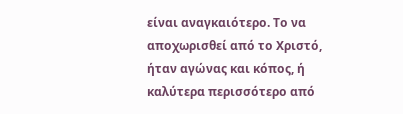είναι αναγκαιότερο. Το να αποχωρισθεί από το Χριστό, ήταν αγώνας και κόπος, ή καλύτερα περισσότερο από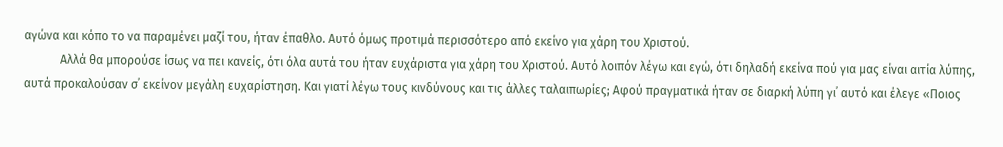αγώνα και κόπο το να παραμένει μαζί του, ήταν έπαθλο. Αυτό όμως προτιμά περισσότερο από εκείνο για χάρη του Χριστού.
            Αλλά θα μπορούσε ίσως να πει κανείς, ότι όλα αυτά του ήταν ευχάριστα για χάρη του Χριστού. Αυτό λοιπόν λέγω και εγώ, ότι δηλαδή εκείνα πού για μας είναι αιτία λύπης, αυτά προκαλούσαν σ᾽ εκείνον μεγάλη ευχαρίστηση. Και γιατί λέγω τους κινδύνους και τις άλλες ταλαιπωρίες; Αφού πραγματικά ήταν σε διαρκή λύπη γι᾽ αυτό και έλεγε «Ποιος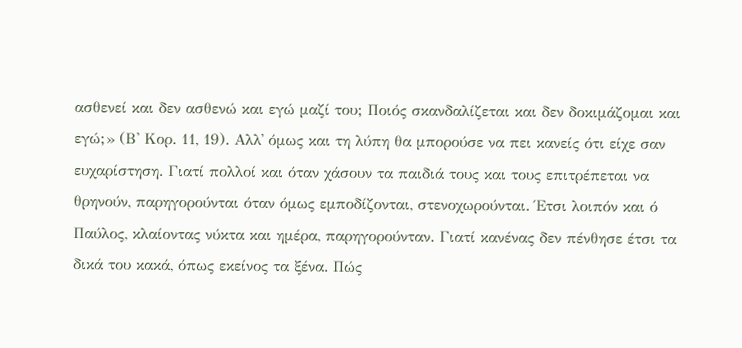ασθενεί και δεν ασθενώ και εγώ μαζί του; Ποιός σκανδαλίζεται και δεν δοκιμάζομαι και εγώ;» (Β' Κορ. 11, 19). Αλλ᾽ όμως και τη λύπη θα μπορούσε να πει κανείς ότι είχε σαν ευχαρίστηση. Γιατί πολλοί και όταν χάσουν τα παιδιά τους και τους επιτρέπεται να θρηνούν, παρηγορούνται όταν όμως εμποδίζονται, στενοχωρούνται. Έτσι λοιπόν και ό Παύλος, κλαίοντας νύκτα και ημέρα, παρηγορούνταν. Γιατί κανένας δεν πένθησε έτσι τα δικά του κακά, όπως εκείνος τα ξένα. Πώς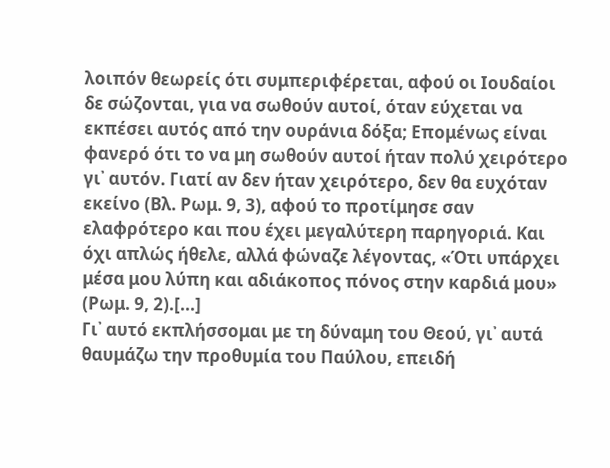λοιπόν θεωρείς ότι συμπεριφέρεται, αφού οι Ιουδαίοι δε σώζονται, για να σωθούν αυτοί, όταν εύχεται να εκπέσει αυτός από την ουράνια δόξα; Επομένως είναι φανερό ότι το να μη σωθούν αυτοί ήταν πολύ χειρότερο γι᾽ αυτόν. Γιατί αν δεν ήταν χειρότερο, δεν θα ευχόταν εκείνο (Βλ. Ρωμ. 9, 3), αφού το προτίμησε σαν ελαφρότερο και που έχει μεγαλύτερη παρηγοριά. Και όχι απλώς ήθελε, αλλά φώναζε λέγοντας, «Ότι υπάρχει μέσα μου λύπη και αδιάκοπος πόνος στην καρδιά μου» (Ρωμ. 9, 2).[...]
Γι᾽ αυτό εκπλήσσομαι με τη δύναμη του Θεού, γι᾽ αυτά θαυμάζω την προθυμία του Παύλου, επειδή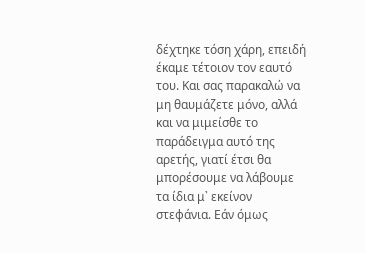δέχτηκε τόση χάρη, επειδή έκαμε τέτοιον τον εαυτό του. Και σας παρακαλώ να μη θαυμάζετε μόνο, αλλά και να μιμείσθε το παράδειγμα αυτό της αρετής, γιατί έτσι θα μπορέσουμε να λάβουμε τα ίδια μ᾽ εκείνον στεφάνια. Εάν όμως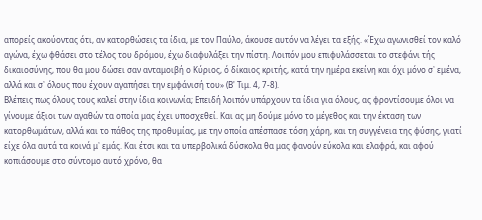απορείς ακούοντας ότι, αν κατορθώσεις τα ίδια, με τον Παύλο, άκουσε αυτόν να λέγει τα εξής. «Έχω αγωνισθεί τον καλό αγώνα, έχω φθάσει στο τέλος του δρόμου, έχω διαφυλάξει την πίστη. Λοιπόν μου επιφυλάσσεται το στεφάνι τής δικαιοσύνης, που θα μου δώσει σαν ανταμοιβή ο Κύριος, ό δίκαιος κριτής, κατά την ημέρα εκείνη και όχι μόνο σ᾽ εμένα, αλλά και σ᾽ όλους που έχουν αγαπήσει την εμφάνισή του» (Β' Τιμ. 4, 7-8).
Bλέπεις πως όλους τους καλεί στην ίδια κοινωνία; Επειδή λοιπόν υπάρχουν τα ίδια για όλους, ας φροντίσουμε όλοι να γίνουμε άξιοι των αγαθών τα οποία μας έχει υποσχεθεί. Και ας μη δούμε μόνο το μέγεθος και την έκταση των κατορθωμάτων, αλλά και το πάθος της προθυμίας, με την οποία απέσπασε τόση χάρη, και τη συγγένεια της φύσης, γιατί είχε όλα αυτά τα κοινά μ᾽ εμάς. Και έτσι και τα υπερβολικά δύσκολα θα μας φανούν εύκολα και ελαφρά, και αφού κοπιάσουμε στο σύντομο αυτό χρόνο, θα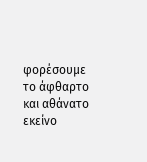φορέσουμε το άφθαρτο και αθάνατο εκείνο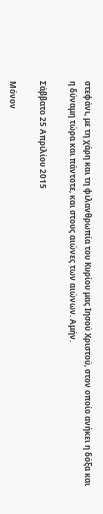στεφάνι, με τη χάρη και τη φιλανθρωπία του Κυρίου μας Ιησού Χριστού, στον οποίο ανήκει η δόξα και η δύναμη τώρα και πάντοτε, και στους αιώνες των αιώνων. Αμήν.

Σάββατο 25 Απριλίου 2015

Μόνον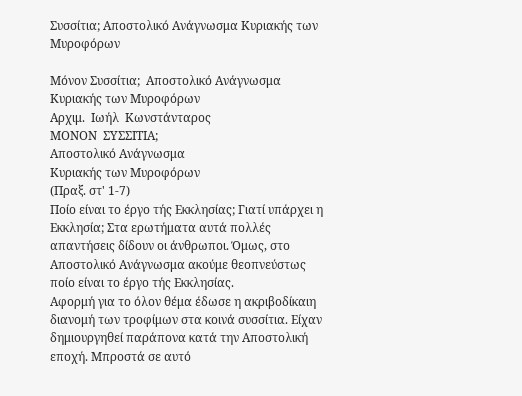Συσσίτια; Αποστολικό Ανάγνωσμα Κυριακής των Μυροφόρων

Μόνον Συσσίτια;  Αποστολικό Ανάγνωσμα  Κυριακής των Μυροφόρων
Αρχιμ.  Ιωήλ  Κωνστάνταρος
ΜΟΝΟΝ  ΣΥΣΣΙΤΙΑ;
Αποστολικό Ανάγνωσμα
Κυριακής των Μυροφόρων
(Πραξ. στ' 1-7)
Ποίο είναι το έργο τής Εκκλησίας; Γιατί υπάρχει η Εκκλησία; Στα ερωτήματα αυτά πολλές απαντήσεις δίδουν οι άνθρωποι. Όμως, στο Αποστολικό Ανάγνωσμα ακούμε θεοπνεύστως ποίο είναι το έργο τής Εκκλησίας.
Αφορμή για το όλον θέμα έδωσε η ακριβοδίκαιη διανομή των τροφίμων στα κοινά συσσίτια. Είχαν δημιουργηθεί παράπονα κατά την Αποστολική εποχή. Μπροστά σε αυτό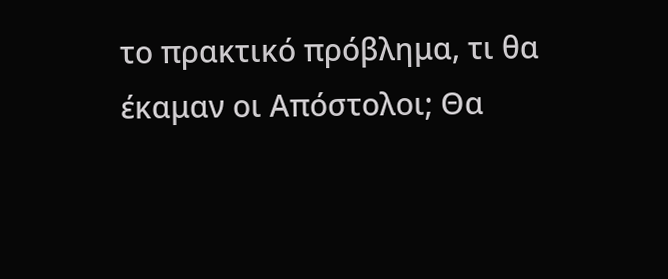το πρακτικό πρόβλημα, τι θα έκαμαν οι Απόστολοι; Θα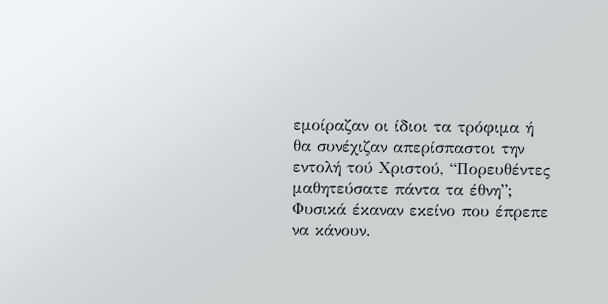εμοίραζαν οι ίδιοι τα τρόφιμα ή θα συνέχιζαν απερίσπαστοι την εντολή τού Χριστού, “Πορευθέντες μαθητεύσατε πάντα τα έθνη”;
Φυσικά έκαναν εκείνο που έπρεπε να κάνουν.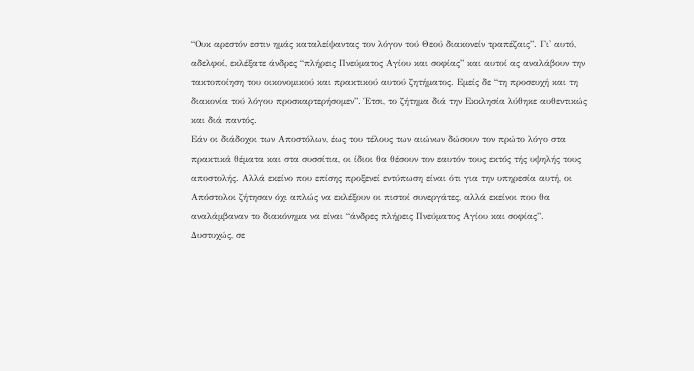“Ουκ αρεστόν εστιν ημάς καταλείψαντας τον λόγον τού Θεού διακονείν τραπέζαις”. Γι' αυτό, αδελφοί, εκλέξατε άνδρες “πλήρεις Πνεύματος Αγίου και σοφίας” και αυτοί ας αναλάβουν την τακτοποίηση του οικονομικού και πρακτικού αυτού ζητήματος. Εμείς δε “τη προσευχή και τη διακονία τού λόγου προσκαρτερήσομεν”. Έτσι, το ζήτημα διά την Εκκλησία λύθηκε αυθεντικώς και διά παντός.
Εάν οι διάδοχοι των Αποστόλων, έως του τέλους των αιώνων δώσουν τον πρώτο λόγο στα πρακτικά θέματα και στα συσσίτια, οι ίδιοι θα θέσουν τον εαυτόν τους εκτός τής υψηλής τους αποστολής. Αλλά εκείνο που επίσης προξενεί εντύπωση είναι ότι για την υπηρεσία αυτή, οι Απόστολοι ζήτησαν όχι απλώς να εκλέξουν οι πιστοί συνεργάτες, αλλά εκείνοι που θα αναλάμβαναν το διακόνημα να είναι “άνδρες πλήρεις Πνεύματος Αγίου και σοφίας”.
Δυστυχώς, σε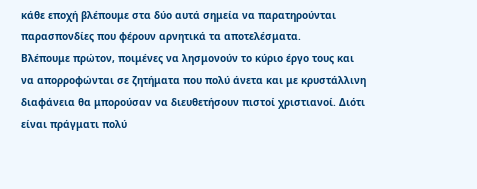κάθε εποχή βλέπουμε στα δύο αυτά σημεία να παρατηρούνται παρασπονδίες που φέρουν αρνητικά τα αποτελέσματα.
Βλέπουμε πρώτον, ποιμένες να λησμονούν το κύριο έργο τους και να απορροφώνται σε ζητήματα που πολύ άνετα και με κρυστάλλινη διαφάνεια θα μπορούσαν να διευθετήσουν πιστοί χριστιανοί. Διότι είναι πράγματι πολύ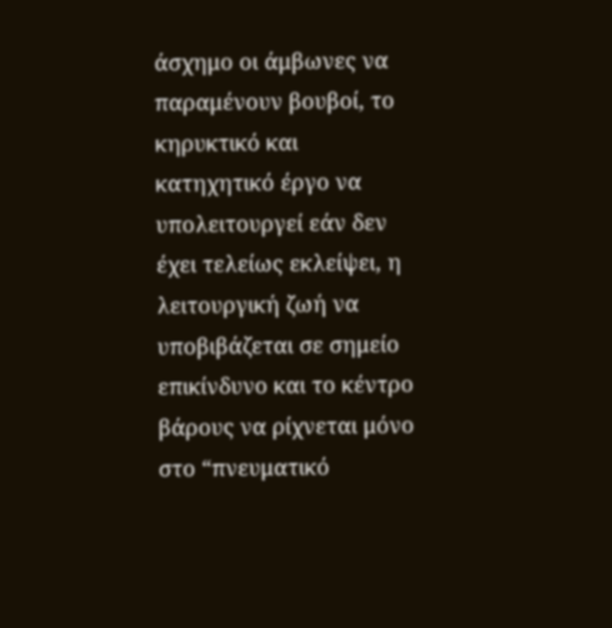άσχημο οι άμβωνες να παραμένουν βουβοί, το κηρυκτικό και κατηχητικό έργο να υπολειτουργεί εάν δεν έχει τελείως εκλείψει, η λειτουργική ζωή να υποβιβάζεται σε σημείο επικίνδυνο και το κέντρο βάρους να ρίχνεται μόνο στο “πνευματικό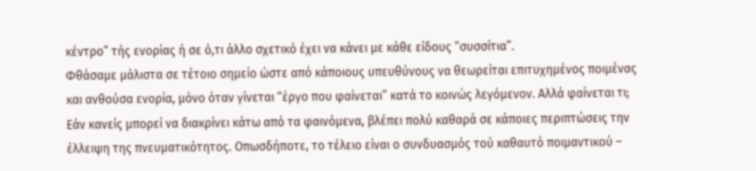κέντρο” τής ενορίας ή σε ό,τι άλλο σχετικό έχει να κάνει με κάθε είδους “συσσίτια”.
Φθάσαμε μάλιστα σε τέτοιο σημείο ώστε από κάποιους υπευθύνους να θεωρείται επιτυχημένος ποιμένας και ανθούσα ενορία, μόνο όταν γίνεται “έργο που φαίνεται” κατά το κοινώς λεγόμενον. Αλλά φαίνεται τι; Εάν κανείς μπορεί να διακρίνει κάτω από τα φαινόμενα, βλέπει πολύ καθαρά σε κάποιες περιπτώσεις την έλλειψη της πνευματικότητος. Οπωσδήποτε, το τέλειο είναι ο συνδυασμός τού καθαυτό ποιμαντικού –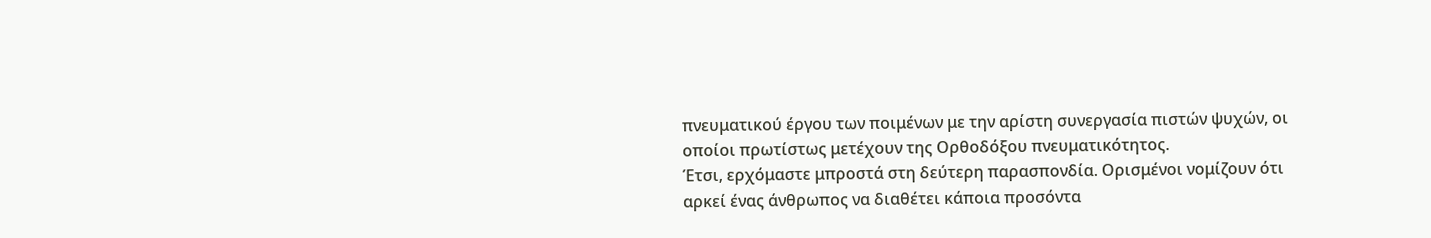πνευματικού έργου των ποιμένων με την αρίστη συνεργασία πιστών ψυχών, οι οποίοι πρωτίστως μετέχουν της Ορθοδόξου πνευματικότητος.
Έτσι, ερχόμαστε μπροστά στη δεύτερη παρασπονδία. Ορισμένοι νομίζουν ότι αρκεί ένας άνθρωπος να διαθέτει κάποια προσόντα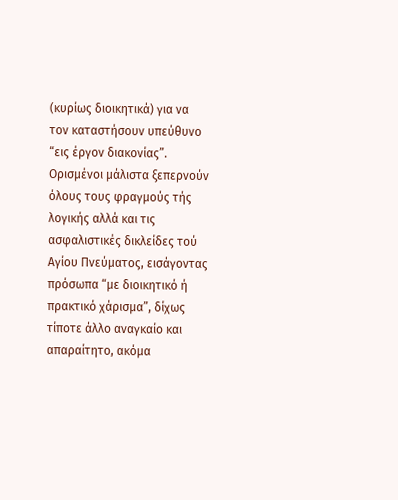(κυρίως διοικητικά) για να τον καταστήσουν υπεύθυνο “εις έργον διακονίας”. Ορισμένοι μάλιστα ξεπερνούν όλους τους φραγμούς τής λογικής αλλά και τις ασφαλιστικές δικλείδες τού Αγίου Πνεύματος, εισάγοντας πρόσωπα “με διοικητικό ή πρακτικό χάρισμα”, δίχως τίποτε άλλο αναγκαίο και απαραίτητο, ακόμα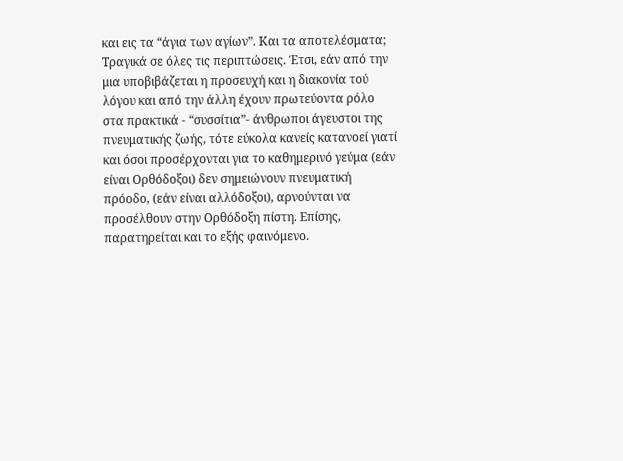και εις τα “άγια των αγίων”. Και τα αποτελέσματα; Τραγικά σε όλες τις περιπτώσεις. Έτσι, εάν από την μια υποβιβάζεται η προσευχή και η διακονία τού λόγου και από την άλλη έχουν πρωτεύοντα ρόλο στα πρακτικά - “συσσίτια”- άνθρωποι άγευστοι της πνευματικής ζωής, τότε εύκολα κανείς κατανοεί γιατί και όσοι προσέρχονται για το καθημερινό γεύμα (εάν είναι Ορθόδοξοι) δεν σημειώνουν πνευματική πρόοδο, (εάν είναι αλλόδοξοι), αρνούνται να προσέλθουν στην Ορθόδοξη πίστη. Επίσης, παρατηρείται και το εξής φαινόμενο.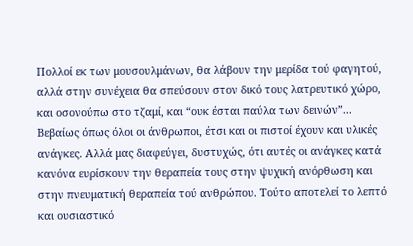Πολλοί εκ των μουσουλμάνων, θα λάβουν την μερίδα τού φαγητού, αλλά στην συνέχεια θα σπεύσουν στον δικό τους λατρευτικό χώρο, και οσονούπω στο τζαμί, και “ουκ έσται παύλα των δεινών”...
Βεβαίως όπως όλοι οι άνθρωποι, έτσι και οι πιστοί έχουν και υλικές ανάγκες. Αλλά μας διαφεύγει, δυστυχώς, ότι αυτές οι ανάγκες κατά κανόνα ευρίσκουν την θεραπεία τους στην ψυχική ανόρθωση και στην πνευματική θεραπεία τού ανθρώπου. Τούτο αποτελεί το λεπτό και ουσιαστικό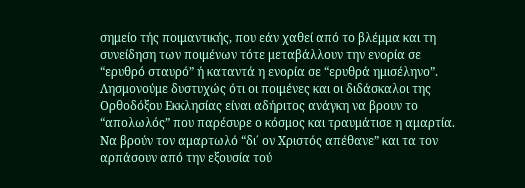σημείο τής ποιμαντικής, που εάν χαθεί από το βλέμμα και τη συνείδηση των ποιμένων τότε μεταβάλλουν την ενορία σε “ερυθρό σταυρό” ή καταντά η ενορία σε “ερυθρά ημισέληνο”.
Λησμονούμε δυστυχώς ότι οι ποιμένες και οι διδάσκαλοι της Ορθοδόξου Εκκλησίας είναι αδήριτος ανάγκη να βρουν το “απολωλός” που παρέσυρε ο κόσμος και τραυμάτισε η αμαρτία. Να βρούν τον αμαρτωλό “δι΄ ον Χριστός απέθανε” και τα τον αρπάσουν από την εξουσία τού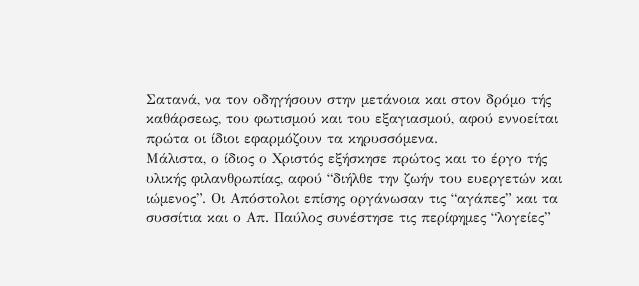Σατανά, να τον οδηγήσουν στην μετάνοια και στον δρόμο τής καθάρσεως, του φωτισμού και του εξαγιασμού, αφού εννοείται πρώτα οι ίδιοι εφαρμόζουν τα κηρυσσόμενα.
Μάλιστα, ο ίδιος ο Χριστός εξήσκησε πρώτος και το έργο τής υλικής φιλανθρωπίας, αφού “διήλθε την ζωήν του ευεργετών και ιώμενος”. Οι Απόστολοι επίσης οργάνωσαν τις “αγάπες” και τα συσσίτια και ο Απ. Παύλος συνέστησε τις περίφημες “λογείες”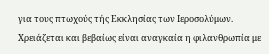για τους πτωχούς τής Εκκλησίας των Ιεροσολύμων. Χρειάζεται και βεβαίως είναι αναγκαία η φιλανθρωπία με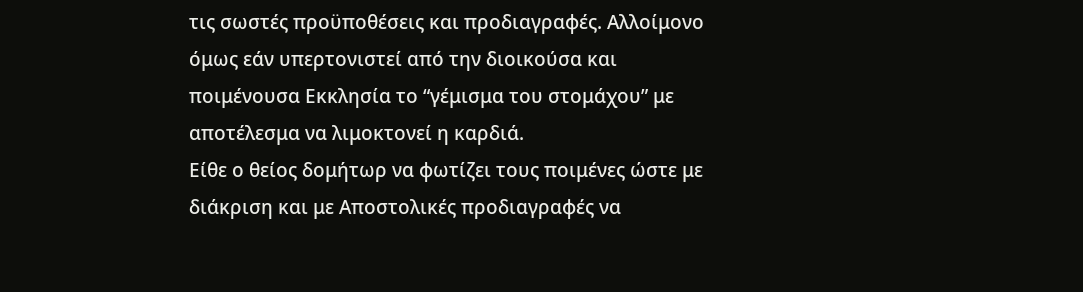τις σωστές προϋποθέσεις και προδιαγραφές. Αλλοίμονο όμως εάν υπερτονιστεί από την διοικούσα και ποιμένουσα Εκκλησία το “γέμισμα του στομάχου” με αποτέλεσμα να λιμοκτονεί η καρδιά.
Είθε ο θείος δομήτωρ να φωτίζει τους ποιμένες ώστε με διάκριση και με Αποστολικές προδιαγραφές να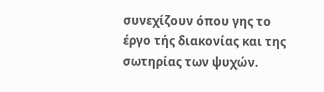συνεχίζουν όπου γης το έργο τής διακονίας και της σωτηρίας των ψυχών.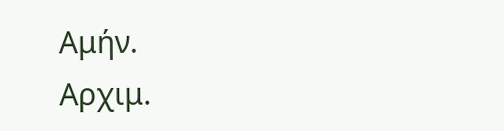Αμήν.
Αρχιμ.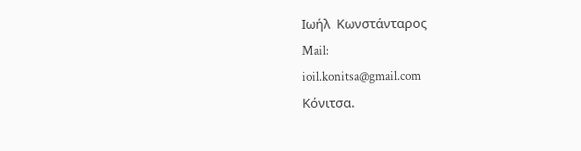Ιωήλ  Κωνστάνταρος
Mail:
ioil.konitsa@gmail.com
Κόνιτσα.